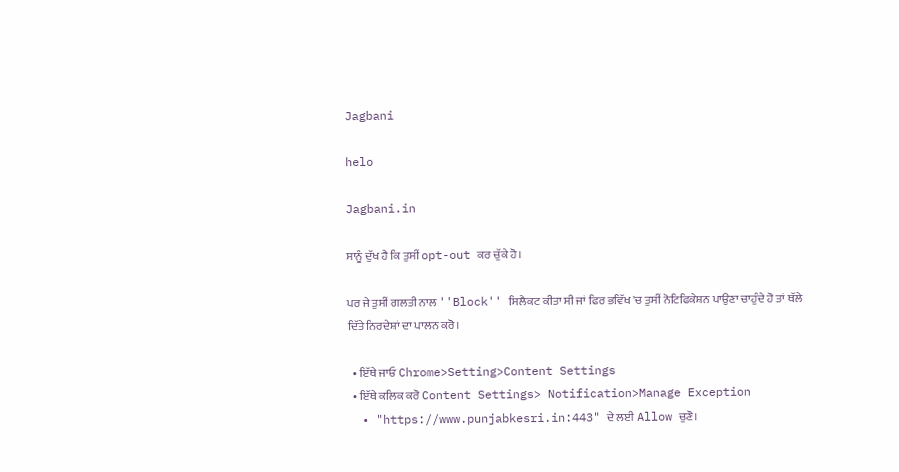Jagbani

helo

Jagbani.in

ਸਾਨੂੰ ਦੁੱਖ ਹੈ ਕਿ ਤੁਸੀਂ opt-out ਕਰ ਚੁੱਕੇ ਹੋ।

ਪਰ ਜੇ ਤੁਸੀਂ ਗਲਤੀ ਨਾਲ ''Block'' ਸਿਲੈਕਟ ਕੀਤਾ ਸੀ ਜਾਂ ਫਿਰ ਭਵਿੱਖ 'ਚ ਤੁਸੀਂ ਨੋਟਿਫਿਕੇਸ਼ਨ ਪਾਉਣਾ ਚਾਹੁੰਦੇ ਹੋ ਤਾਂ ਥੱਲੇ ਦਿੱਤੇ ਨਿਰਦੇਸ਼ਾਂ ਦਾ ਪਾਲਨ ਕਰੋ।

  • ਇੱਥੇ ਜਾਓ Chrome>Setting>Content Settings
  • ਇੱਥੇ ਕਲਿਕ ਕਰੋ Content Settings> Notification>Manage Exception
  • "https://www.punjabkesri.in:443" ਦੇ ਲਈ Allow ਚੁਣੋ।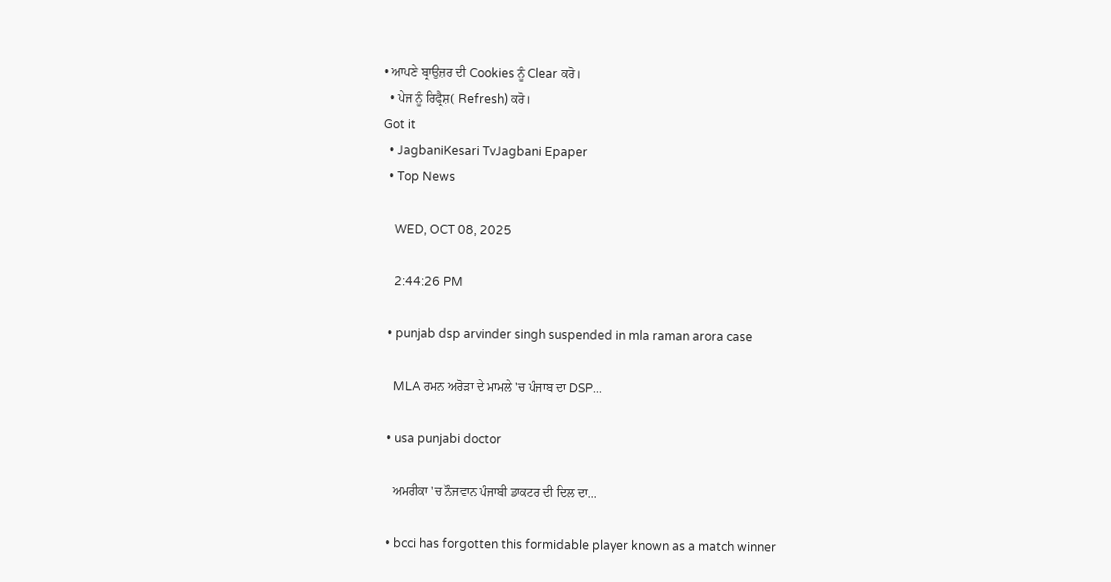• ਆਪਣੇ ਬ੍ਰਾਉਜ਼ਰ ਦੀ Cookies ਨੂੰ Clear ਕਰੋ।
  • ਪੇਜ ਨੂੰ ਰਿਫ੍ਰੈਸ਼( Refresh) ਕਰੋ।
Got it
  • JagbaniKesari TvJagbani Epaper
  • Top News

    WED, OCT 08, 2025

    2:44:26 PM

  • punjab dsp arvinder singh suspended in mla raman arora case

    MLA ਰਮਨ ਅਰੋੜਾ ਦੇ ਮਾਮਲੇ 'ਚ ਪੰਜਾਬ ਦਾ DSP...

  • usa punjabi doctor

    ਅਮਰੀਕਾ 'ਚ ਨੌਜਵਾਨ ਪੰਜਾਬੀ ਡਾਕਟਰ ਦੀ ਦਿਲ ਦਾ...

  • bcci has forgotten this formidable player known as a match winner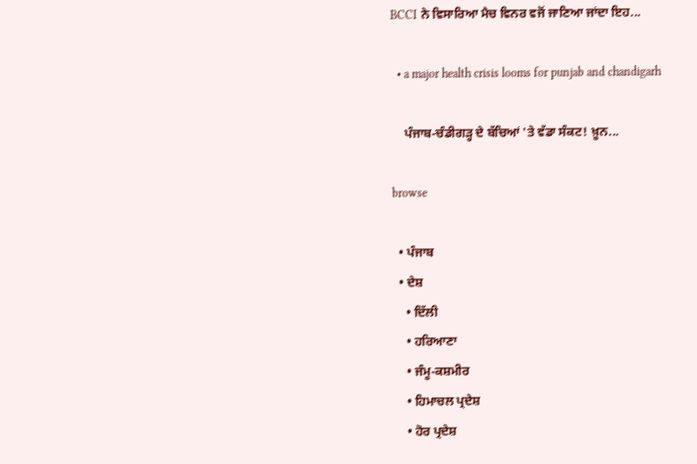BCCI ਨੇ ਵਿਸਾਰਿਆ ਮੈਚ ਵਿਨਰ ਵਜੋਂ ਜਾਣਿਆ ਜਾਂਦਾ ਇਹ...

  • a major health crisis looms for punjab and chandigarh

    ਪੰਜਾਬ-ਚੰਡੀਗੜ੍ਹ ਦੇ ਬੱਚਿਆਂ 'ਤੇ ਵੱਡਾ ਸੰਕਟ! ਖ਼ੂਨ...

browse

  • ਪੰਜਾਬ
  • ਦੇਸ਼
    • ਦਿੱਲੀ
    • ਹਰਿਆਣਾ
    • ਜੰਮੂ-ਕਸ਼ਮੀਰ
    • ਹਿਮਾਚਲ ਪ੍ਰਦੇਸ਼
    • ਹੋਰ ਪ੍ਰਦੇਸ਼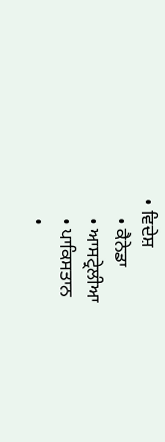• ਵਿਦੇਸ਼
    • ਕੈਨੇਡਾ
    • ਆਸਟ੍ਰੇਲੀਆ
    • ਪਾਕਿਸਤਾਨ
    •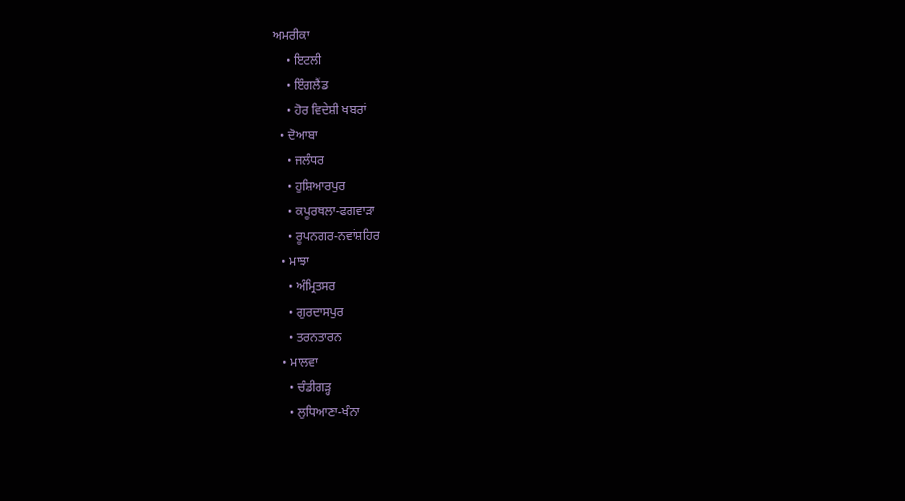ਅਮਰੀਕਾ
    • ਇਟਲੀ
    • ਇੰਗਲੈਂਡ
    • ਹੋਰ ਵਿਦੇਸ਼ੀ ਖਬਰਾਂ
  • ਦੋਆਬਾ
    • ਜਲੰਧਰ
    • ਹੁਸ਼ਿਆਰਪੁਰ
    • ਕਪੂਰਥਲਾ-ਫਗਵਾੜਾ
    • ਰੂਪਨਗਰ-ਨਵਾਂਸ਼ਹਿਰ
  • ਮਾਝਾ
    • ਅੰਮ੍ਰਿਤਸਰ
    • ਗੁਰਦਾਸਪੁਰ
    • ਤਰਨਤਾਰਨ
  • ਮਾਲਵਾ
    • ਚੰਡੀਗੜ੍ਹ
    • ਲੁਧਿਆਣਾ-ਖੰਨਾ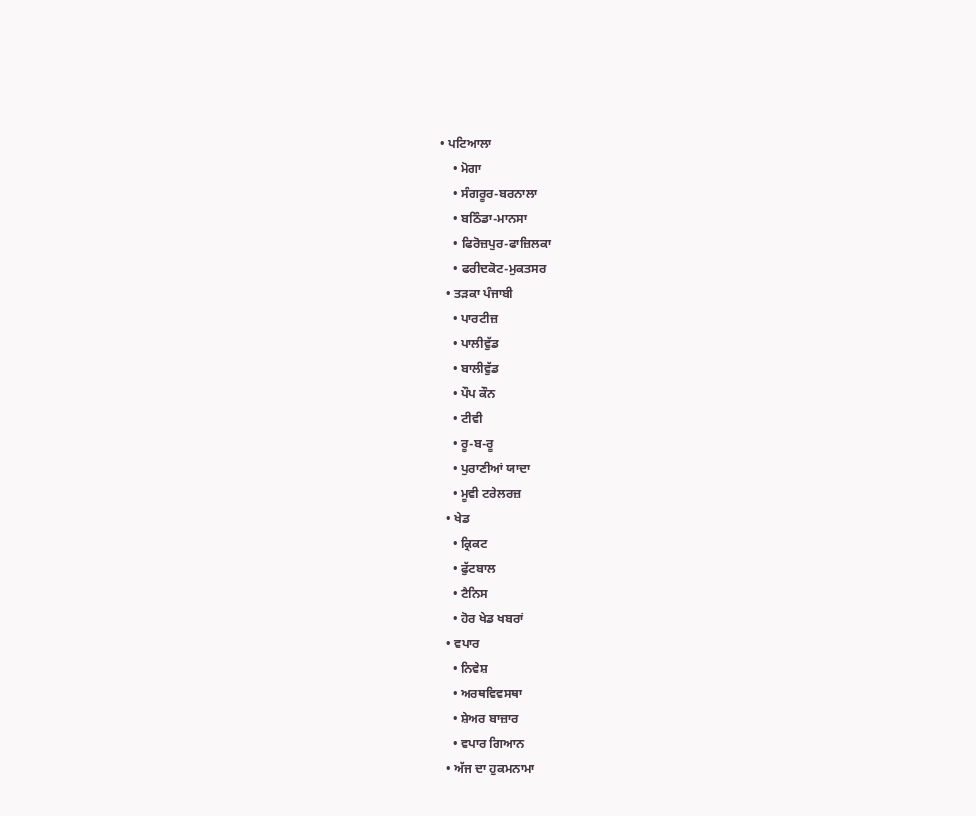• ਪਟਿਆਲਾ
    • ਮੋਗਾ
    • ਸੰਗਰੂਰ-ਬਰਨਾਲਾ
    • ਬਠਿੰਡਾ-ਮਾਨਸਾ
    • ਫਿਰੋਜ਼ਪੁਰ-ਫਾਜ਼ਿਲਕਾ
    • ਫਰੀਦਕੋਟ-ਮੁਕਤਸਰ
  • ਤੜਕਾ ਪੰਜਾਬੀ
    • ਪਾਰਟੀਜ਼
    • ਪਾਲੀਵੁੱਡ
    • ਬਾਲੀਵੁੱਡ
    • ਪੌਪ ਕੌਨ
    • ਟੀਵੀ
    • ਰੂ-ਬ-ਰੂ
    • ਪੁਰਾਣੀਆਂ ਯਾਦਾ
    • ਮੂਵੀ ਟਰੇਲਰਜ਼
  • ਖੇਡ
    • ਕ੍ਰਿਕਟ
    • ਫੁੱਟਬਾਲ
    • ਟੈਨਿਸ
    • ਹੋਰ ਖੇਡ ਖਬਰਾਂ
  • ਵਪਾਰ
    • ਨਿਵੇਸ਼
    • ਅਰਥਵਿਵਸਥਾ
    • ਸ਼ੇਅਰ ਬਾਜ਼ਾਰ
    • ਵਪਾਰ ਗਿਆਨ
  • ਅੱਜ ਦਾ ਹੁਕਮਨਾਮਾ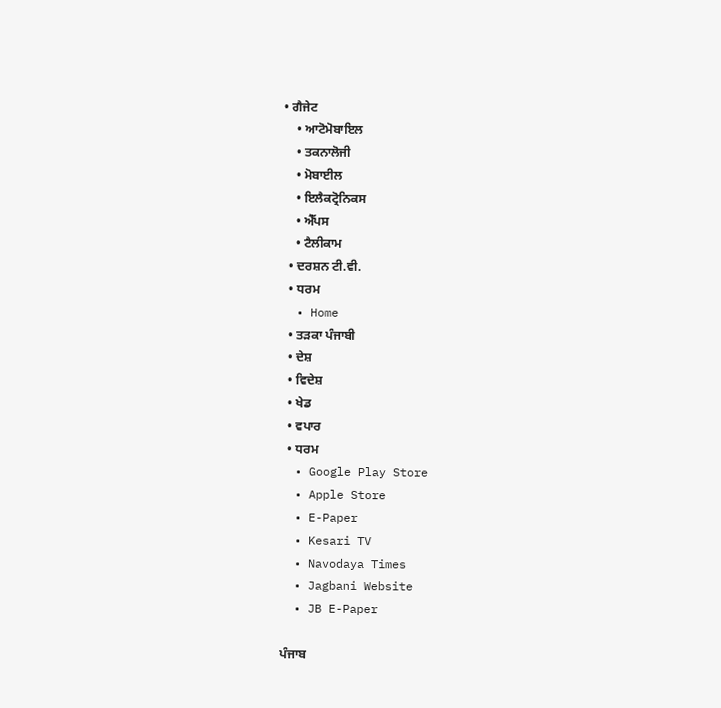• ਗੈਜੇਟ
    • ਆਟੋਮੋਬਾਇਲ
    • ਤਕਨਾਲੋਜੀ
    • ਮੋਬਾਈਲ
    • ਇਲੈਕਟ੍ਰੋਨਿਕਸ
    • ਐੱਪਸ
    • ਟੈਲੀਕਾਮ
  • ਦਰਸ਼ਨ ਟੀ.ਵੀ.
  • ਧਰਮ
  • Home
  • ਤੜਕਾ ਪੰਜਾਬੀ
  • ਦੇਸ਼
  • ਵਿਦੇਸ਼
  • ਖੇਡ
  • ਵਪਾਰ
  • ਧਰਮ
  • Google Play Store
  • Apple Store
  • E-Paper
  • Kesari TV
  • Navodaya Times
  • Jagbani Website
  • JB E-Paper

ਪੰਜਾਬ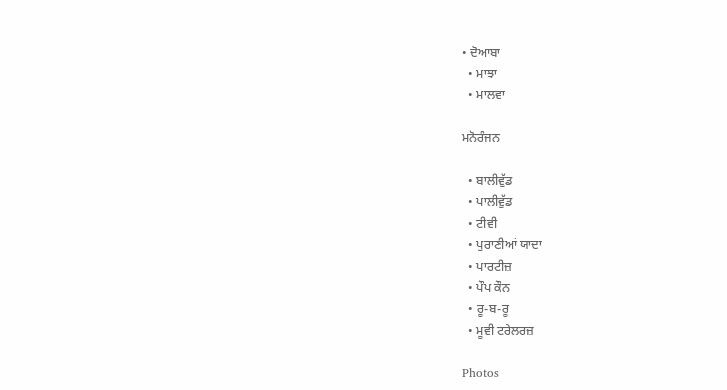• ਦੋਆਬਾ
  • ਮਾਝਾ
  • ਮਾਲਵਾ

ਮਨੋਰੰਜਨ

  • ਬਾਲੀਵੁੱਡ
  • ਪਾਲੀਵੁੱਡ
  • ਟੀਵੀ
  • ਪੁਰਾਣੀਆਂ ਯਾਦਾ
  • ਪਾਰਟੀਜ਼
  • ਪੌਪ ਕੌਨ
  • ਰੂ-ਬ-ਰੂ
  • ਮੂਵੀ ਟਰੇਲਰਜ਼

Photos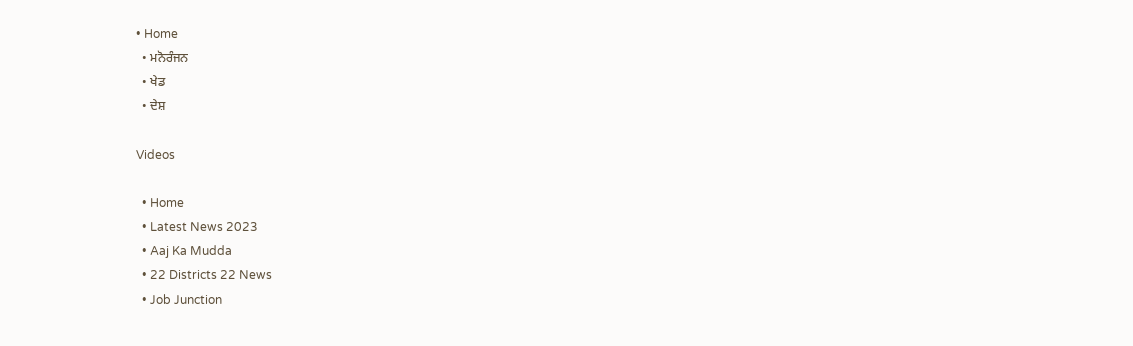• Home
  • ਮਨੋਰੰਜਨ
  • ਖੇਡ
  • ਦੇਸ਼

Videos

  • Home
  • Latest News 2023
  • Aaj Ka Mudda
  • 22 Districts 22 News
  • Job Junction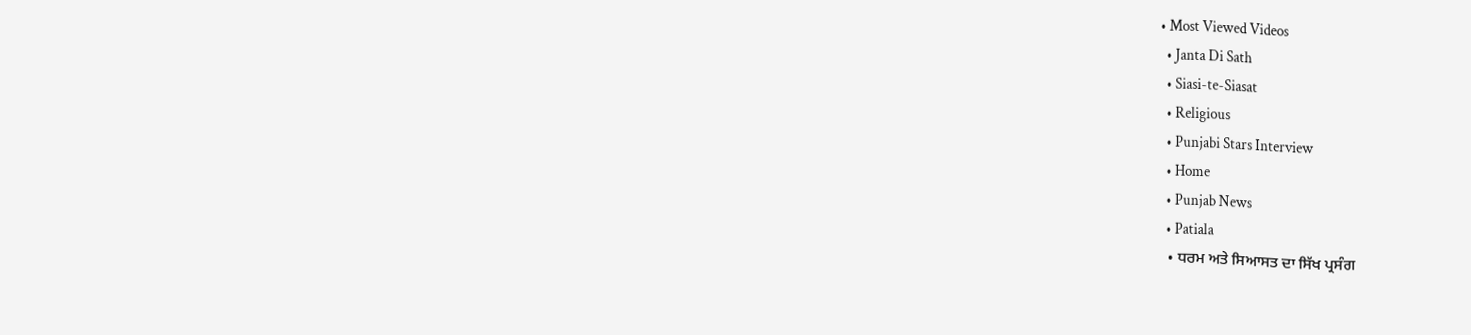• Most Viewed Videos
  • Janta Di Sath
  • Siasi-te-Siasat
  • Religious
  • Punjabi Stars Interview
  • Home
  • Punjab News
  • Patiala
  • ਧਰਮ ਅਤੇ ਸਿਆਸਤ ਦਾ ਸਿੱਖ ਪ੍ਰਸੰਗ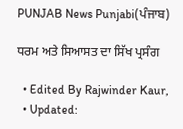PUNJAB News Punjabi(ਪੰਜਾਬ)

ਧਰਮ ਅਤੇ ਸਿਆਸਤ ਦਾ ਸਿੱਖ ਪ੍ਰਸੰਗ

  • Edited By Rajwinder Kaur,
  • Updated: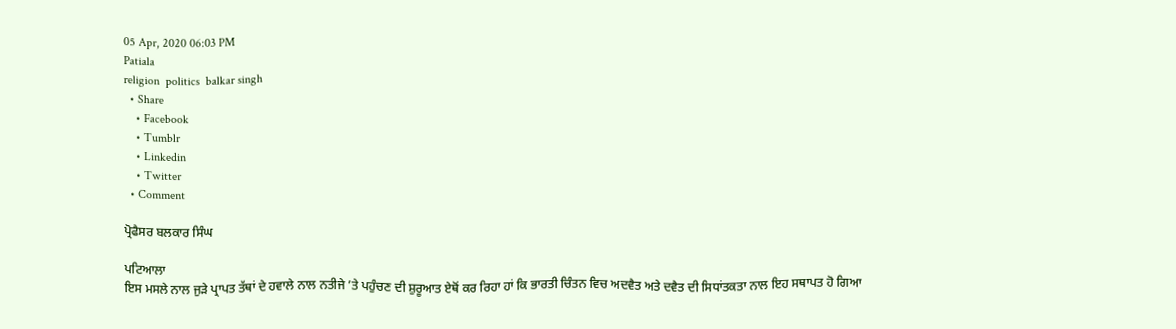05 Apr, 2020 06:03 PM
Patiala
religion  politics  balkar singh
  • Share
    • Facebook
    • Tumblr
    • Linkedin
    • Twitter
  • Comment

ਪ੍ਰੋਫੈਸਰ ਬਲਕਾਰ ਸਿੰਘ

ਪਟਿਆਲਾ
ਇਸ ਮਸਲੇ ਨਾਲ ਜੁੜੇ ਪ੍ਰਾਪਤ ਤੱਥਾਂ ਦੇ ਹਵਾਲੇ ਨਾਲ ਨਤੀਜੇ ’ਤੇ ਪਹੁੰਚਣ ਦੀ ਸ਼ੁਰੂਆਤ ਏਥੋਂ ਕਰ ਰਿਹਾ ਹਾਂ ਕਿ ਭਾਰਤੀ ਚਿੰਤਨ ਵਿਚ ਅਦਵੈਤ ਅਤੇ ਦਵੈਤ ਦੀ ਸਿਧਾਂਤਕਤਾ ਨਾਲ ਇਹ ਸਥਾਪਤ ਹੋ ਗਿਆ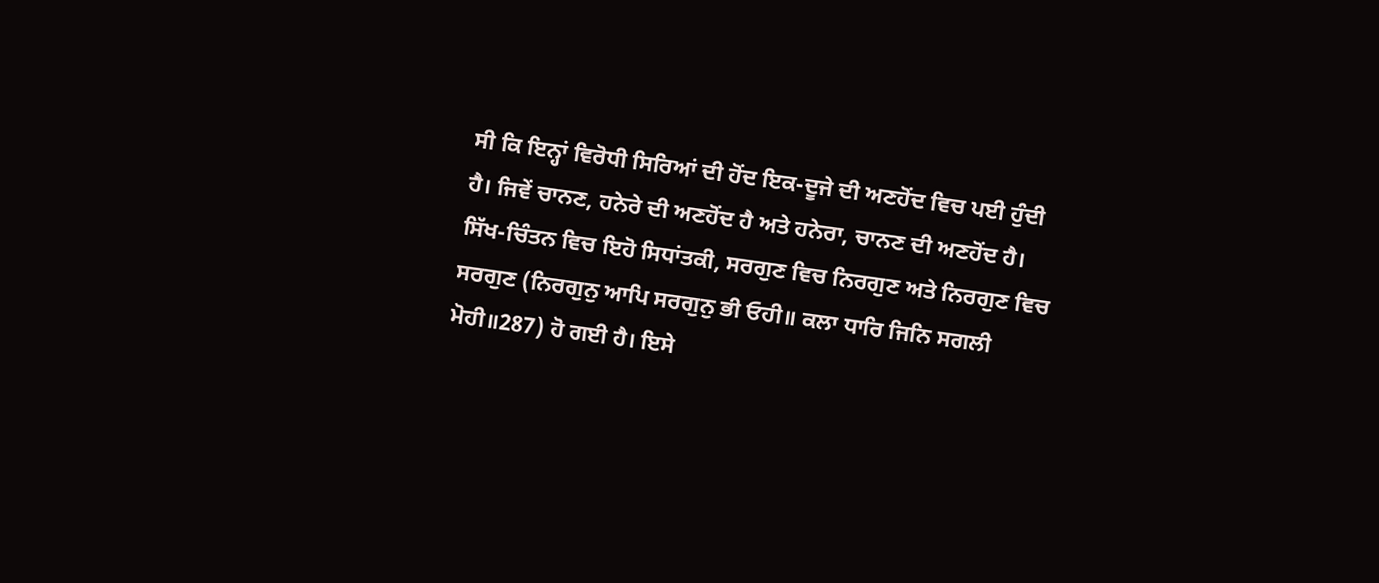ਸੀ ਕਿ ਇਨ੍ਹਾਂ ਵਿਰੋਧੀ ਸਿਰਿਆਂ ਦੀ ਹੋਂਦ ਇਕ-ਦੂਜੇ ਦੀ ਅਣਹੋਂਦ ਵਿਚ ਪਈ ਹੁੰਦੀ ਹੈ। ਜਿਵੇਂ ਚਾਨਣ, ਹਨੇਰੇ ਦੀ ਅਣਹੋਂਦ ਹੈ ਅਤੇ ਹਨੇਰਾ, ਚਾਨਣ ਦੀ ਅਣਹੋਂਦ ਹੈ। ਸਿੱਖ-ਚਿੰਤਨ ਵਿਚ ਇਹੋ ਸਿਧਾਂਤਕੀ, ਸਰਗੁਣ ਵਿਚ ਨਿਰਗੁਣ ਅਤੇ ਨਿਰਗੁਣ ਵਿਚ ਸਰਗੁਣ (ਨਿਰਗੁਨੁ ਆਪਿ ਸਰਗੁਨੁ ਭੀ ਓਹੀ॥ ਕਲਾ ਧਾਰਿ ਜਿਨਿ ਸਗਲੀ ਮੋਹੀ॥287) ਹੋ ਗਈ ਹੈ। ਇਸੇ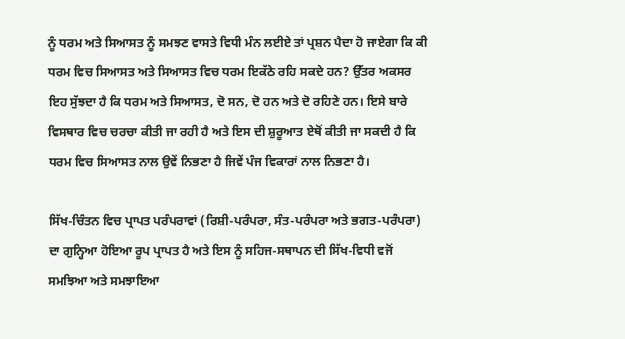ਨੂੰ ਧਰਮ ਅਤੇ ਸਿਆਸਤ ਨੂੰ ਸਮਝਣ ਵਾਸਤੇ ਵਿਧੀ ਮੰਨ ਲਈਏ ਤਾਂ ਪ੍ਰਸ਼ਨ ਪੈਦਾ ਹੋ ਜਾਏਗਾ ਕਿ ਕੀ ਧਰਮ ਵਿਚ ਸਿਆਸਤ ਅਤੇ ਸਿਆਸਤ ਵਿਚ ਧਰਮ ਇਕੱਠੇ ਰਹਿ ਸਕਦੇ ਹਨ? ਉੱਤਰ ਅਕਸਰ ਇਹ ਸੁੱਝਦਾ ਹੈ ਕਿ ਧਰਮ ਅਤੇ ਸਿਆਸਤ, ਦੋ ਸਨ, ਦੋ ਹਨ ਅਤੇ ਦੋ ਰਹਿਣੇ ਹਨ। ਇਸੇ ਬਾਰੇ ਵਿਸਥਾਰ ਵਿਚ ਚਰਚਾ ਕੀਤੀ ਜਾ ਰਹੀ ਹੈ ਅਤੇ ਇਸ ਦੀ ਸ਼ੁਰੂਆਤ ਏਥੋਂ ਕੀਤੀ ਜਾ ਸਕਦੀ ਹੈ ਕਿ ਧਰਮ ਵਿਚ ਸਿਆਸਤ ਨਾਲ ਉਵੇਂ ਨਿਭਣਾ ਹੈ ਜਿਵੇਂ ਪੰਜ ਵਿਕਾਰਾਂ ਨਾਲ ਨਿਭਣਾ ਹੈ।

ਸਿੱਖ-ਚਿੰਤਨ ਵਿਚ ਪ੍ਰਾਪਤ ਪਰੰਪਰਾਵਾਂ (ਰਿਸ਼ੀ-ਪਰੰਪਰਾ, ਸੰਤ-ਪਰੰਪਰਾ ਅਤੇ ਭਗਤ-ਪਰੰਪਰਾ) ਦਾ ਗੁਨ੍ਹਿਆ ਹੋਇਆ ਰੂਪ ਪ੍ਰਾਪਤ ਹੈ ਅਤੇ ਇਸ ਨੂੰ ਸਹਿਜ-ਸਥਾਪਨ ਦੀ ਸਿੱਖ-ਵਿਧੀ ਵਜੋਂ ਸਮਝਿਆ ਅਤੇ ਸਮਝਾਇਆ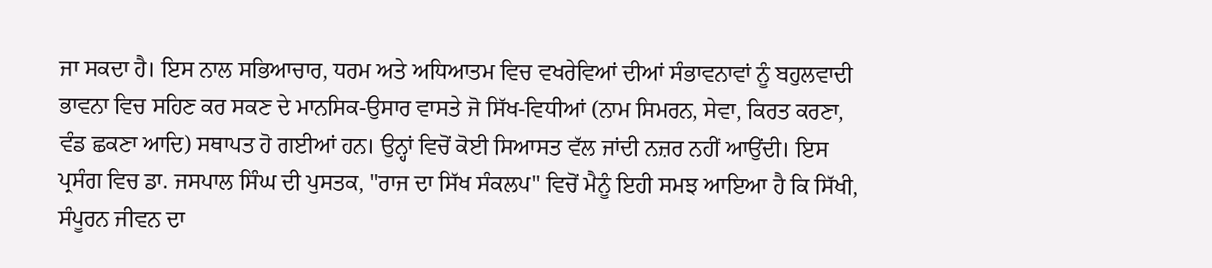ਜਾ ਸਕਦਾ ਹੈ। ਇਸ ਨਾਲ ਸਭਿਆਚਾਰ, ਧਰਮ ਅਤੇ ਅਧਿਆਤਮ ਵਿਚ ਵਖਰੇਵਿਆਂ ਦੀਆਂ ਸੰਭਾਵਨਾਵਾਂ ਨੂੰ ਬਹੁਲਵਾਦੀ ਭਾਵਨਾ ਵਿਚ ਸਹਿਣ ਕਰ ਸਕਣ ਦੇ ਮਾਨਸਿਕ-ਉਸਾਰ ਵਾਸਤੇ ਜੋ ਸਿੱਖ-ਵਿਧੀਆਂ (ਨਾਮ ਸਿਮਰਨ, ਸੇਵਾ, ਕਿਰਤ ਕਰਣਾ, ਵੰਡ ਛਕਣਾ ਆਦਿ) ਸਥਾਪਤ ਹੋ ਗਈਆਂ ਹਨ। ਉਨ੍ਹਾਂ ਵਿਚੋਂ ਕੋਈ ਸਿਆਸਤ ਵੱਲ ਜਾਂਦੀ ਨਜ਼ਰ ਨਹੀਂ ਆਉਂਦੀ। ਇਸ ਪ੍ਰਸੰਗ ਵਿਚ ਡਾ. ਜਸਪਾਲ ਸਿੰਘ ਦੀ ਪੁਸਤਕ, "ਰਾਜ ਦਾ ਸਿੱਖ ਸੰਕਲਪ" ਵਿਚੋਂ ਮੈਨੂੰ ਇਹੀ ਸਮਝ ਆਇਆ ਹੈ ਕਿ ਸਿੱਖੀ, ਸੰਪੂਰਨ ਜੀਵਨ ਦਾ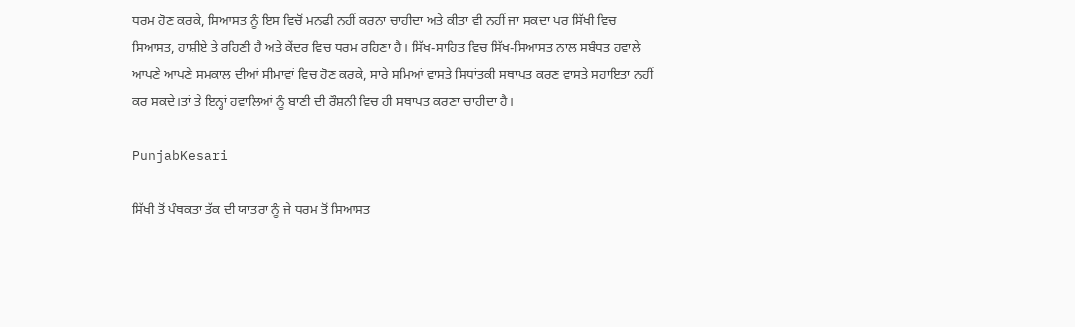ਧਰਮ ਹੋਣ ਕਰਕੇ, ਸਿਆਸਤ ਨੂੰ ਇਸ ਵਿਚੋਂ ਮਨਫੀ ਨਹੀਂ ਕਰਨਾ ਚਾਹੀਦਾ ਅਤੇ ਕੀਤਾ ਵੀ ਨਹੀਂ ਜਾ ਸਕਦਾ ਪਰ ਸਿੱਖੀ ਵਿਚ ਸਿਆਸਤ, ਹਾਸ਼ੀਏ ਤੇ ਰਹਿਣੀ ਹੈ ਅਤੇ ਕੇਂਦਰ ਵਿਚ ਧਰਮ ਰਹਿਣਾ ਹੈ। ਸਿੱਖ-ਸਾਹਿਤ ਵਿਚ ਸਿੱਖ-ਸਿਆਸਤ ਨਾਲ ਸਬੰਧਤ ਹਵਾਲੇ ਆਪਣੇ ਆਪਣੇ ਸਮਕਾਲ ਦੀਆਂ ਸੀਮਾਵਾਂ ਵਿਚ ਹੋਣ ਕਰਕੇ, ਸਾਰੇ ਸਮਿਆਂ ਵਾਸਤੇ ਸਿਧਾਂਤਕੀ ਸਥਾਪਤ ਕਰਣ ਵਾਸਤੇ ਸਹਾਇਤਾ ਨਹੀਂ ਕਰ ਸਕਦੇ।ਤਾਂ ਤੇ ਇਨ੍ਹਾਂ ਹਵਾਲਿਆਂ ਨੂੰ ਬਾਣੀ ਦੀ ਰੌਸ਼ਨੀ ਵਿਚ ਹੀ ਸਥਾਪਤ ਕਰਣਾ ਚਾਹੀਦਾ ਹੈ।

PunjabKesari

ਸਿੱਖੀ ਤੋਂ ਪੰਥਕਤਾ ਤੱਕ ਦੀ ਯਾਤਰਾ ਨੂੰ ਜੇ ਧਰਮ ਤੋਂ ਸਿਆਸਤ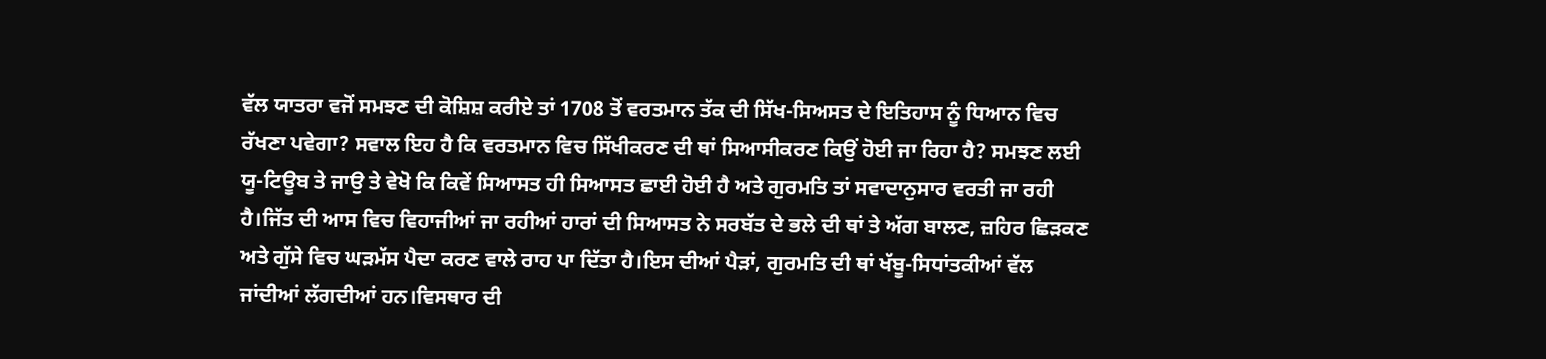ਵੱਲ ਯਾਤਰਾ ਵਜੋਂ ਸਮਝਣ ਦੀ ਕੋਸ਼ਿਸ਼ ਕਰੀਏ ਤਾਂ 1708 ਤੋਂ ਵਰਤਮਾਨ ਤੱਕ ਦੀ ਸਿੱਖ-ਸਿਅਸਤ ਦੇ ਇਤਿਹਾਸ ਨੂੰ ਧਿਆਨ ਵਿਚ ਰੱਖਣਾ ਪਵੇਗਾ? ਸਵਾਲ ਇਹ ਹੈ ਕਿ ਵਰਤਮਾਨ ਵਿਚ ਸਿੱਖੀਕਰਣ ਦੀ ਥਾਂ ਸਿਆਸੀਕਰਣ ਕਿਉਂ ਹੋਈ ਜਾ ਰਿਹਾ ਹੈ? ਸਮਝਣ ਲਈ ਯੂ-ਟਿਊਬ ਤੇ ਜਾਉ ਤੇ ਵੇਖੋ ਕਿ ਕਿਵੇਂ ਸਿਆਸਤ ਹੀ ਸਿਆਸਤ ਛਾਈ ਹੋਈ ਹੈ ਅਤੇ ਗੁਰਮਤਿ ਤਾਂ ਸਵਾਦਾਨੁਸਾਰ ਵਰਤੀ ਜਾ ਰਹੀ ਹੈ।ਜਿੱਤ ਦੀ ਆਸ ਵਿਚ ਵਿਹਾਜੀਆਂ ਜਾ ਰਹੀਆਂ ਹਾਰਾਂ ਦੀ ਸਿਆਸਤ ਨੇ ਸਰਬੱਤ ਦੇ ਭਲੇ ਦੀ ਥਾਂ ਤੇ ਅੱਗ ਬਾਲਣ, ਜ਼ਹਿਰ ਛਿੜਕਣ ਅਤੇ ਗੁੱਸੇ ਵਿਚ ਘੜਮੱਸ ਪੈਦਾ ਕਰਣ ਵਾਲੇ ਰਾਹ ਪਾ ਦਿੱਤਾ ਹੈ।ਇਸ ਦੀਆਂ ਪੈੜਾਂ, ਗੁਰਮਤਿ ਦੀ ਥਾਂ ਖੱਬੂ-ਸਿਧਾਂਤਕੀਆਂ ਵੱਲ ਜਾਂਦੀਆਂ ਲੱਗਦੀਆਂ ਹਨ।ਵਿਸਥਾਰ ਦੀ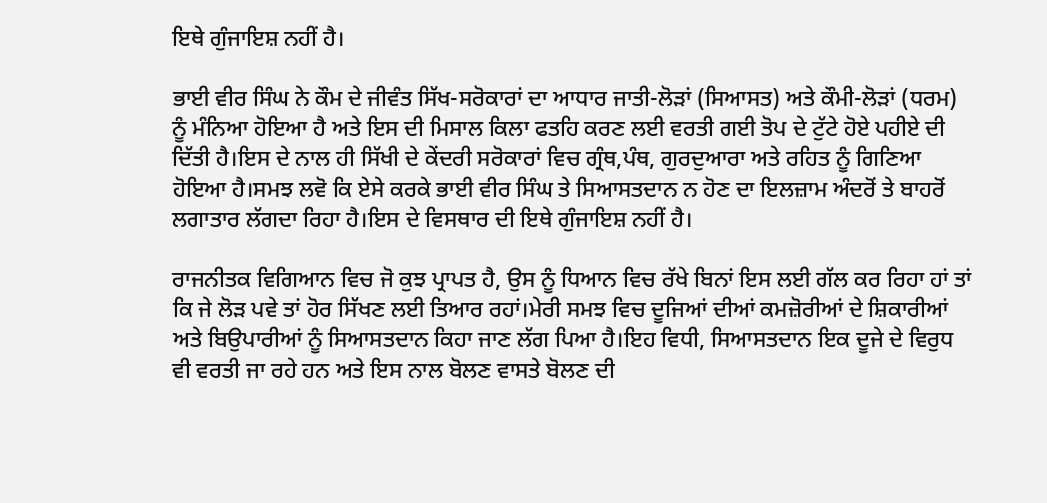ਇਥੇ ਗੁੰਜਾਇਸ਼ ਨਹੀਂ ਹੈ।

ਭਾਈ ਵੀਰ ਸਿੰਘ ਨੇ ਕੌਮ ਦੇ ਜੀਵੰਤ ਸਿੱਖ-ਸਰੋਕਾਰਾਂ ਦਾ ਆਧਾਰ ਜਾਤੀ-ਲੋੜਾਂ (ਸਿਆਸਤ) ਅਤੇ ਕੌਮੀ-ਲੋੜਾਂ (ਧਰਮ) ਨੂੰ ਮੰਨਿਆ ਹੋਇਆ ਹੈ ਅਤੇ ਇਸ ਦੀ ਮਿਸਾਲ ਕਿਲਾ ਫਤਹਿ ਕਰਣ ਲਈ ਵਰਤੀ ਗਈ ਤੋਪ ਦੇ ਟੁੱਟੇ ਹੋਏ ਪਹੀਏ ਦੀ ਦਿੱਤੀ ਹੈ।ਇਸ ਦੇ ਨਾਲ ਹੀ ਸਿੱਖੀ ਦੇ ਕੇਂਦਰੀ ਸਰੋਕਾਰਾਂ ਵਿਚ ਗ੍ਰੰਥ,ਪੰਥ, ਗੁਰਦੁਆਰਾ ਅਤੇ ਰਹਿਤ ਨੂੰ ਗਿਣਿਆ ਹੋਇਆ ਹੈ।ਸਮਝ ਲਵੋ ਕਿ ਏਸੇ ਕਰਕੇ ਭਾਈ ਵੀਰ ਸਿੰਘ ਤੇ ਸਿਆਸਤਦਾਨ ਨ ਹੋਣ ਦਾ ਇਲਜ਼ਾਮ ਅੰਦਰੋਂ ਤੇ ਬਾਹਰੋਂ ਲਗਾਤਾਰ ਲੱਗਦਾ ਰਿਹਾ ਹੈ।ਇਸ ਦੇ ਵਿਸਥਾਰ ਦੀ ਇਥੇ ਗੁੰਜਾਇਸ਼ ਨਹੀਂ ਹੈ।

ਰਾਜਨੀਤਕ ਵਿਗਿਆਨ ਵਿਚ ਜੋ ਕੁਝ ਪ੍ਰਾਪਤ ਹੈ, ਉਸ ਨੂੰ ਧਿਆਨ ਵਿਚ ਰੱਖੇ ਬਿਨਾਂ ਇਸ ਲਈ ਗੱਲ ਕਰ ਰਿਹਾ ਹਾਂ ਤਾਂ ਕਿ ਜੇ ਲੋੜ ਪਵੇ ਤਾਂ ਹੋਰ ਸਿੱਖਣ ਲਈ ਤਿਆਰ ਰਹਾਂ।ਮੇਰੀ ਸਮਝ ਵਿਚ ਦੂਜਿਆਂ ਦੀਆਂ ਕਮਜ਼ੋਰੀਆਂ ਦੇ ਸ਼ਿਕਾਰੀਆਂ ਅਤੇ ਬਿਉਪਾਰੀਆਂ ਨੂੰ ਸਿਆਸਤਦਾਨ ਕਿਹਾ ਜਾਣ ਲੱਗ ਪਿਆ ਹੈ।ਇਹ ਵਿਧੀ, ਸਿਆਸਤਦਾਨ ਇਕ ਦੂਜੇ ਦੇ ਵਿਰੁਧ ਵੀ ਵਰਤੀ ਜਾ ਰਹੇ ਹਨ ਅਤੇ ਇਸ ਨਾਲ ਬੋਲਣ ਵਾਸਤੇ ਬੋਲਣ ਦੀ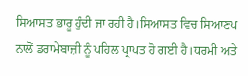ਸਿਆਸਤ ਭਾਰੂ ਹੁੰਦੀ ਜਾ ਰਹੀ ਹੈ।ਸਿਆਸਤ ਵਿਚ ਸਿਆਣਪ ਨਾਲੋਂ ਡਰਾਮੇਬਾਜ਼ੀ ਨੂੰ ਪਹਿਲ ਪ੍ਰਾਪਤ ਹੋ ਗਈ ਹੈ।ਧਰਮੀ ਅਤੇ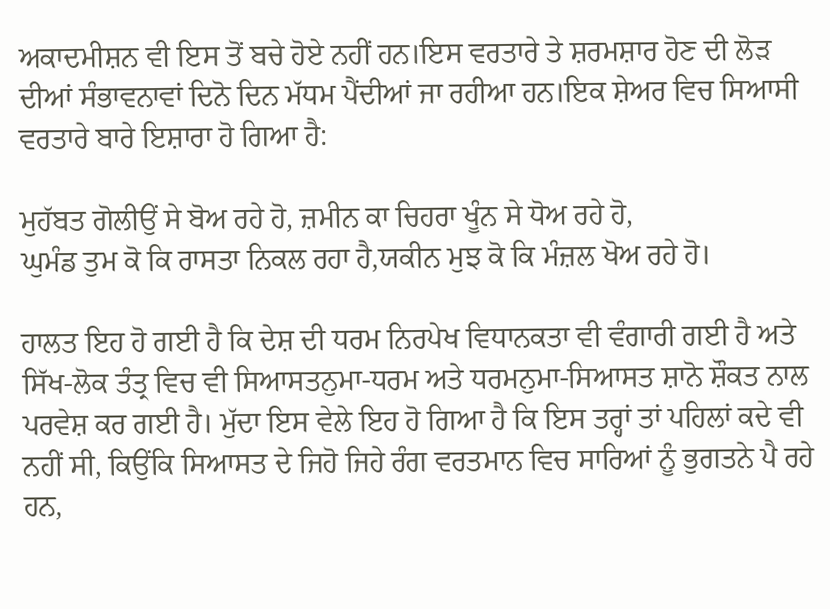ਅਕਾਦਮੀਸ਼ਨ ਵੀ ਇਸ ਤੋਂ ਬਚੇ ਹੋਏ ਨਹੀਂ ਹਨ।ਇਸ ਵਰਤਾਰੇ ਤੇ ਸ਼ਰਮਸ਼ਾਰ ਹੋਣ ਦੀ ਲੋੜ ਦੀਆਂ ਸੰਭਾਵਨਾਵਾਂ ਦਿਨੋ ਦਿਨ ਮੱਧਮ ਪੈਂਦੀਆਂ ਜਾ ਰਹੀਆ ਹਨ।ਇਕ ਸ਼ੇਅਰ ਵਿਚ ਸਿਆਸੀ ਵਰਤਾਰੇ ਬਾਰੇ ਇਸ਼ਾਰਾ ਹੋ ਗਿਆ ਹੈ:

ਮੁਹੱਬਤ ਗੋਲੀਉਂ ਸੇ ਬੋਅ ਰਹੇ ਹੋ, ਜ਼ਮੀਨ ਕਾ ਚਿਹਰਾ ਖੂੰਨ ਸੇ ਧੋਅ ਰਹੇ ਹੋ,
ਘੁਮੰਡ ਤੁਮ ਕੋ ਕਿ ਰਾਸਤਾ ਨਿਕਲ ਰਹਾ ਹੈ,ਯਕੀਨ ਮੁਝ ਕੋ ਕਿ ਮੰਜ਼ਲ ਖੋਅ ਰਹੇ ਹੋ।

ਹਾਲਤ ਇਹ ਹੋ ਗਈ ਹੈ ਕਿ ਦੇਸ਼ ਦੀ ਧਰਮ ਨਿਰਪੇਖ ਵਿਧਾਨਕਤਾ ਵੀ ਵੰਗਾਰੀ ਗਈ ਹੈ ਅਤੇ ਸਿੱਖ-ਲੋਕ ਤੰਤ੍ਰ ਵਿਚ ਵੀ ਸਿਆਸਤਨੁਮਾ-ਧਰਮ ਅਤੇ ਧਰਮਨੁਮਾ-ਸਿਆਸਤ ਸ਼ਾਨੋ ਸ਼ੌਕਤ ਨਾਲ ਪਰਵੇਸ਼ ਕਰ ਗਈ ਹੈ। ਮੁੱਦਾ ਇਸ ਵੇਲੇ ਇਹ ਹੋ ਗਿਆ ਹੈ ਕਿ ਇਸ ਤਰ੍ਹਾਂ ਤਾਂ ਪਹਿਲਾਂ ਕਦੇ ਵੀ ਨਹੀਂ ਸੀ, ਕਿਉਂਕਿ ਸਿਆਸਤ ਦੇ ਜਿਹੋ ਜਿਹੇ ਰੰਗ ਵਰਤਮਾਨ ਵਿਚ ਸਾਰਿਆਂ ਨੂੰ ਭੁਗਤਨੇ ਪੈ ਰਹੇ ਹਨ,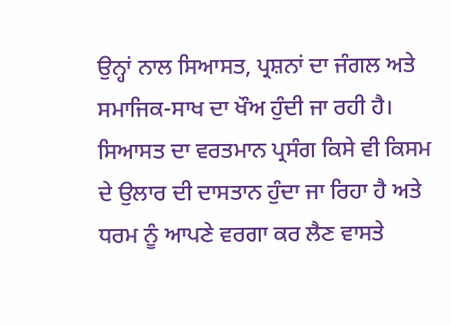ਉਨ੍ਹਾਂ ਨਾਲ ਸਿਆਸਤ, ਪ੍ਰਸ਼ਨਾਂ ਦਾ ਜੰਗਲ ਅਤੇ ਸਮਾਜਿਕ-ਸਾਖ ਦਾ ਖੌਅ ਹੁੰਦੀ ਜਾ ਰਹੀ ਹੈ। ਸਿਆਸਤ ਦਾ ਵਰਤਮਾਨ ਪ੍ਰਸੰਗ ਕਿਸੇ ਵੀ ਕਿਸਮ ਦੇ ਉਲਾਰ ਦੀ ਦਾਸਤਾਨ ਹੁੰਦਾ ਜਾ ਰਿਹਾ ਹੈ ਅਤੇ ਧਰਮ ਨੂੰ ਆਪਣੇ ਵਰਗਾ ਕਰ ਲੈਣ ਵਾਸਤੇ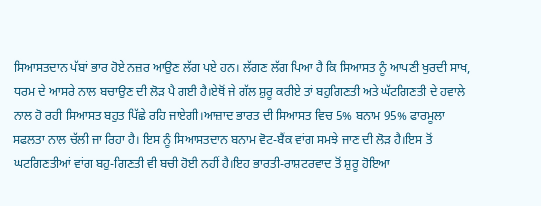ਸਿਆਸਤਦਾਨ ਪੱਬਾਂ ਭਾਰ ਹੋਏ ਨਜ਼ਰ ਆਉਣ ਲੱਗ ਪਏ ਹਨ। ਲੱਗਣ ਲੱਗ ਪਿਆ ਹੈ ਕਿ ਸਿਆਸਤ ਨੂੰ ਆਪਣੀ ਖੁਰਦੀ ਸਾਖ, ਧਰਮ ਦੇ ਆਸਰੇ ਨਾਲ ਬਚਾਉਣ ਦੀ ਲੋੜ ਪੈ ਗਈ ਹੈ।ਏਥੋਂ ਜੇ ਗੱਲ ਸ਼ੁਰੂ ਕਰੀਏ ਤਾਂ ਬਹੁਗਿਣਤੀ ਅਤੇ ਘੱਟਗਿਣਤੀ ਦੇ ਹਵਾਲੇ ਨਾਲ ਹੋ ਰਹੀ ਸਿਆਸਤ ਬਹੁਤ ਪਿੱਛੇ ਰਹਿ ਜਾਏਗੀ।ਆਜ਼ਾਦ ਭਾਰਤ ਦੀ ਸਿਆਸਤ ਵਿਚ 5% ਬਨਾਮ 95% ਫਾਰਮੂਲਾ ਸਫਲਤਾ ਨਾਲ ਚੱਲੀ ਜਾ ਰਿਹਾ ਹੈ। ਇਸ ਨੂੰ ਸਿਆਸਤਦਾਨ ਬਨਾਮ ਵੋਟ-ਬੈਂਕ ਵਾਂਗ ਸਮਝੇ ਜਾਣ ਦੀ ਲੋੜ ਹੈ।ਇਸ ਤੋਂ ਘਟਗਿਣਤੀਆਂ ਵਾਂਗ ਬਹੁ-ਗਿਣਤੀ ਵੀ ਬਚੀ ਹੋਈ ਨਹੀਂ ਹੈ।ਇਹ ਭਾਰਤੀ-ਰਾਸ਼ਟਰਵਾਦ ਤੋਂ ਸ਼ੁਰੂ ਹੋਇਆ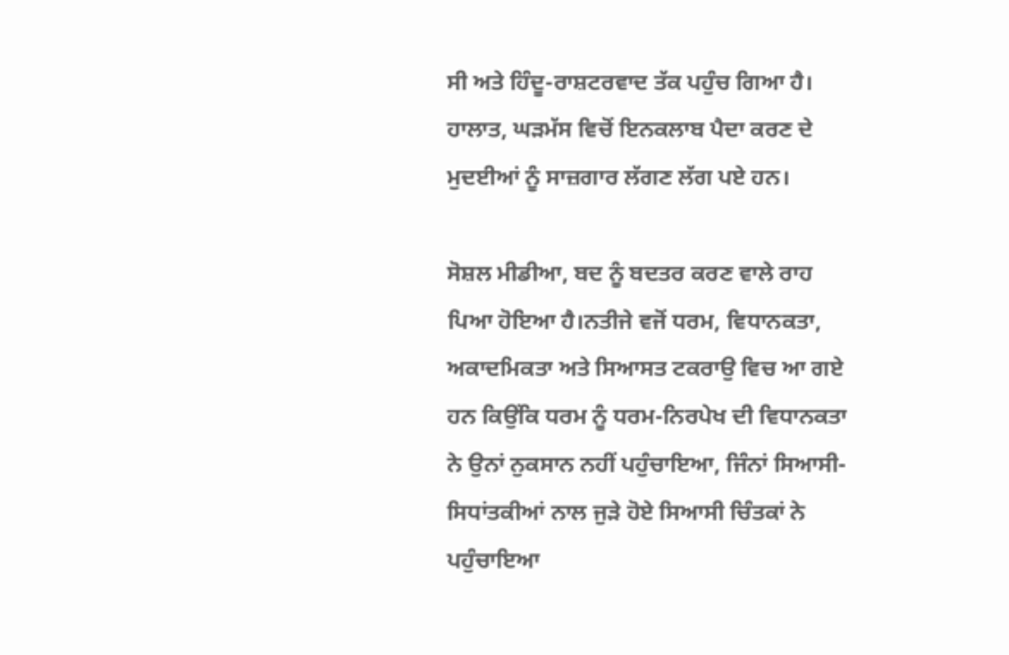ਸੀ ਅਤੇ ਹਿੰਦੂ-ਰਾਸ਼ਟਰਵਾਦ ਤੱਕ ਪਹੁੰਚ ਗਿਆ ਹੈ। ਹਾਲਾਤ, ਘੜਮੱਸ ਵਿਚੋਂ ਇਨਕਲਾਬ ਪੈਦਾ ਕਰਣ ਦੇ ਮੁਦਈਆਂ ਨੂੰ ਸਾਜ਼ਗਾਰ ਲੱਗਣ ਲੱਗ ਪਏ ਹਨ।

ਸੋਸ਼ਲ ਮੀਡੀਆ, ਬਦ ਨੂੰ ਬਦਤਰ ਕਰਣ ਵਾਲੇ ਰਾਹ ਪਿਆ ਹੋਇਆ ਹੈ।ਨਤੀਜੇ ਵਜੋਂ ਧਰਮ, ਵਿਧਾਨਕਤਾ, ਅਕਾਦਮਿਕਤਾ ਅਤੇ ਸਿਆਸਤ ਟਕਰਾਉ ਵਿਚ ਆ ਗਏ ਹਨ ਕਿਉਂਕਿ ਧਰਮ ਨੂੰ ਧਰਮ-ਨਿਰਪੇਖ ਦੀ ਵਿਧਾਨਕਤਾ ਨੇ ਉਨਾਂ ਨੁਕਸਾਨ ਨਹੀਂ ਪਹੁੰਚਾਇਆ, ਜਿੰਨਾਂ ਸਿਆਸੀ-ਸਿਧਾਂਤਕੀਆਂ ਨਾਲ ਜੁੜੇ ਹੋਏ ਸਿਆਸੀ ਚਿੰਤਕਾਂ ਨੇ ਪਹੁੰਚਾਇਆ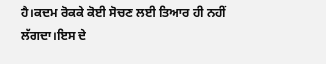ਹੈ।ਕਦਮ ਰੋਕਕੇ ਕੋਈ ਸੋਚਣ ਲਈ ਤਿਆਰ ਹੀ ਨਹੀਂ ਲੱਗਦਾ।ਇਸ ਦੇ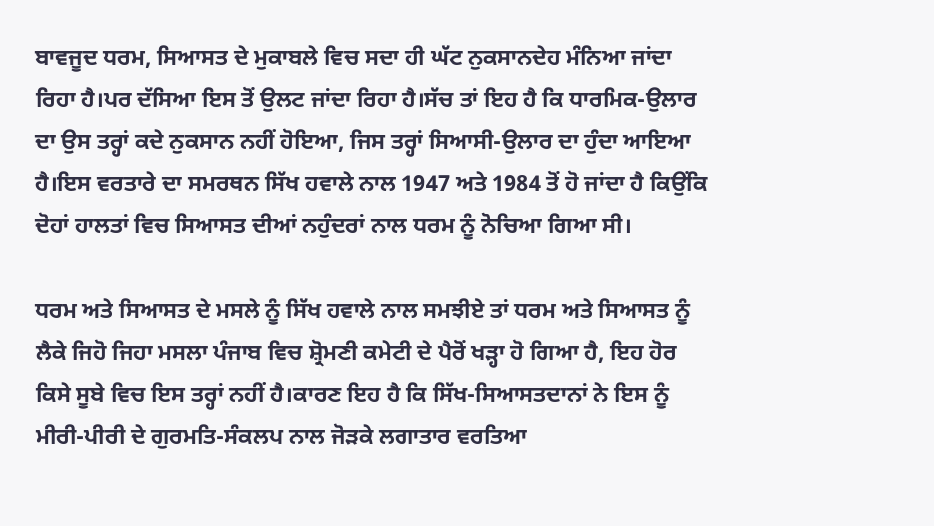ਬਾਵਜੂਦ ਧਰਮ, ਸਿਆਸਤ ਦੇ ਮੁਕਾਬਲੇ ਵਿਚ ਸਦਾ ਹੀ ਘੱਟ ਨੁਕਸਾਨਦੇਹ ਮੰਨਿਆ ਜਾਂਦਾ ਰਿਹਾ ਹੈ।ਪਰ ਦੱਸਿਆ ਇਸ ਤੋਂ ਉਲਟ ਜਾਂਦਾ ਰਿਹਾ ਹੈ।ਸੱਚ ਤਾਂ ਇਹ ਹੈ ਕਿ ਧਾਰਮਿਕ-ਉਲਾਰ ਦਾ ਉਸ ਤਰ੍ਹਾਂ ਕਦੇ ਨੁਕਸਾਨ ਨਹੀਂ ਹੋਇਆ, ਜਿਸ ਤਰ੍ਹਾਂ ਸਿਆਸੀ-ਉਲਾਰ ਦਾ ਹੁੰਦਾ ਆਇਆ ਹੈ।ਇਸ ਵਰਤਾਰੇ ਦਾ ਸਮਰਥਨ ਸਿੱਖ ਹਵਾਲੇ ਨਾਲ 1947 ਅਤੇ 1984 ਤੋਂ ਹੋ ਜਾਂਦਾ ਹੈ ਕਿਉਂਕਿ ਦੋਹਾਂ ਹਾਲਤਾਂ ਵਿਚ ਸਿਆਸਤ ਦੀਆਂ ਨਹੁੰਦਰਾਂ ਨਾਲ ਧਰਮ ਨੂੰ ਨੋਚਿਆ ਗਿਆ ਸੀ।

ਧਰਮ ਅਤੇ ਸਿਆਸਤ ਦੇ ਮਸਲੇ ਨੂੰ ਸਿੱਖ ਹਵਾਲੇ ਨਾਲ ਸਮਝੀਏ ਤਾਂ ਧਰਮ ਅਤੇ ਸਿਆਸਤ ਨੂੰ ਲੈਕੇ ਜਿਹੋ ਜਿਹਾ ਮਸਲਾ ਪੰਜਾਬ ਵਿਚ ਸ਼੍ਰੋਮਣੀ ਕਮੇਟੀ ਦੇ ਪੈਰੋਂ ਖੜ੍ਹਾ ਹੋ ਗਿਆ ਹੈ, ਇਹ ਹੋਰ ਕਿਸੇ ਸੂਬੇ ਵਿਚ ਇਸ ਤਰ੍ਹਾਂ ਨਹੀਂ ਹੈ।ਕਾਰਣ ਇਹ ਹੈ ਕਿ ਸਿੱਖ-ਸਿਆਸਤਦਾਨਾਂ ਨੇ ਇਸ ਨੂੰ ਮੀਰੀ-ਪੀਰੀ ਦੇ ਗੁਰਮਤਿ-ਸੰਕਲਪ ਨਾਲ ਜੋੜਕੇ ਲਗਾਤਾਰ ਵਰਤਿਆ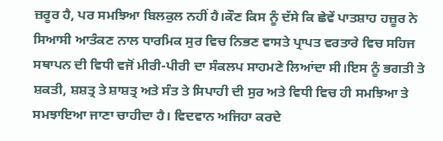ਜ਼ਰੂਰ ਹੈ, ਪਰ ਸਮਝਿਆ ਬਿਲਕੁਲ ਨਹੀਂ ਹੈ।ਕੌਣ ਕਿਸ ਨੂੰ ਦੱਸੇ ਕਿ ਛੇਵੇਂ ਪਾਤਸ਼ਾਹ ਹਜ਼ੂਰ ਨੇ ਸਿਆਸੀ ਆਤੰਕਣ ਨਾਲ ਧਾਰਮਿਕ ਸੁਰ ਵਿਚ ਨਿਭਣ ਵਾਸਤੇ ਪ੍ਰਾਪਤ ਵਰਤਾਰੇ ਵਿਚ ਸਹਿਜ ਸਥਾਪਨ ਦੀ ਵਿਧੀ ਵਜੋਂ ਮੀਰੀ-ਪੀਰੀ ਦਾ ਸੰਕਲਪ ਸਾਹਮਣੇ ਲਿਆਂਦਾ ਸੀ।ਇਸ ਨੂੰ ਭਗਤੀ ਤੇ ਸ਼ਕਤੀ, ਸ਼ਸ਼ਤ੍ਰ ਤੇ ਸ਼ਾਸ਼ਤ੍ਰ ਅਤੇ ਸੰਤ ਤੇ ਸਿਪਾਹੀ ਦੀ ਸੁਰ ਅਤੇ ਵਿਧੀ ਵਿਚ ਹੀ ਸਮਝਿਆ ਤੇ ਸਮਝਾਇਆ ਜਾਣਾ ਚਾਹੀਦਾ ਹੈ। ਵਿਦਵਾਨ ਅਜਿਹਾ ਕਰਦੇ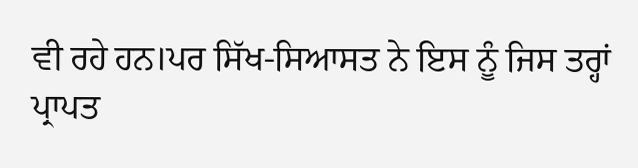ਵੀ ਰਹੇ ਹਨ।ਪਰ ਸਿੱਖ-ਸਿਆਸਤ ਨੇ ਇਸ ਨੂੰ ਜਿਸ ਤਰ੍ਹਾਂ ਪ੍ਰਾਪਤ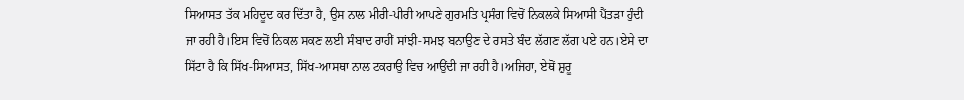ਸਿਆਸਤ ਤੱਕ ਮਹਿਦੂਦ ਕਰ ਦਿੱਤਾ ਹੈ, ਉਸ ਨਾਲ ਮੀਰੀ-ਪੀਰੀ ਆਪਣੇ ਗੁਰਮਤਿ ਪ੍ਰਸੰਗ ਵਿਚੋਂ ਨਿਕਲਕੇ ਸਿਆਸੀ ਪੈਂਤੜਾ ਹੁੰਦੀ ਜਾ ਰਹੀ ਹੈ।ਇਸ ਵਿਚੋਂ ਨਿਕਲ ਸਕਣ ਲਈ ਸੰਬਾਦ ਰਾਹੀਂ ਸਾਂਝੀ-ਸਮਝ ਬਨਾਉਣ ਦੇ ਰਸਤੇ ਬੰਦ ਲੱਗਣ ਲੱਗ ਪਏ ਹਨ।ਏਸੇ ਦਾ ਸਿੱਟਾ ਹੈ ਕਿ ਸਿੱਖ-ਸਿਆਸਤ, ਸਿੱਖ-ਆਸਥਾ ਨਾਲ ਟਕਰਾਉ ਵਿਚ ਆਉਂਦੀ ਜਾ ਰਹੀ ਹੈ।ਅਜਿਹਾ, ਏਥੋਂ ਸ਼ੁਰੂ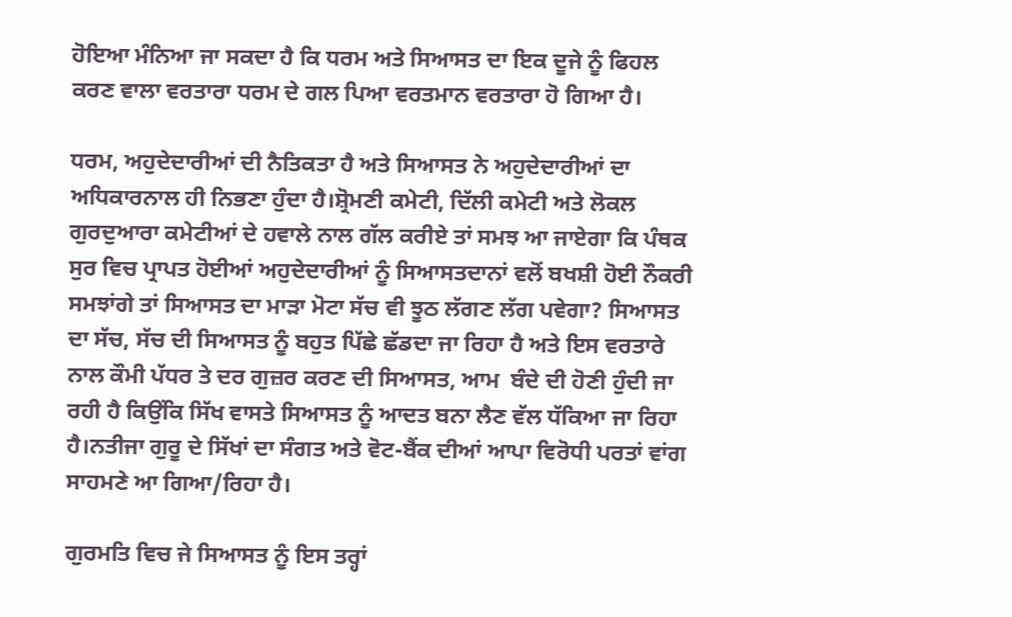ਹੋਇਆ ਮੰਨਿਆ ਜਾ ਸਕਦਾ ਹੈ ਕਿ ਧਰਮ ਅਤੇ ਸਿਆਸਤ ਦਾ ਇਕ ਦੂਜੇ ਨੂੰ ਫਿਹਲ ਕਰਣ ਵਾਲਾ ਵਰਤਾਰਾ ਧਰਮ ਦੇ ਗਲ ਪਿਆ ਵਰਤਮਾਨ ਵਰਤਾਰਾ ਹੋ ਗਿਆ ਹੈ।

ਧਰਮ, ਅਹੁਦੇਦਾਰੀਆਂ ਦੀ ਨੈਤਿਕਤਾ ਹੈ ਅਤੇ ਸਿਆਸਤ ਨੇ ਅਹੁਦੇਦਾਰੀਆਂ ਦਾ ਅਧਿਕਾਰਨਾਲ ਹੀ ਨਿਭਣਾ ਹੁੰਦਾ ਹੈ।ਸ਼੍ਰੋਮਣੀ ਕਮੇਟੀ, ਦਿੱਲੀ ਕਮੇਟੀ ਅਤੇ ਲੋਕਲ ਗੁਰਦੁਆਰਾ ਕਮੇਟੀਆਂ ਦੇ ਹਵਾਲੇ ਨਾਲ ਗੱਲ ਕਰੀਏ ਤਾਂ ਸਮਝ ਆ ਜਾਏਗਾ ਕਿ ਪੰਥਕ ਸੁਰ ਵਿਚ ਪ੍ਰਾਪਤ ਹੋਈਆਂ ਅਹੁਦੇਦਾਰੀਆਂ ਨੂੰ ਸਿਆਸਤਦਾਨਾਂ ਵਲੋਂ ਬਖਸ਼ੀ ਹੋਈ ਨੌਕਰੀ ਸਮਝਾਂਗੇ ਤਾਂ ਸਿਆਸਤ ਦਾ ਮਾੜਾ ਮੋਟਾ ਸੱਚ ਵੀ ਝੂਠ ਲੱਗਣ ਲੱਗ ਪਵੇਗਾ? ਸਿਆਸਤ ਦਾ ਸੱਚ, ਸੱਚ ਦੀ ਸਿਆਸਤ ਨੂੰ ਬਹੁਤ ਪਿੱਛੇ ਛੱਡਦਾ ਜਾ ਰਿਹਾ ਹੈ ਅਤੇ ਇਸ ਵਰਤਾਰੇ ਨਾਲ ਕੌਮੀ ਪੱਧਰ ਤੇ ਦਰ ਗੁਜ਼ਰ ਕਰਣ ਦੀ ਸਿਆਸਤ, ਆਮ  ਬੰਦੇ ਦੀ ਹੋਣੀ ਹੁੰਦੀ ਜਾ ਰਹੀ ਹੈ ਕਿਉਂਕਿ ਸਿੱਖ ਵਾਸਤੇ ਸਿਆਸਤ ਨੂੰ ਆਦਤ ਬਨਾ ਲੈਣ ਵੱਲ ਧੱਕਿਆ ਜਾ ਰਿਹਾ ਹੈ।ਨਤੀਜਾ ਗੁਰੂ ਦੇ ਸਿੱਖਾਂ ਦਾ ਸੰਗਤ ਅਤੇ ਵੋਟ-ਬੈਂਕ ਦੀਆਂ ਆਪਾ ਵਿਰੋਧੀ ਪਰਤਾਂ ਵਾਂਗ ਸਾਹਮਣੇ ਆ ਗਿਆ/ਰਿਹਾ ਹੈ।

ਗੁਰਮਤਿ ਵਿਚ ਜੇ ਸਿਆਸਤ ਨੂੰ ਇਸ ਤਰ੍ਹਾਂ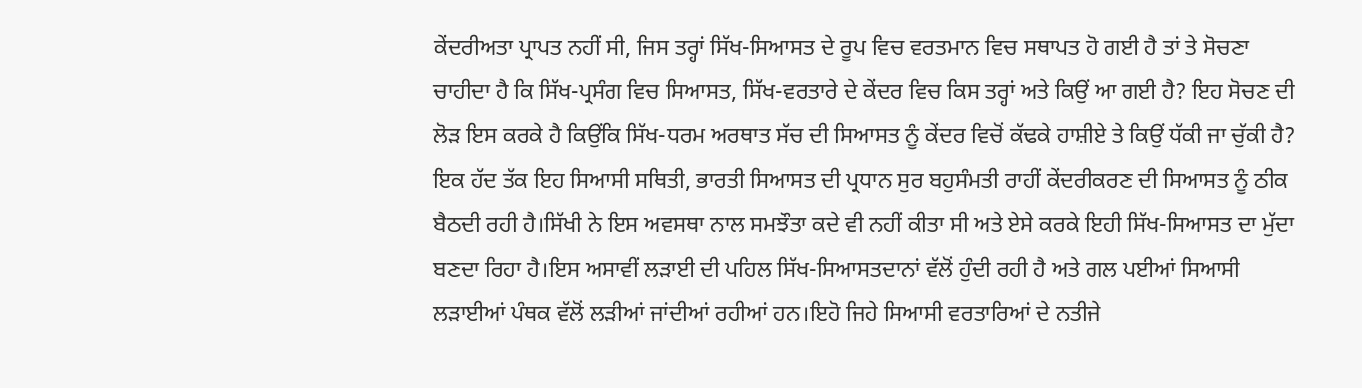ਕੇਂਦਰੀਅਤਾ ਪ੍ਰਾਪਤ ਨਹੀਂ ਸੀ, ਜਿਸ ਤਰ੍ਹਾਂ ਸਿੱਖ-ਸਿਆਸਤ ਦੇ ਰੂਪ ਵਿਚ ਵਰਤਮਾਨ ਵਿਚ ਸਥਾਪਤ ਹੋ ਗਈ ਹੈ ਤਾਂ ਤੇ ਸੋਚਣਾ ਚਾਹੀਦਾ ਹੈ ਕਿ ਸਿੱਖ-ਪ੍ਰਸੰਗ ਵਿਚ ਸਿਆਸਤ, ਸਿੱਖ-ਵਰਤਾਰੇ ਦੇ ਕੇਂਦਰ ਵਿਚ ਕਿਸ ਤਰ੍ਹਾਂ ਅਤੇ ਕਿਉਂ ਆ ਗਈ ਹੈ? ਇਹ ਸੋਚਣ ਦੀ ਲੋੜ ਇਸ ਕਰਕੇ ਹੈ ਕਿਉਂਕਿ ਸਿੱਖ-ਧਰਮ ਅਰਥਾਤ ਸੱਚ ਦੀ ਸਿਆਸਤ ਨੂੰ ਕੇਂਦਰ ਵਿਚੋਂ ਕੱਢਕੇ ਹਾਸ਼ੀਏ ਤੇ ਕਿਉਂ ਧੱਕੀ ਜਾ ਚੁੱਕੀ ਹੈ? ਇਕ ਹੱਦ ਤੱਕ ਇਹ ਸਿਆਸੀ ਸਥਿਤੀ, ਭਾਰਤੀ ਸਿਆਸਤ ਦੀ ਪ੍ਰਧਾਨ ਸੁਰ ਬਹੁਸੰਮਤੀ ਰਾਹੀਂ ਕੇਂਦਰੀਕਰਣ ਦੀ ਸਿਆਸਤ ਨੂੰ ਠੀਕ ਬੈਠਦੀ ਰਹੀ ਹੈ।ਸਿੱਖੀ ਨੇ ਇਸ ਅਵਸਥਾ ਨਾਲ ਸਮਝੌਤਾ ਕਦੇ ਵੀ ਨਹੀਂ ਕੀਤਾ ਸੀ ਅਤੇ ਏਸੇ ਕਰਕੇ ਇਹੀ ਸਿੱਖ-ਸਿਆਸਤ ਦਾ ਮੁੱਦਾ ਬਣਦਾ ਰਿਹਾ ਹੈ।ਇਸ ਅਸਾਵੀਂ ਲੜਾਈ ਦੀ ਪਹਿਲ ਸਿੱਖ-ਸਿਆਸਤਦਾਨਾਂ ਵੱਲੋਂ ਹੁੰਦੀ ਰਹੀ ਹੈ ਅਤੇ ਗਲ ਪਈਆਂ ਸਿਆਸੀ ਲੜਾਈਆਂ ਪੰਥਕ ਵੱਲੋਂ ਲੜੀਆਂ ਜਾਂਦੀਆਂ ਰਹੀਆਂ ਹਨ।ਇਹੋ ਜਿਹੇ ਸਿਆਸੀ ਵਰਤਾਰਿਆਂ ਦੇ ਨਤੀਜੇ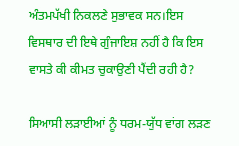ਅੰਤਮਪੱਖੀ ਨਿਕਲਣੇ ਸੁਭਾਵਕ ਸਨ।ਇਸ ਵਿਸਥਾਰ ਦੀ ਇਥੇ ਗੁੰਜਾਇਸ਼ ਨਹੀਂ ਹੈ ਕਿ ਇਸ ਵਾਸਤੇ ਕੀ ਕੀਮਤ ਚੁਕਾਉਣੀ ਪੈਂਦੀ ਰਹੀ ਹੈ?

ਸਿਆਸੀ ਲੜਾਈਆਂ ਨੂੰ ਧਰਮ-ਯੁੱਧ ਵਾਂਗ ਲੜਣ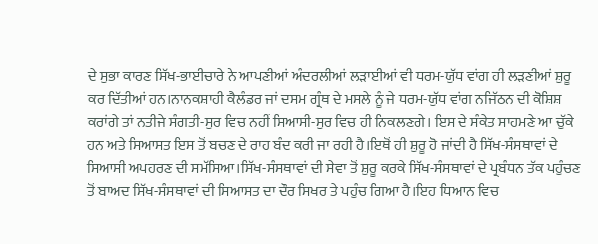ਦੇ ਸੁਭਾ ਕਾਰਣ ਸਿੱਖ-ਭਾਈਚਾਰੇ ਨੇ ਆਪਣੀਆਂ ਅੰਦਰਲੀਆਂ ਲੜਾਈਆਂ ਵੀ ਧਰਮ-ਯੁੱਧ ਵਾਂਗ ਹੀ ਲੜਣੀਆਂ ਸ਼ੁਰੂ ਕਰ ਦਿੱਤੀਆਂ ਹਨ।ਨਾਨਕਸ਼ਾਹੀ ਕੈਲੰਡਰ ਜਾਂ ਦਸਮ ਗ੍ਰੰਥ ਦੇ ਮਸਲੇ ਨੂੰ ਜੇ ਧਰਮ-ਯੁੱਧ ਵਾਂਗ ਨਜਿੱਠਨ ਦੀ ਕੋਸ਼ਿਸ਼ ਕਰਾਂਗੇ ਤਾਂ ਨਤੀਜੇ ਸੰਗਤੀ-ਸੁਰ ਵਿਚ ਨਹੀਂ ਸਿਆਸੀ-ਸੁਰ ਵਿਚ ਹੀ ਨਿਕਲਣਗੇ। ਇਸ ਦੇ ਸੰਕੇਤ ਸਾਹਮਣੇ ਆ ਚੁੱਕੇ ਹਨ ਅਤੇ ਸਿਆਸਤ ਇਸ ਤੋਂ ਬਚਣ ਦੇ ਰਾਹ ਬੰਦ ਕਰੀ ਜਾ ਰਹੀ ਹੈ।ਇਥੋਂ ਹੀ ਸ਼ੁਰੂ ਹੋ ਜਾਂਦੀ ਹੈ ਸਿੱਖ-ਸੰਸਥਾਵਾਂ ਦੇ ਸਿਆਸੀ ਅਪਹਰਣ ਦੀ ਸਮੱਸਿਆ।ਸਿੱਖ-ਸੰਸਥਾਵਾਂ ਦੀ ਸੇਵਾ ਤੋਂ ਸ਼ੁਰੂ ਕਰਕੇ ਸਿੱਖ-ਸੰਸਥਾਵਾਂ ਦੇ ਪ੍ਰਬੰਧਨ ਤੱਕ ਪਹੁੰਚਣ ਤੋਂ ਬਾਅਦ ਸਿੱਖ-ਸੰਸਥਾਵਾਂ ਦੀ ਸਿਆਸਤ ਦਾ ਦੌਰ ਸਿਖਰ ਤੇ ਪਹੁੰਚ ਗਿਆ ਹੈ।ਇਹ ਧਿਆਨ ਵਿਚ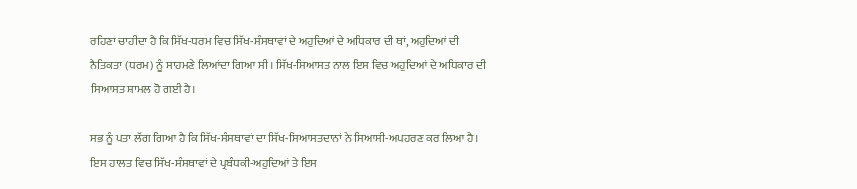ਰਹਿਣਾ ਚਾਹੀਦਾ ਹੈ ਕਿ ਸਿੱਖ-ਧਰਮ ਵਿਚ ਸਿੱਖ-ਸੰਸਥਾਵਾਂ ਦੇ ਅਹੁਦਿਆਂ ਦੇ ਅਧਿਕਾਰ ਦੀ ਥਾਂ, ਅਹੁਦਿਆਂ ਦੀ ਨੈਤਿਕਤਾ (ਧਰਮ) ਨੂੰ ਸਾਹਮਣੇ ਲਿਆਂਦਾ ਗਿਆ ਸੀ। ਸਿੱਖ-ਸਿਆਸਤ ਨਾਲ ਇਸ ਵਿਚ ਅਹੁਦਿਆਂ ਦੇ ਅਧਿਕਾਰ ਦੀ ਸਿਆਸਤ ਸ਼ਾਮਲ ਹੋ ਗਈ ਹੈ।

ਸਭ ਨੂੰ ਪਤਾ ਲੱਗ ਗਿਆ ਹੈ ਕਿ ਸਿੱਖ-ਸੰਸਥਾਵਾਂ ਦਾ ਸਿੱਖ-ਸਿਆਸਤਦਾਨਾਂ ਨੇ ਸਿਆਸੀ-ਅਪਹਰਣ ਕਰ ਲਿਆ ਹੈ। ਇਸ ਹਾਲਤ ਵਿਚ ਸਿੱਖ-ਸੰਸਥਾਵਾਂ ਦੇ ਪ੍ਰਬੰਧਕੀ-ਅਹੁਦਿਆਂ ਤੇ ਇਸ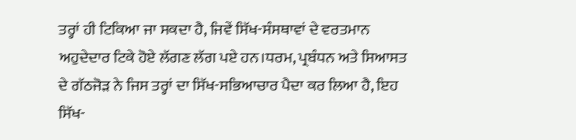ਤਰ੍ਹਾਂ ਹੀ ਟਿਕਿਆ ਜਾ ਸਕਦਾ ਹੈ, ਜਿਵੇਂ ਸਿੱਖ-ਸੰਸਥਾਵਾਂ ਦੇ ਵਰਤਮਾਨ ਅਹੁਦੇਦਾਰ ਟਿਕੇ ਹੋਏ ਲੱਗਣ ਲੱਗ ਪਏ ਹਨ।ਧਰਮ, ਪ੍ਰਬੰਧਨ ਅਤੇ ਸਿਆਸਤ ਦੇ ਗੱਠਜੋੜ ਨੇ ਜਿਸ ਤਰ੍ਹਾਂ ਦਾ ਸਿੱਖ-ਸਭਿਆਚਾਰ ਪੈਦਾ ਕਰ ਲਿਆ ਹੈ, ਇਹ ਸਿੱਖ-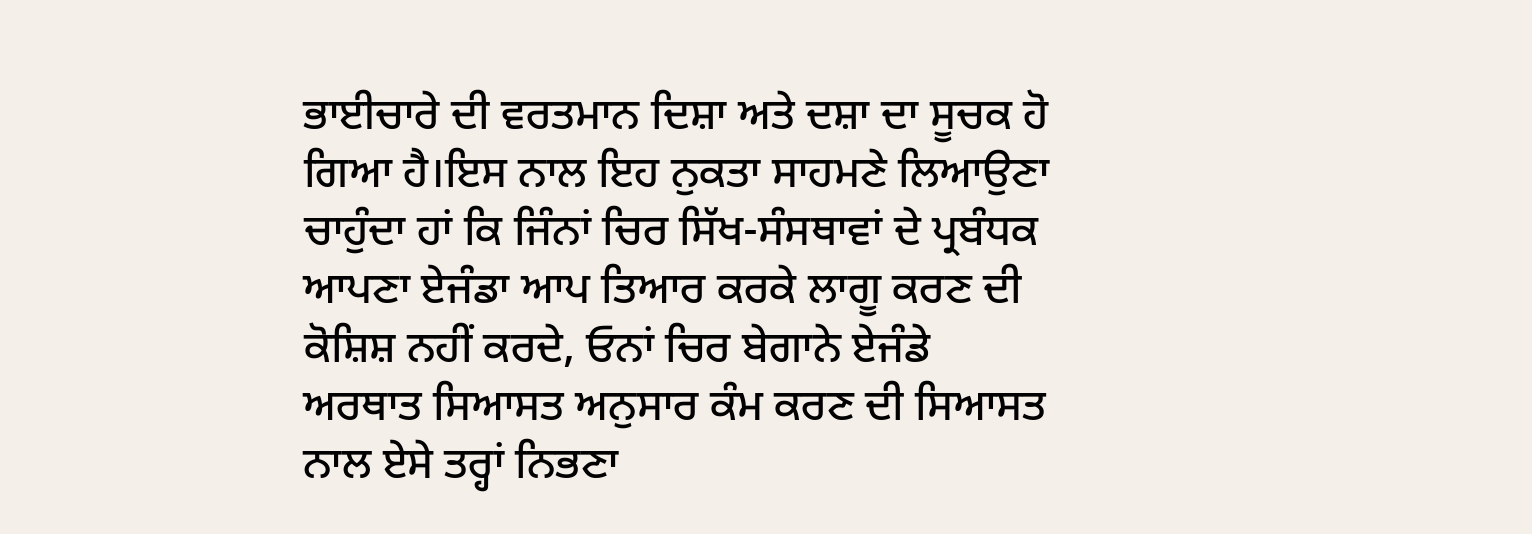ਭਾਈਚਾਰੇ ਦੀ ਵਰਤਮਾਨ ਦਿਸ਼ਾ ਅਤੇ ਦਸ਼ਾ ਦਾ ਸੂਚਕ ਹੋ ਗਿਆ ਹੈ।ਇਸ ਨਾਲ ਇਹ ਨੁਕਤਾ ਸਾਹਮਣੇ ਲਿਆਉਣਾ ਚਾਹੁੰਦਾ ਹਾਂ ਕਿ ਜਿੰਨਾਂ ਚਿਰ ਸਿੱਖ-ਸੰਸਥਾਵਾਂ ਦੇ ਪ੍ਰਬੰਧਕ ਆਪਣਾ ਏਜੰਡਾ ਆਪ ਤਿਆਰ ਕਰਕੇ ਲਾਗੂ ਕਰਣ ਦੀ ਕੋਸ਼ਿਸ਼ ਨਹੀਂ ਕਰਦੇ, ਓਨਾਂ ਚਿਰ ਬੇਗਾਨੇ ਏਜੰਡੇ ਅਰਥਾਤ ਸਿਆਸਤ ਅਨੁਸਾਰ ਕੰਮ ਕਰਣ ਦੀ ਸਿਆਸਤ ਨਾਲ ਏਸੇ ਤਰ੍ਹਾਂ ਨਿਭਣਾ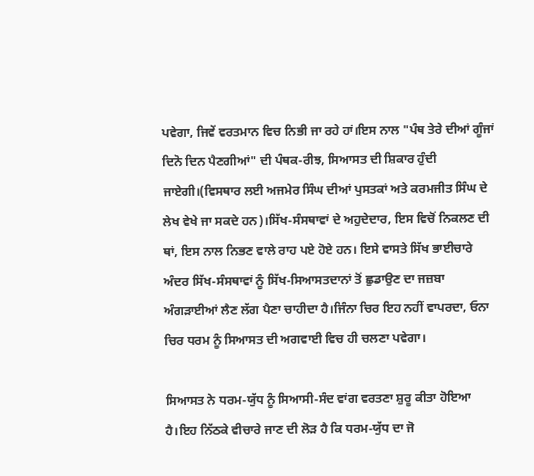ਪਵੇਗਾ, ਜਿਵੇਂ ਵਰਤਮਾਨ ਵਿਚ ਨਿਭੀ ਜਾ ਰਹੇ ਹਾਂ।ਇਸ ਨਾਲ "ਪੰਥ ਤੇਰੇ ਦੀਆਂ ਗੂੰਜਾਂ ਦਿਨੋ ਦਿਨ ਪੈਣਗੀਆਂ" ਦੀ ਪੰਥਕ-ਰੀਝ, ਸਿਆਸਤ ਦੀ ਸ਼ਿਕਾਰ ਹੁੰਦੀ ਜਾਏਗੀ।(ਵਿਸਥਾਰ ਲਈ ਅਜਮੇਰ ਸਿੰਘ ਦੀਆਂ ਪੁਸਤਕਾਂ ਅਤੇ ਕਰਮਜੀਤ ਸਿੰਘ ਦੇ ਲੇਖ ਵੇਖੇ ਜਾ ਸਕਦੇ ਹਨ)।ਸਿੱਖ-ਸੰਸਥਾਵਾਂ ਦੇ ਅਹੁਦੇਦਾਰ, ਇਸ ਵਿਚੋਂ ਨਿਕਲਣ ਦੀ ਥਾਂ, ਇਸ ਨਾਲ ਨਿਭਣ ਵਾਲੇ ਰਾਹ ਪਏ ਹੋਏ ਹਨ। ਇਸੇ ਵਾਸਤੇ ਸਿੱਖ ਭਾਈਚਾਰੇ ਅੰਦਰ ਸਿੱਖ-ਸੰਸਥਾਵਾਂ ਨੂੰ ਸਿੱਖ-ਸਿਆਸਤਦਾਨਾਂ ਤੋਂ ਛੁਡਾਉਣ ਦਾ ਜਜ਼ਬਾ ਅੰਗੜਾਈਆਂ ਲੈਣ ਲੱਗ ਪੈਣਾ ਚਾਹੀਦਾ ਹੈ।ਜਿੰਨਾ ਚਿਰ ਇਹ ਨਹੀਂ ਵਾਪਰਦਾ, ਓਨਾ ਚਿਰ ਧਰਮ ਨੂੰ ਸਿਆਸਤ ਦੀ ਅਗਵਾਈ ਵਿਚ ਹੀ ਚਲਣਾ ਪਵੇਗਾ।

ਸਿਆਸਤ ਨੇ ਧਰਮ-ਯੁੱਧ ਨੂੰ ਸਿਆਸੀ-ਸੰਦ ਵਾਂਗ ਵਰਤਣਾ ਸ਼ੁਰੂ ਕੀਤਾ ਹੋਇਆ ਹੈ।ਇਹ ਨਿੱਠਕੇ ਵੀਚਾਰੇ ਜਾਣ ਦੀ ਲੋੜ ਹੈ ਕਿ ਧਰਮ-ਯੁੱਧ ਦਾ ਜੋ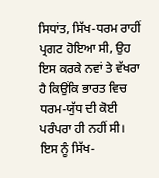ਸਿਧਾਂਤ, ਸਿੱਖ-ਧਰਮ ਰਾਹੀਂ ਪ੍ਰਗਟ ਹੋਇਆ ਸੀ, ਉਹ ਇਸ ਕਰਕੇ ਨਵਾਂ ਤੇ ਵੱਖਰਾ ਹੈ ਕਿਉਂਕਿ ਭਾਰਤ ਵਿਚ ਧਰਮ-ਯੁੱਧ ਦੀ ਕੋਈ ਪਰੰਪਰਾ ਹੀ ਨਹੀਂ ਸੀ। ਇਸ ਨੂੰ ਸਿੱਖ-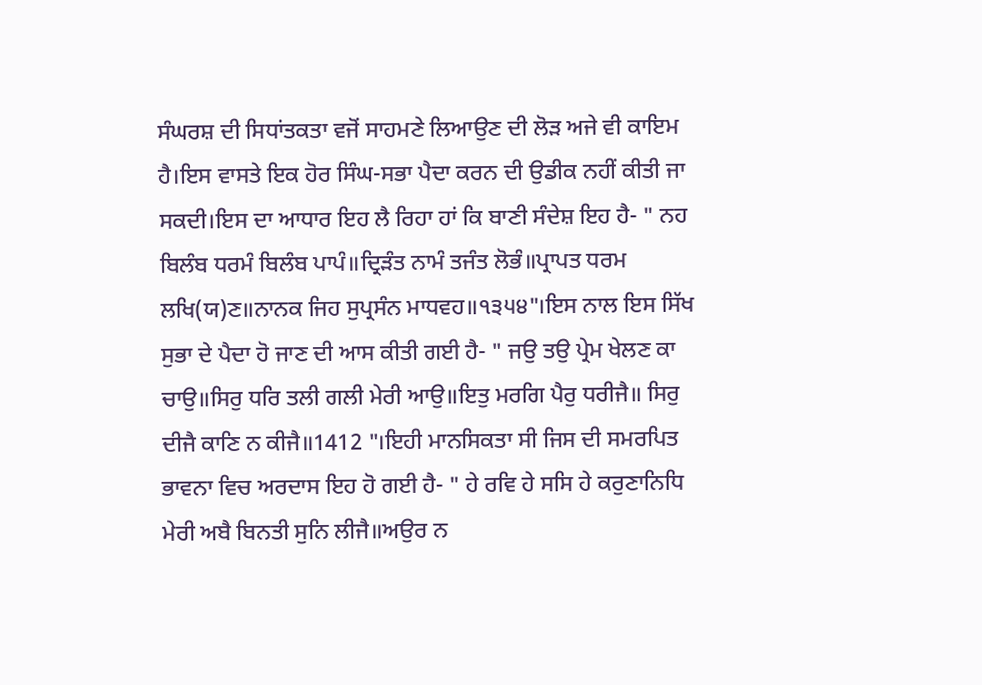ਸੰਘਰਸ਼ ਦੀ ਸਿਧਾਂਤਕਤਾ ਵਜੋਂ ਸਾਹਮਣੇ ਲਿਆਉਣ ਦੀ ਲੋੜ ਅਜੇ ਵੀ ਕਾਇਮ ਹੈ।ਇਸ ਵਾਸਤੇ ਇਕ ਹੋਰ ਸਿੰਘ-ਸਭਾ ਪੈਦਾ ਕਰਨ ਦੀ ਉਡੀਕ ਨਹੀਂ ਕੀਤੀ ਜਾ ਸਕਦੀ।ਇਸ ਦਾ ਆਧਾਰ ਇਹ ਲੈ ਰਿਹਾ ਹਾਂ ਕਿ ਬਾਣੀ ਸੰਦੇਸ਼ ਇਹ ਹੈ- " ਨਹ ਬਿਲੰਬ ਧਰਮੰ ਬਿਲੰਬ ਪਾਪੰ॥ਦ੍ਰਿੜੰਤ ਨਾਮੰ ਤਜੰਤ ਲੋਭੰ॥ਪ੍ਰਾਪਤ ਧਰਮ ਲਖਿ(ਯ)ਣ॥ਨਾਨਕ ਜਿਹ ਸੁਪ੍ਰਸੰਨ ਮਾਧਵਹ॥੧੩੫੪"।ਇਸ ਨਾਲ ਇਸ ਸਿੱਖ ਸੁਭਾ ਦੇ ਪੈਦਾ ਹੋ ਜਾਣ ਦੀ ਆਸ ਕੀਤੀ ਗਈ ਹੈ- " ਜਉ ਤਉ ਪ੍ਰੇਮ ਖੇਲਣ ਕਾ ਚਾਉ॥ਸਿਰੁ ਧਰਿ ਤਲੀ ਗਲੀ ਮੇਰੀ ਆਉ॥ਇਤੁ ਮਰਗਿ ਪੈਰੁ ਧਰੀਜੈ॥ ਸਿਰੁ ਦੀਜੈ ਕਾਣਿ ਨ ਕੀਜੈ॥1412 "।ਇਹੀ ਮਾਨਸਿਕਤਾ ਸੀ ਜਿਸ ਦੀ ਸਮਰਪਿਤ ਭਾਵਨਾ ਵਿਚ ਅਰਦਾਸ ਇਹ ਹੋ ਗਈ ਹੈ- " ਹੇ ਰਵਿ ਹੇ ਸਸਿ ਹੇ ਕਰੁਣਾਨਿਧਿ ਮੇਰੀ ਅਬੈ ਬਿਨਤੀ ਸੁਨਿ ਲੀਜੈ॥ਅਉਰ ਨ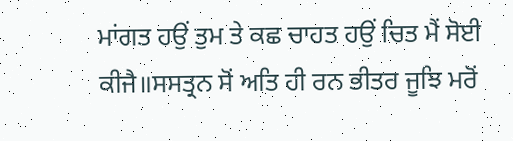ਮਾਂਗਤ ਹਉਂ ਤੁਮ ਤੇ ਕਛ ਚਾਹਤ ਹਉਂ ਚਿਤ ਮੈਂ ਸੋਈ ਕੀਜੈ॥ਸਸਤ੍ਰਨ ਸੋਂ ਅਤਿ ਹੀ ਰਨ ਭੀਤਰ ਜੂਝਿ ਮਰੋਂ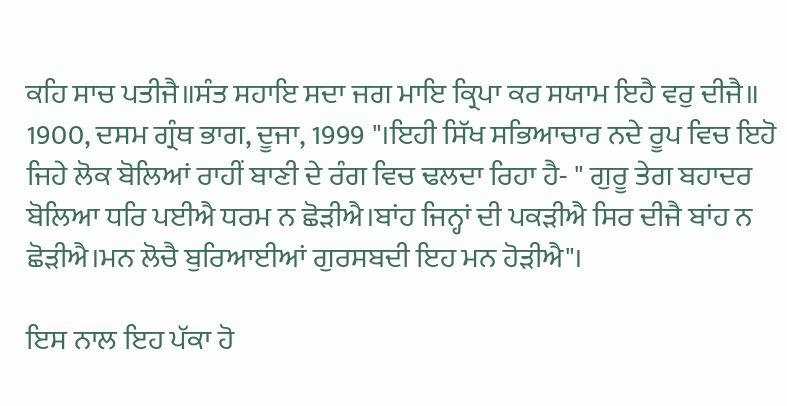ਕਹਿ ਸਾਚ ਪਤੀਜੈ॥ਸੰਤ ਸਹਾਇ ਸਦਾ ਜਗ ਮਾਇ ਕ੍ਰਿਪਾ ਕਰ ਸਯਾਮ ਇਹੈ ਵਰੁ ਦੀਜੈ॥ 1900, ਦਸਮ ਗ੍ਰੰਥ ਭਾਗ, ਦੂਜਾ, 1999 "।ਇਹੀ ਸਿੱਖ ਸਭਿਆਚਾਰ ਨਦੇ ਰੂਪ ਵਿਚ ਇਹੋ ਜਿਹੇ ਲੋਕ ਬੋਲਿਆਂ ਰਾਹੀਂ ਬਾਣੀ ਦੇ ਰੰਗ ਵਿਚ ਢਲਦਾ ਰਿਹਾ ਹੈ- " ਗੁਰੂ ਤੇਗ ਬਹਾਦਰ ਬੋਲਿਆ ਧਰਿ ਪਈਐ ਧਰਮ ਨ ਛੋੜੀਐ।ਬਾਂਹ ਜਿਨ੍ਹਾਂ ਦੀ ਪਕੜੀਐ ਸਿਰ ਦੀਜੈ ਬਾਂਹ ਨ ਛੋੜੀਐ।ਮਨ ਲੋਚੈ ਬੁਰਿਆਈਆਂ ਗੁਰਸਬਦੀ ਇਹ ਮਨ ਹੋੜੀਐ"।

ਇਸ ਨਾਲ ਇਹ ਪੱਕਾ ਹੋ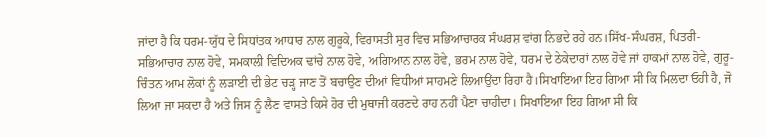ਜਾਂਦਾ ਹੈ ਕਿ ਧਰਮ-ਯੁੱਧ ਦੇ ਸਿਧਾਂਤਕ ਆਧਾਰ ਨਾਲ ਗੁਰੂਕੇ, ਵਿਰਾਸਤੀ ਸੁਰ ਵਿਚ ਸਭਿਆਚਾਰਕ ਸੰਘਰਸ਼ ਵਾਂਗ ਨਿਭਦੇ ਰਹੇ ਹਨ।ਸਿੱਖ-ਸੰਘਰਸ਼, ਪਿਤਰੀ-ਸਭਿਆਚਾਰ ਨਾਲ ਹੋਵੇ, ਸਮਕਾਲੀ ਵਿਦਿਅਕ ਢਾਂਚੇ ਨਾਲ ਹੋਵੇ, ਅਗਿਆਨ ਨਾਲ ਹੋਵੇ, ਭਰਮ ਨਾਲ ਹੋਵੇ, ਧਰਮ ਦੇ ਠੇਕੇਦਾਰਾਂ ਨਾਲ ਹੋਵੇ ਜਾਂ ਹਾਕਮਾਂ ਨਾਲ ਹੋਵੇ, ਗੁਰੂ-ਚਿੰਤਨ ਆਮ ਲੋਕਾਂ ਨੂੰ ਲੜਾਈ ਦੀ ਭੇਟ ਚੜ੍ਹ ਜਾਣ ਤੋਂ ਬਚਾਉਣ ਦੀਆਂ ਵਿਧੀਆਂ ਸਾਹਮਣੇ ਲਿਆਉਂਦਾ ਰਿਹਾ ਹੈ।ਸਿਖਾਇਆ ਇਹ ਗਿਆ ਸੀ ਕਿ ਮਿਲਦਾ ਓਹੀ ਹੈ, ਜੋ ਲਿਆ ਜਾ ਸਕਦਾ ਹੈ ਅਤੇ ਜਿਸ ਨੂੰ ਲੈਣ ਵਾਸਤੇ ਕਿਸੇ ਹੋਰ ਦੀ ਮੁਥਾਜੀ ਕਰਣਦੇ ਰਾਹ ਨਹੀਂ ਪੈਣਾ ਚਾਹੀਦਾ। ਸਿਖਾਇਆ ਇਹ ਗਿਆ ਸੀ ਕਿ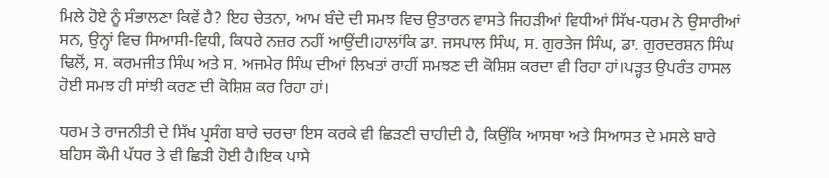ਮਿਲੇ ਹੋਏ ਨੂੰ ਸੰਭਾਲਣਾ ਕਿਵੇਂ ਹੈ? ਇਹ ਚੇਤਨਾ, ਆਮ ਬੰਦੇ ਦੀ ਸਮਝ ਵਿਚ ਉਤਾਰਨ ਵਾਸਤੇ ਜਿਹੜੀਆਂ ਵਿਧੀਆਂ ਸਿੱਖ-ਧਰਮ ਨੇ ਉਸਾਰੀਆਂ ਸਨ, ਉਨ੍ਹਾਂ ਵਿਚ ਸਿਆਸੀ-ਵਿਧੀ, ਕਿਧਰੇ ਨਜ਼ਰ ਨਹੀਂ ਆਉਂਦੀ।ਹਾਲਾਂਕਿ ਡਾ. ਜਸਪਾਲ ਸਿੰਘ, ਸ. ਗੁਰਤੇਜ ਸਿੰਘ, ਡਾ. ਗੁਰਦਰਸ਼ਨ ਸਿੰਘ ਢਿਲੋਂ, ਸ. ਕਰਮਜੀਤ ਸਿੰਘ ਅਤੇ ਸ. ਅਜਮੇਰ ਸਿੰਘ ਦੀਆਂ ਲਿਖਤਾਂ ਰਾਹੀਂ ਸਮਝਣ ਦੀ ਕੋਸ਼ਿਸ਼ ਕਰਦਾ ਵੀ ਰਿਹਾ ਹਾਂ।ਪੜ੍ਹਤ ਉਪਰੰਤ ਹਾਸਲ ਹੋਈ ਸਮਝ ਹੀ ਸਾਂਝੀ ਕਰਣ ਦੀ ਕੋਸ਼ਿਸ਼ ਕਰ ਰਿਹਾ ਹਾਂ।

ਧਰਮ ਤੇ ਰਾਜਨੀਤੀ ਦੇ ਸਿੱਖ ਪ੍ਰਸੰਗ ਬਾਰੇ ਚਰਚਾ ਇਸ ਕਰਕੇ ਵੀ ਛਿੜਣੀ ਚਾਹੀਦੀ ਹੈ, ਕਿਉਂਕਿ ਆਸਥਾ ਅਤੇ ਸਿਆਸਤ ਦੇ ਮਸਲੇ ਬਾਰੇ ਬਹਿਸ ਕੌਮੀ ਪੱਧਰ ਤੇ ਵੀ ਛਿੜੀ ਹੋਈ ਹੈ।ਇਕ ਪਾਸੇ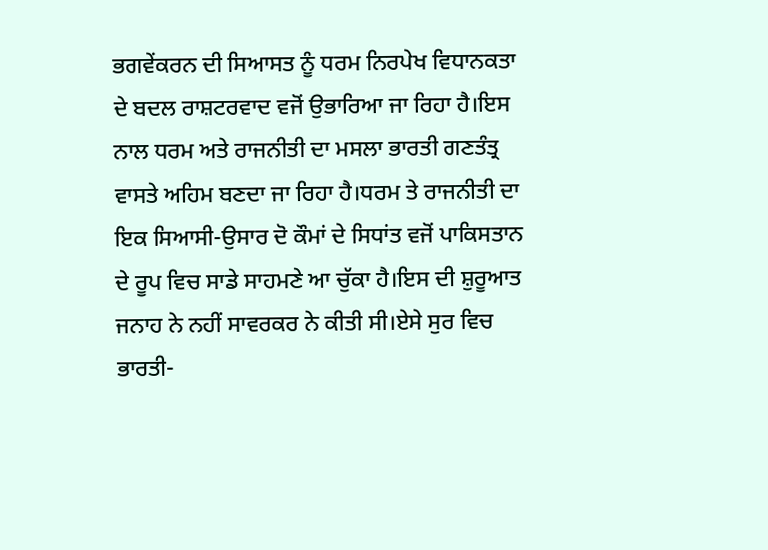ਭਗਵੇਂਕਰਨ ਦੀ ਸਿਆਸਤ ਨੂੰ ਧਰਮ ਨਿਰਪੇਖ ਵਿਧਾਨਕਤਾ ਦੇ ਬਦਲ ਰਾਸ਼ਟਰਵਾਦ ਵਜੋਂ ਉਭਾਰਿਆ ਜਾ ਰਿਹਾ ਹੈ।ਇਸ ਨਾਲ ਧਰਮ ਅਤੇ ਰਾਜਨੀਤੀ ਦਾ ਮਸਲਾ ਭਾਰਤੀ ਗਣਤੰਤ੍ਰ ਵਾਸਤੇ ਅਹਿਮ ਬਣਦਾ ਜਾ ਰਿਹਾ ਹੈ।ਧਰਮ ਤੇ ਰਾਜਨੀਤੀ ਦਾ ਇਕ ਸਿਆਸੀ-ਉਸਾਰ ਦੋ ਕੌਮਾਂ ਦੇ ਸਿਧਾਂਤ ਵਜੋਂ ਪਾਕਿਸਤਾਨ ਦੇ ਰੂਪ ਵਿਚ ਸਾਡੇ ਸਾਹਮਣੇ ਆ ਚੁੱਕਾ ਹੈ।ਇਸ ਦੀ ਸ਼ੁਰੂਆਤ ਜਨਾਹ ਨੇ ਨਹੀਂ ਸਾਵਰਕਰ ਨੇ ਕੀਤੀ ਸੀ।ਏਸੇ ਸੁਰ ਵਿਚ ਭਾਰਤੀ-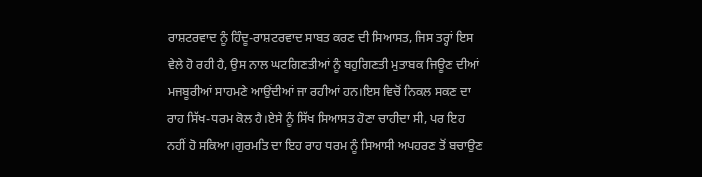ਰਾਸ਼ਟਰਵਾਦ ਨੂੰ ਹਿੰਦੂ-ਰਾਸ਼ਟਰਵਾਦ ਸਾਬਤ ਕਰਣ ਦੀ ਸਿਆਸਤ, ਜਿਸ ਤਰ੍ਹਾਂ ਇਸ ਵੇਲੇ ਹੋ ਰਹੀ ਹੈ, ਉਸ ਨਾਲ ਘਟਗਿਣਤੀਆਂ ਨੂੰ ਬਹੁਗਿਣਤੀ ਮੁਤਾਬਕ ਜਿਊਣ ਦੀਆਂ ਮਜਬੂਰੀਆਂ ਸਾਹਮਣੇ ਆਉਂਦੀਆਂ ਜਾ ਰਹੀਆਂ ਹਨ।ਇਸ ਵਿਚੋਂ ਨਿਕਲ ਸਕਣ ਦਾ ਰਾਹ ਸਿੱਖ-ਧਰਮ ਕੋਲ ਹੈ।ਏਸੇ ਨੂੰ ਸਿੱਖ ਸਿਆਸਤ ਹੋਣਾ ਚਾਹੀਦਾ ਸੀ, ਪਰ ਇਹ ਨਹੀਂ ਹੋ ਸਕਿਆ।ਗੁਰਮਤਿ ਦਾ ਇਹ ਰਾਹ ਧਰਮ ਨੂੰ ਸਿਆਸੀ ਅਪਹਰਣ ਤੋਂ ਬਚਾਉਣ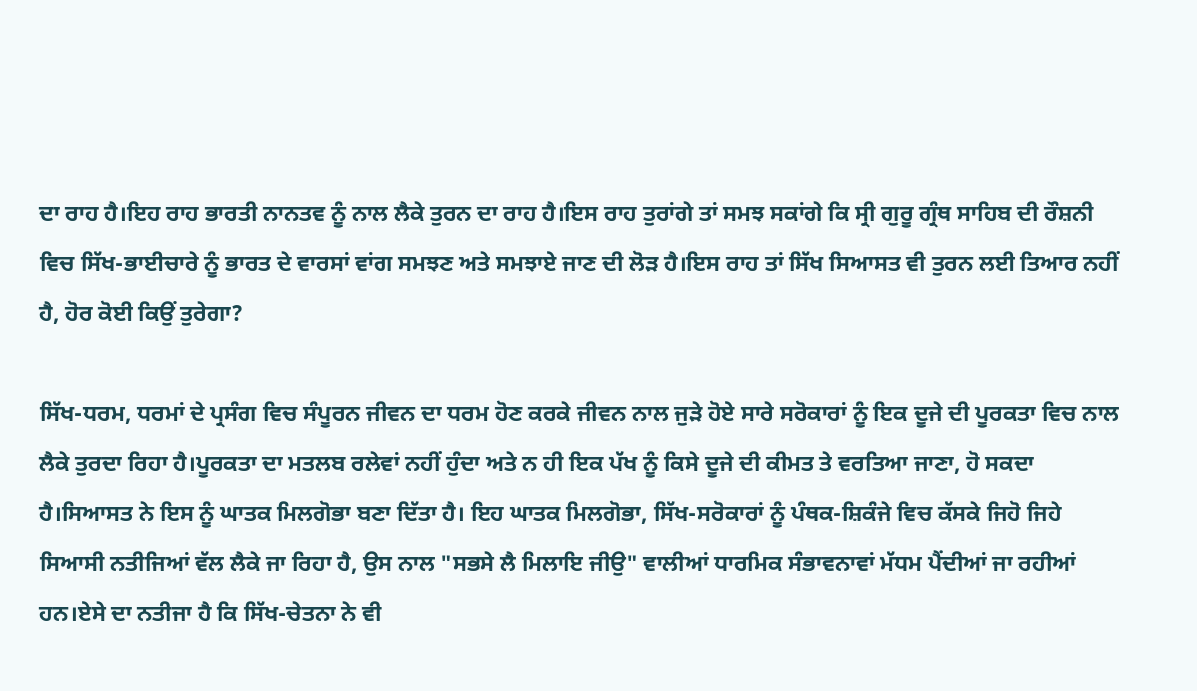ਦਾ ਰਾਹ ਹੈ।ਇਹ ਰਾਹ ਭਾਰਤੀ ਨਾਨਤਵ ਨੂੰ ਨਾਲ ਲੈਕੇ ਤੁਰਨ ਦਾ ਰਾਹ ਹੈ।ਇਸ ਰਾਹ ਤੁਰਾਂਗੇ ਤਾਂ ਸਮਝ ਸਕਾਂਗੇ ਕਿ ਸ੍ਰੀ ਗੁਰੂ ਗ੍ਰੰਥ ਸਾਹਿਬ ਦੀ ਰੌਸ਼ਨੀ ਵਿਚ ਸਿੱਖ-ਭਾਈਚਾਰੇ ਨੂੰ ਭਾਰਤ ਦੇ ਵਾਰਸਾਂ ਵਾਂਗ ਸਮਝਣ ਅਤੇ ਸਮਝਾਏ ਜਾਣ ਦੀ ਲੋੜ ਹੈ।ਇਸ ਰਾਹ ਤਾਂ ਸਿੱਖ ਸਿਆਸਤ ਵੀ ਤੁਰਨ ਲਈ ਤਿਆਰ ਨਹੀਂ ਹੈ, ਹੋਰ ਕੋਈ ਕਿਉਂ ਤੁਰੇਗਾ?

ਸਿੱਖ-ਧਰਮ, ਧਰਮਾਂ ਦੇ ਪ੍ਰਸੰਗ ਵਿਚ ਸੰਪੂਰਨ ਜੀਵਨ ਦਾ ਧਰਮ ਹੋਣ ਕਰਕੇ ਜੀਵਨ ਨਾਲ ਜੁੜੇ ਹੋਏ ਸਾਰੇ ਸਰੋਕਾਰਾਂ ਨੂੰ ਇਕ ਦੂਜੇ ਦੀ ਪੂਰਕਤਾ ਵਿਚ ਨਾਲ ਲੈਕੇ ਤੁਰਦਾ ਰਿਹਾ ਹੈ।ਪੂਰਕਤਾ ਦਾ ਮਤਲਬ ਰਲੇਵਾਂ ਨਹੀਂ ਹੁੰਦਾ ਅਤੇ ਨ ਹੀ ਇਕ ਪੱਖ ਨੂੰ ਕਿਸੇ ਦੂਜੇ ਦੀ ਕੀਮਤ ਤੇ ਵਰਤਿਆ ਜਾਣਾ, ਹੋ ਸਕਦਾ ਹੈ।ਸਿਆਸਤ ਨੇ ਇਸ ਨੂੰ ਘਾਤਕ ਮਿਲਗੋਭਾ ਬਣਾ ਦਿੱਤਾ ਹੈ। ਇਹ ਘਾਤਕ ਮਿਲਗੋਭਾ, ਸਿੱਖ-ਸਰੋਕਾਰਾਂ ਨੂੰ ਪੰਥਕ-ਸ਼ਿਕੰਜੇ ਵਿਚ ਕੱਸਕੇ ਜਿਹੋ ਜਿਹੇ ਸਿਆਸੀ ਨਤੀਜਿਆਂ ਵੱਲ ਲੈਕੇ ਜਾ ਰਿਹਾ ਹੈ, ਉਸ ਨਾਲ "ਸਭਸੇ ਲੈ ਮਿਲਾਇ ਜੀਉ" ਵਾਲੀਆਂ ਧਾਰਮਿਕ ਸੰਭਾਵਨਾਵਾਂ ਮੱਧਮ ਪੈਂਦੀਆਂ ਜਾ ਰਹੀਆਂ ਹਨ।ਏਸੇ ਦਾ ਨਤੀਜਾ ਹੈ ਕਿ ਸਿੱਖ-ਚੇਤਨਾ ਨੇ ਵੀ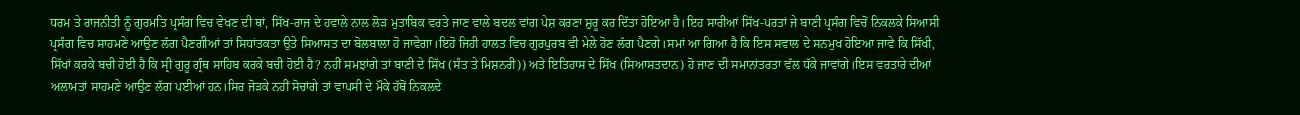ਧਰਮ ਤੇ ਰਾਜਨੀਤੀ ਨੂੰ ਗੁਰਮਤਿ ਪ੍ਰਸੰਗ ਵਿਚ ਵੇਖਣ ਦੀ ਥਾਂ, ਸਿੱਖ-ਰਾਜ ਦੇ ਹਵਾਲੇ ਨਾਲ ਲੋੜ ਮੁਤਾਬਿਕ ਵਰਤੇ ਜਾਣ ਵਾਲੇ ਬਦਲ ਵਾਂਗ ਪੇਸ਼ ਕਰਣਾ ਸ਼ੁਰੂ ਕਰ ਦਿੱਤਾ ਹੋਇਆ ਹੈ।ਇਹ ਸਾਰੀਆਂ ਸਿੱਖ-ਪਰਤਾਂ ਜੇ ਬਾਣੀ ਪ੍ਰਸੰਗ ਵਿਚੋਂ ਨਿਕਲਕੇ ਸਿਆਸੀ ਪ੍ਰਸੰਗ ਵਿਚ ਸਾਹਮਣੇ ਆਉਣ ਲੱਗ ਪੈਣਗੀਆਂ ਤਾਂ ਸਿਧਾਂਤਕਤਾ ਉਤੇ ਸਿਆਸਤ ਦਾ ਬੋਲਬਾਲਾ ਹੋ ਜਾਵੇਗਾ।ਇਹੋ ਜਿਹੀ ਹਾਲਤ ਵਿਚ ਗੁਰਪੁਰਬ ਵੀ ਮੇਲੇ ਹੋਣ ਲੱਗ ਪੈਣਗੇ।ਸਮਾਂ ਆ ਗਿਆ ਹੈ ਕਿ ਇਸ ਸਵਾਲ ਦੇ ਸਨਮੁਖ ਹੋਇਆ ਜਾਵੇ ਕਿ ਸਿੱਖੀ, ਸਿੱਖਾਂ ਕਰਕੇ ਬਚੀ ਹੋਈ ਹੈ ਕਿ ਸ੍ਰੀ ਗੁਰੂ ਗ੍ਰੰਥ ਸਾਹਿਬ ਕਰਕੇ ਬਚੀ ਹੋਈ ਹੈ? ਨਹੀਂ ਸਮਝਾਂਗੇ ਤਾਂ ਬਾਣੀ ਦੇ ਸਿੱਖ (ਸੰਤ ਤੇ ਮਿਸ਼ਨਰੀ)) ਅਤੇ ਇਤਿਹਾਸ ਦੇ ਸਿੱਖ (ਸਿਆਸਤਦਾਨ) ਹੋ ਜਾਣ ਦੀ ਸਮਾਨਾਂਤਰਤਾ ਵੱਲ ਧੱਕੇ ਜਾਵਾਂਗੇ।ਇਸ ਵਰਤਾਰੇ ਦੀਆਂ ਅਲਾਮਤਾਂ ਸਾਹਮਣੇ ਆਉਣ ਲੱਗ ਪਈਆਂ ਹਨ।ਸਿਰ ਜੋੜਕੇ ਨਹੀਂ ਸੋਚਾਂਗੇ ਤਾਂ ਵਾਪਸੀ ਦੇ ਮੌਕੇ ਹੱਥੋਂ ਨਿਕਲਦੇ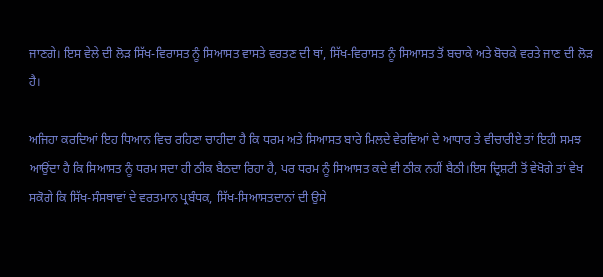ਜਾਣਗੇ। ਇਸ ਵੇਲੇ ਦੀ ਲੋੜ ਸਿੱਖ-ਵਿਰਾਸਤ ਨੂੰ ਸਿਆਸਤ ਵਾਸਤੇ ਵਰਤਣ ਦੀ ਥਾਂ, ਸਿੱਖ-ਵਿਰਾਸਤ ਨੂੰ ਸਿਆਸਤ ਤੋਂ ਬਚਾਕੇ ਅਤੇ ਬੋਚਕੇ ਵਰਤੇ ਜਾਣ ਦੀ ਲੋੜ ਹੈ।

ਅਜਿਹਾ ਕਰਦਿਆਂ ਇਹ ਧਿਆਨ ਵਿਚ ਰਹਿਣਾ ਚਾਹੀਦਾ ਹੈ ਕਿ ਧਰਮ ਅਤੇ ਸਿਆਸਤ ਬਾਰੇ ਮਿਲਦੇ ਵੇਰਵਿਆਂ ਦੇ ਆਧਾਰ ਤੇ ਵੀਚਾਰੀਏ ਤਾਂ ਇਹੀ ਸਮਝ ਆਉਂਦਾ ਹੈ ਕਿ ਸਿਆਸਤ ਨੂੰ ਧਰਮ ਸਦਾ ਹੀ ਠੀਕ ਬੈਠਦਾ ਰਿਹਾ ਹੈ, ਪਰ ਧਰਮ ਨੂੰ ਸਿਆਸਤ ਕਦੇ ਵੀ ਠੀਕ ਨਹੀਂ ਬੈਠੀ।ਇਸ ਦ੍ਰਿਸ਼ਟੀ ਤੋਂ ਵੇਖੋਗੇ ਤਾਂ ਵੇਖ ਸਕੋਗੇ ਕਿ ਸਿੱਖ-ਸੰਸਥਾਵਾਂ ਦੇ ਵਰਤਮਾਨ ਪ੍ਰਬੰਧਕ, ਸਿੱਖ-ਸਿਆਸਤਦਾਨਾਂ ਦੀ ਉਸੇ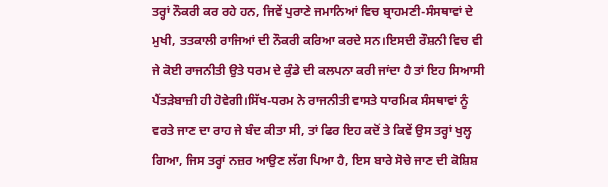ਤਰ੍ਹਾਂ ਨੌਕਰੀ ਕਰ ਰਹੇ ਹਨ, ਜਿਵੇਂ ਪੁਰਾਣੇ ਜਮਾਨਿਆਂ ਵਿਚ ਬ੍ਰਾਹਮਣੀ-ਸੰਸਥਾਵਾਂ ਦੇ ਮੁਖੀ, ਤਤਕਾਲੀ ਰਾਜਿਆਂ ਦੀ ਨੌਕਰੀ ਕਰਿਆ ਕਰਦੇ ਸਨ।ਇਸਦੀ ਰੌਸ਼ਨੀ ਵਿਚ ਵੀ ਜੇ ਕੋਈ ਰਾਜਨੀਤੀ ਉਤੇ ਧਰਮ ਦੇ ਕੁੰਡੇ ਦੀ ਕਲਪਨਾ ਕਰੀ ਜਾਂਦਾ ਹੈ ਤਾਂ ਇਹ ਸਿਆਸੀ ਪੈਂਤੜੇਬਾਜ਼ੀ ਹੀ ਹੋਵੇਗੀ।ਸਿੱਖ-ਧਰਮ ਨੇ ਰਾਜਨੀਤੀ ਵਾਸਤੇ ਧਾਰਮਿਕ ਸੰਸਥਾਵਾਂ ਨੂੰ ਵਰਤੇ ਜਾਣ ਦਾ ਰਾਹ ਜੇ ਬੰਦ ਕੀਤਾ ਸੀ, ਤਾਂ ਫਿਰ ਇਹ ਕਦੋਂ ਤੇ ਕਿਵੇਂ ਉਸ ਤਰ੍ਹਾਂ ਖੁਲ੍ਹ ਗਿਆ, ਜਿਸ ਤਰ੍ਹਾਂ ਨਜ਼ਰ ਆਉਣ ਲੱਗ ਪਿਆ ਹੈ, ਇਸ ਬਾਰੇ ਸੋਚੇ ਜਾਣ ਦੀ ਕੋਸ਼ਿਸ਼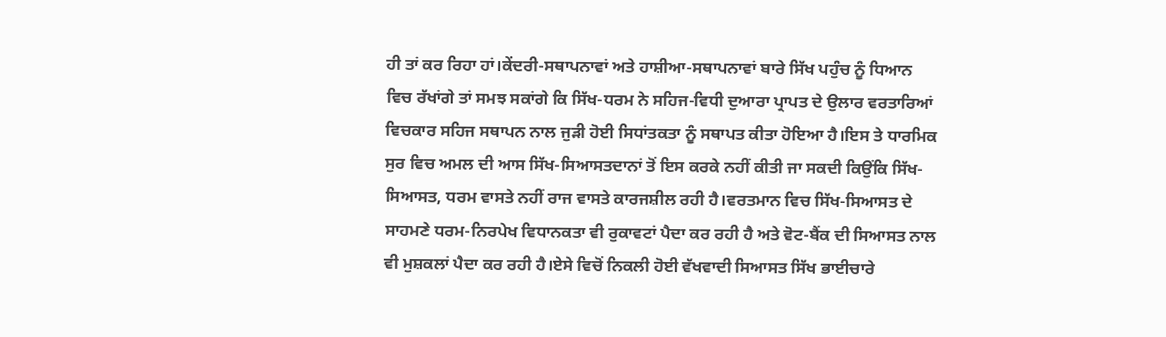ਹੀ ਤਾਂ ਕਰ ਰਿਹਾ ਹਾਂ।ਕੇਂਦਰੀ-ਸਥਾਪਨਾਵਾਂ ਅਤੇ ਹਾਸ਼ੀਆ-ਸਥਾਪਨਾਵਾਂ ਬਾਰੇ ਸਿੱਖ ਪਹੁੰਚ ਨੂੰ ਧਿਆਨ ਵਿਚ ਰੱਖਾਂਗੇ ਤਾਂ ਸਮਝ ਸਕਾਂਗੇ ਕਿ ਸਿੱਖ-ਧਰਮ ਨੇ ਸਹਿਜ-ਵਿਧੀ ਦੁਆਰਾ ਪ੍ਰਾਪਤ ਦੇ ਉਲਾਰ ਵਰਤਾਰਿਆਂ ਵਿਚਕਾਰ ਸਹਿਜ ਸਥਾਪਨ ਨਾਲ ਜੁੜੀ ਹੋਈ ਸਿਧਾਂਤਕਤਾ ਨੂੰ ਸਥਾਪਤ ਕੀਤਾ ਹੋਇਆ ਹੈ।ਇਸ ਤੇ ਧਾਰਮਿਕ ਸੁਰ ਵਿਚ ਅਮਲ ਦੀ ਆਸ ਸਿੱਖ-ਸਿਆਸਤਦਾਨਾਂ ਤੋਂ ਇਸ ਕਰਕੇ ਨਹੀਂ ਕੀਤੀ ਜਾ ਸਕਦੀ ਕਿਉਂਕਿ ਸਿੱਖ-ਸਿਆਸਤ, ਧਰਮ ਵਾਸਤੇ ਨਹੀਂ ਰਾਜ ਵਾਸਤੇ ਕਾਰਜਸ਼ੀਲ ਰਹੀ ਹੈ।ਵਰਤਮਾਨ ਵਿਚ ਸਿੱਖ-ਸਿਆਸਤ ਦੇ ਸਾਹਮਣੇ ਧਰਮ-ਨਿਰਪੇਖ ਵਿਧਾਨਕਤਾ ਵੀ ਰੁਕਾਵਟਾਂ ਪੈਦਾ ਕਰ ਰਹੀ ਹੈ ਅਤੇ ਵੋਟ-ਬੈਂਕ ਦੀ ਸਿਆਸਤ ਨਾਲ ਵੀ ਮੁਸ਼ਕਲਾਂ ਪੈਦਾ ਕਰ ਰਹੀ ਹੈ।ਏਸੇ ਵਿਚੋਂ ਨਿਕਲੀ ਹੋਈ ਵੱਖਵਾਦੀ ਸਿਆਸਤ ਸਿੱਖ ਭਾਈਚਾਰੇ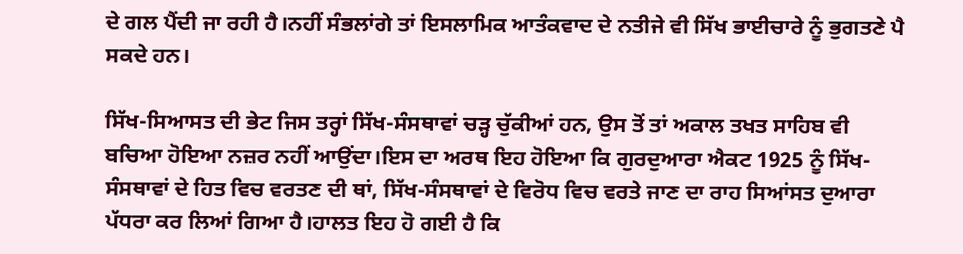ਦੇ ਗਲ ਪੈਂਦੀ ਜਾ ਰਹੀ ਹੈ।ਨਹੀਂ ਸੰਭਲਾਂਗੇ ਤਾਂ ਇਸਲਾਮਿਕ ਆਤੰਕਵਾਦ ਦੇ ਨਤੀਜੇ ਵੀ ਸਿੱਖ ਭਾਈਚਾਰੇ ਨੂੰ ਭੁਗਤਣੇ ਪੈ ਸਕਦੇ ਹਨ।

ਸਿੱਖ-ਸਿਆਸਤ ਦੀ ਭੇਟ ਜਿਸ ਤਰ੍ਹਾਂ ਸਿੱਖ-ਸੰਸਥਾਵਾਂ ਚੜ੍ਹ ਚੁੱਕੀਆਂ ਹਨ, ਉਸ ਤੋਂ ਤਾਂ ਅਕਾਲ ਤਖਤ ਸਾਹਿਬ ਵੀ ਬਚਿਆ ਹੋਇਆ ਨਜ਼ਰ ਨਹੀਂ ਆਉਂਦਾ।ਇਸ ਦਾ ਅਰਥ ਇਹ ਹੋਇਆ ਕਿ ਗੁਰਦੁਆਰਾ ਐਕਟ 1925 ਨੂੰ ਸਿੱਖ-ਸੰਸਥਾਵਾਂ ਦੇ ਹਿਤ ਵਿਚ ਵਰਤਣ ਦੀ ਥਾਂ, ਸਿੱਖ-ਸੰਸਥਾਵਾਂ ਦੇ ਵਿਰੋਧ ਵਿਚ ਵਰਤੇ ਜਾਣ ਦਾ ਰਾਹ ਸਿਆਂਸਤ ਦੁਆਰਾ ਪੱਧਰਾ ਕਰ ਲਿਆਂ ਗਿਆ ਹੈ।ਹਾਲਤ ਇਹ ਹੋ ਗਈ ਹੈ ਕਿ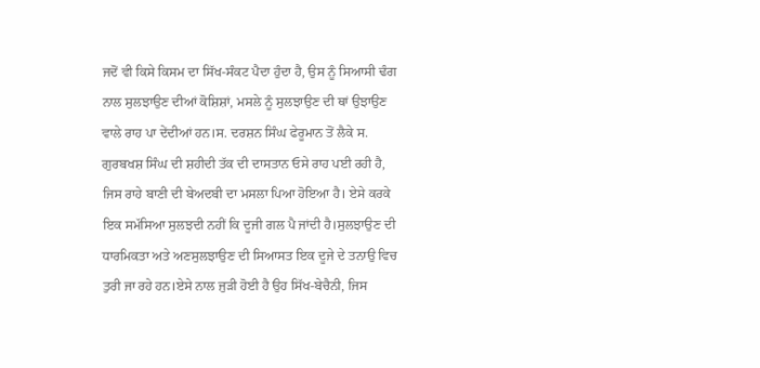ਜਦੋਂ ਵੀ ਕਿਸੇ ਕਿਸਮ ਦਾ ਸਿੱਖ-ਸੰਕਟ ਪੈਦਾ ਹੁੰਦਾ ਹੈ, ਉਸ ਨੂੰ ਸਿਆਸੀ ਢੰਗ ਨਾਲ ਸੁਲਝਾਉਣ ਦੀਆਂ ਕੋਸ਼ਿਸ਼ਾਂ, ਮਸਲੇ ਨੂੰ ਸੁਲਝਾਉਣ ਦੀ ਥਾਂ ਉਝਾਉਣ ਵਾਲੇ ਰਾਹ ਪਾ ਦੇਂਦੀਆਂ ਹਨ।ਸ. ਦਰਸ਼ਨ ਸਿੰਘ ਫੇਰੂਮਾਨ ਤੋਂ ਲੈਕੇ ਸ. ਗੁਰਬਖਸ਼ ਸਿੰਘ ਦੀ ਸ਼ਹੀਦੀ ਤੱਕ ਦੀ ਦਾਸਤਾਨ ਓਸੇ ਰਾਹ ਪਈ ਰਹੀ ਹੈ, ਜਿਸ ਰਾਹੇ ਬਾਣੀ ਦੀ ਬੇਅਦਬੀ ਦਾ ਮਸਲਾ ਪਿਆ ਹੋਇਆ ਹੈ। ਏਸੇ ਕਰਕੇ ਇਕ ਸਮੱਸਿਆ ਸੁਲਝਦੀ ਨਹੀਂ ਕਿ ਦੂਜੀ ਗਲ ਪੈ ਜਾਂਦੀ ਹੈ।ਸੁਲਝਾਉਣ ਦੀ ਧਾਰਮਿਕਤਾ ਅਤੇ ਅਣਸੁਲਝਾਉਣ ਦੀ ਸਿਆਸਤ ਇਕ ਦੂਜੇ ਦੇ ਤਨਾਉ ਵਿਚ ਤੁਰੀ ਜਾ ਰਹੇ ਹਨ।ਏਸੇ ਨਾਲ ਜੁੜੀ ਹੋਈ ਹੈ ਉਹ ਸਿੱਖ-ਬੇਚੈਨੀ, ਜਿਸ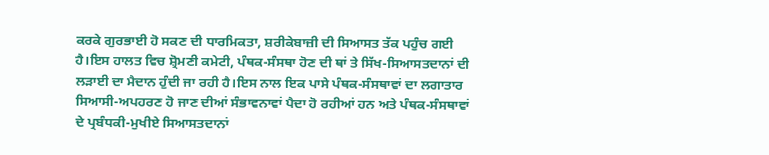ਕਰਕੇ ਗੁਰਭਾਈ ਹੋ ਸਕਣ ਦੀ ਧਾਰਮਿਕਤਾ, ਸ਼ਰੀਕੇਬਾਜ਼ੀ ਦੀ ਸਿਆਸਤ ਤੱਕ ਪਹੁੰਚ ਗਈ ਹੈ।ਇਸ ਹਾਲਤ ਵਿਚ ਸ਼੍ਰੋਮਣੀ ਕਮੇਟੀ, ਪੰਥਕ-ਸੰਸਥਾ ਹੋਣ ਦੀ ਥਾਂ ਤੇ ਸਿੱਖ-ਸਿਆਸਤਦਾਨਾਂ ਦੀ ਲੜਾਈ ਦਾ ਮੈਦਾਨ ਹੁੰਦੀ ਜਾ ਰਹੀ ਹੈ।ਇਸ ਨਾਲ ਇਕ ਪਾਸੇ ਪੰਥਕ-ਸੰਸਥਾਵਾਂ ਦਾ ਲਗਾਤਾਰ ਸਿਆਸੀ-ਅਪਹਰਣ ਹੋ ਜਾਣ ਦੀਆਂ ਸੰਭਾਵਨਾਵਾਂ ਪੈਦਾ ਹੋ ਰਹੀਆਂ ਹਨ ਅਤੇ ਪੰਥਕ-ਸੰਸਥਾਵਾਂ ਦੇ ਪ੍ਰਬੰਧਕੀ-ਮੁਖੀਏ ਸਿਆਸਤਦਾਨਾਂ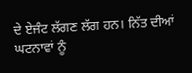ਦੇ ਏਜੰਟ ਲੱਗਣ ਲੱਗ ਹਨ। ਨਿੱਤ ਦੀਆਂ ਘਟਨਾਵਾਂ ਨੂੰ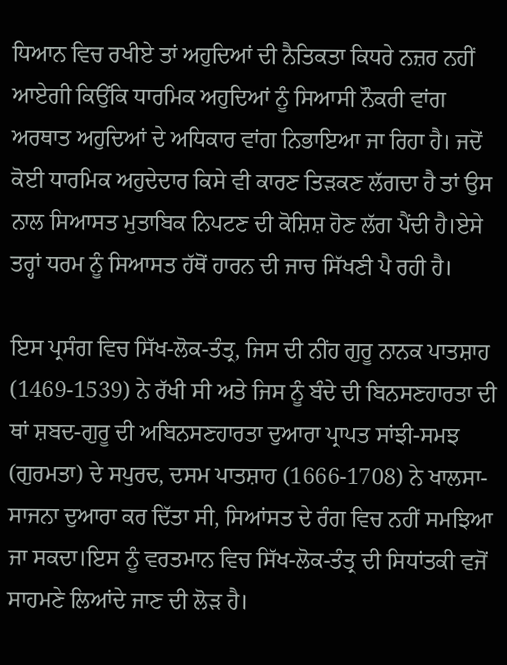ਧਿਆਨ ਵਿਚ ਰਖੀਏ ਤਾਂ ਅਹੁਦਿਆਂ ਦੀ ਨੈਤਿਕਤਾ ਕਿਧਰੇ ਨਜ਼ਰ ਨਹੀਂ ਆਏਗੀ ਕਿਉਂਕਿ ਧਾਰਮਿਕ ਅਹੁਦਿਆਂ ਨੂੰ ਸਿਆਸੀ ਨੌਕਰੀ ਵਾਂਗ ਅਰਥਾਤ ਅਹੁਦਿਆਂ ਦੇ ਅਧਿਕਾਰ ਵਾਂਗ ਨਿਭਾਇਆ ਜਾ ਰਿਹਾ ਹੈ। ਜਦੋਂ ਕੋਈ ਧਾਰਮਿਕ ਅਹੁਦੇਦਾਰ ਕਿਸੇ ਵੀ ਕਾਰਣ ਤਿੜਕਣ ਲੱਗਦਾ ਹੈ ਤਾਂ ਉਸ ਨਾਲ ਸਿਆਸਤ ਮੁਤਾਬਿਕ ਨਿਪਟਣ ਦੀ ਕੋਸ਼ਿਸ਼ ਹੋਣ ਲੱਗ ਪੈਂਦੀ ਹੈ।ਏਸੇ ਤਰ੍ਹਾਂ ਧਰਮ ਨੂੰ ਸਿਆਸਤ ਹੱਥੋਂ ਹਾਰਨ ਦੀ ਜਾਚ ਸਿੱਖਣੀ ਪੈ ਰਹੀ ਹੈ।

ਇਸ ਪ੍ਰਸੰਗ ਵਿਚ ਸਿੱਖ-ਲੋਕ-ਤੰਤ੍ਰ, ਜਿਸ ਦੀ ਨੀਂਹ ਗੁਰੂ ਨਾਨਕ ਪਾਤਸ਼ਾਹ (1469-1539) ਨੇ ਰੱਖੀ ਸੀ ਅਤੇ ਜਿਸ ਨੂੰ ਬੰਦੇ ਦੀ ਬਿਨਸਣਹਾਰਤਾ ਦੀ ਥਾਂ ਸ਼ਬਦ-ਗੁਰੂ ਦੀ ਅਬਿਨਸਣਹਾਰਤਾ ਦੁਆਰਾ ਪ੍ਰਾਪਤ ਸਾਂਝੀ-ਸਮਝ (ਗੁਰਮਤਾ) ਦੇ ਸਪੁਰਦ, ਦਸਮ ਪਾਤਸ਼ਾਹ (1666-1708) ਨੇ ਖਾਲਸਾ-ਸਾਜਨਾ ਦੁਆਰਾ ਕਰ ਦਿੱਤਾ ਸੀ, ਸਿਆਂਸਤ ਦੇ ਰੰਗ ਵਿਚ ਨਹੀਂ ਸਮਝਿਆ ਜਾ ਸਕਦਾ।ਇਸ ਨੂੰ ਵਰਤਮਾਨ ਵਿਚ ਸਿੱਖ-ਲੋਕ-ਤੰਤ੍ਰ ਦੀ ਸਿਧਾਂਤਕੀ ਵਜੋਂ ਸਾਹਮਣੇ ਲਿਆਂਦੇ ਜਾਣ ਦੀ ਲੋੜ ਹੈ।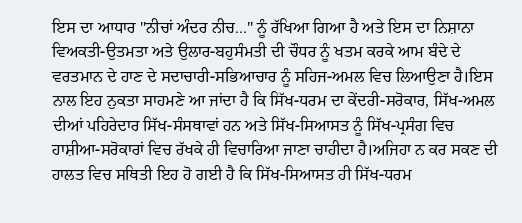ਇਸ ਦਾ ਆਧਾਰ "ਨੀਚਾਂ ਅੰਦਰ ਨੀਚ..." ਨੂੰ ਰੱਖਿਆ ਗਿਆ ਹੈ ਅਤੇ ਇਸ ਦਾ ਨਿਸ਼ਾਨਾ ਵਿਅਕਤੀ-ਉਤਮਤਾ ਅਤੇ ਉਲਾਰ-ਬਹੁਸੰਮਤੀ ਦੀ ਚੌਧਰ ਨੂੰ ਖਤਮ ਕਰਕੇ ਆਮ ਬੰਦੇ ਦੇ ਵਰਤਮਾਨ ਦੇ ਹਾਣ ਦੇ ਸਦਾਚਾਰੀ-ਸਭਿਆਚਾਰ ਨੂੰ ਸਹਿਜ-ਅਮਲ ਵਿਚ ਲਿਆਉਣਾ ਹੈ।ਇਸ ਨਾਲ ਇਹ ਨੁਕਤਾ ਸਾਹਮਣੇ ਆ ਜਾਂਦਾ ਹੈ ਕਿ ਸਿੱਖ-ਧਰਮ ਦਾ ਕੇਂਦਰੀ-ਸਰੋਕਾਰ, ਸਿੱਖ-ਅਮਲ ਦੀਆਂ ਪਹਿਰੇਦਾਰ ਸਿੱਖ-ਸੰਸਥਾਵਾਂ ਹਨ ਅਤੇ ਸਿੱਖ-ਸਿਆਸਤ ਨੂੰ ਸਿੱਖ-ਪ੍ਰਸੰਗ ਵਿਚ ਹਾਸ਼ੀਆ-ਸਰੋਕਾਰਾਂ ਵਿਚ ਰੱਖਕੇ ਹੀ ਵਿਚਾਰਿਆ ਜਾਣਾ ਚਾਹੀਦਾ ਹੈ।ਅਜਿਹਾ ਨ ਕਰ ਸਕਣ ਦੀ ਹਾਲਤ ਵਿਚ ਸਥਿਤੀ ਇਹ ਹੋ ਗਈ ਹੈ ਕਿ ਸਿੱਖ-ਸਿਆਸਤ ਹੀ ਸਿੱਖ-ਧਰਮ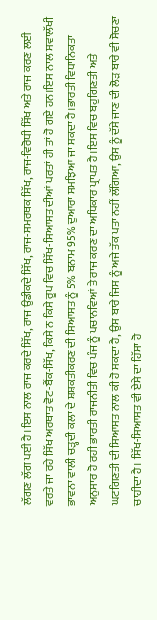ਲੱਗਣ ਲੱਗ ਪਈ ਹੈ।ਇਸ ਨਾਲ ਰਾਜ ਕਰਦੇ ਸਿੱਖ, ਰਾਜ ਉਡੀਕਦੇ ਸਿੱਖ, ਰਾਜ-ਸਮਰਥਕ ਸਿੱਖ, ਰਾਜ-ਵਿਰੋਧੀ ਸਿੱਖ ਅਤੇ ਰਾਜ ਕਰਣ ਲਈ ਵਰਤੇ ਜਾ ਰਹੇ ਸਿੱਖ ਅਰਥਾਤ ਵੋਟ-ਬੈਂਕ-ਸਿੱਖ, ਕਿਸੇ ਨ ਕਿਸੇ ਰੂਪ ਵਿਚ ਸਿੱਖ-ਸਿਆਸਤ ਦੀਆਂ ਪਰਤਾਂ ਹੀ ਤਾਂ ਹੋ ਗਏ ਹਨ।ਇਸ ਨਾਲ ਸਵਾਲੱਖੀ ਭਾਵਨਾ ਵਾਲੀ ਚੜ੍ਹਦੀ ਕਲਾ ਦੇ ਸ਼ਸ਼ਕਤੀਕਰਣ ਦੀ ਸਿਆਸਤ ਨੂੰ 5% ਬਨਾਮ 95% ਦੁਆਰਾ ਸਮਝਿਆ ਜਾ ਸਕਦਾ ਹੈ।ਭਾਰਤੀ ਵਿਧਾਨਿਕਤਾ ਅਨੁਸਾਰ ਹੋ ਰਹੀ ਭਾਰਤੀ ਰਾਜਨੀਤੀ ਵਿਚ ਪੰਜ ਨੂੰ ਪਚਾਨਵਿਆਂ ਤੇ ਰਾਜ ਕਰਣ ਦਾ ਅਧਿਕਾਰ ਪ੍ਰਾਪਤ ਹੈ।ਇਸ ਵਿਚ ਬਹੁਗਿਣਤੀ ਅਤੇ ਘਟਗਿਣਤੀ ਦੀ ਸਿਆਸਤ ਨਾਲ ਕੀ ਹੋ ਸਕਦਾ ਹੈ, ਉਸ ਬਾਰੇ ਜਿਸ ਨੂੰ ਅਜੇ ਤੱਕ ਪਤਾ ਨਹੀਂ ਲੱਗਿਆ, ਉਸ ਨੂੰ ਦੱਸੇ ਜਾਣ ਦੀ ਲੋੜ ਬਾਰੇ ਵੀ ਸੋਚਣਾ ਚਾਹੀਦਾ ਹੈ। ਸਿੱਖ-ਸਿਆਸਤ ਵੀ ਏਸੇ ਦਾ ਹਿੱਸਾ ਹੋ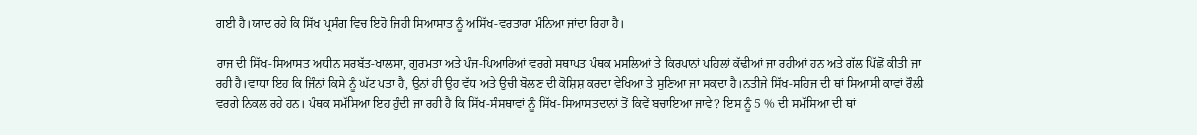ਗਈ ਹੈ।ਯਾਦ ਰਹੇ ਕਿ ਸਿੱਖ ਪ੍ਰਸੰਗ ਵਿਚ ਇਹੋ ਜਿਹੀ ਸਿਆਸਾਤ ਨੂੰ ਅਸਿੱਖ-ਵਰਤਾਰਾ ਮੰਨਿਆ ਜਾਂਦਾ ਰਿਹਾ ਹੈ।

ਰਾਜ ਦੀ ਸਿੱਖ-ਸਿਆਸਤ ਅਧੀਨ ਸਰਬੱਤ-ਖਾਲਸਾ, ਗੁਰਮਤਾ ਅਤੇ ਪੰਜ-ਪਿਆਰਿਆਂ ਵਰਗੇ ਸਥਾਪਤ ਪੰਥਕ ਮਸਲਿਆਂ ਤੇ ਕਿਰਪਾਨਾਂ ਪਹਿਲਾਂ ਕੱਢੀਆਂ ਜਾ ਰਹੀਆਂ ਹਨ ਅਤੇ ਗੱਲ ਪਿੱਛੋਂ ਕੀਤੀ ਜਾ ਰਹੀ ਹੈ।ਵਾਧਾ ਇਹ ਕਿ ਜਿੰਨਾਂ ਕਿਸੇ ਨੂੰ ਘੱਟ ਪਤਾ ਹੈ, ਉਨਾਂ ਹੀ ਉਹ ਵੱਧ ਅਤੇ ਉਚੀ ਬੋਲਣ ਦੀ ਕੋਸ਼ਿਸ਼ ਕਰਦਾ ਵੇਖਿਆ ਤੇ ਸੁਣਿਆ ਜਾ ਸਕਦਾ ਹੈ।ਨਤੀਜੇ ਸਿੱਖ-ਸਹਿਜ ਦੀ ਥਾਂ ਸਿਆਸੀ ਕਾਵਾਂ ਰੌਲੀ ਵਰਗੇ ਨਿਕਲ ਰਹੇ ਹਨ। ਪੰਥਕ ਸਮੱਸਿਆ ਇਹ ਹੁੰਦੀ ਜਾ ਰਹੀ ਹੈ ਕਿ ਸਿੱਖ-ਸੰਸਥਾਵਾਂ ਨੂੰ ਸਿੱਖ-ਸਿਆਸਤਦਾਨਾਂ ਤੋਂ ਕਿਵੇਂ ਬਚਾਇਆ ਜਾਵੇ? ਇਸ ਨੂੰ 5 % ਦੀ ਸਮੱਸਿਆ ਦੀ ਥਾਂ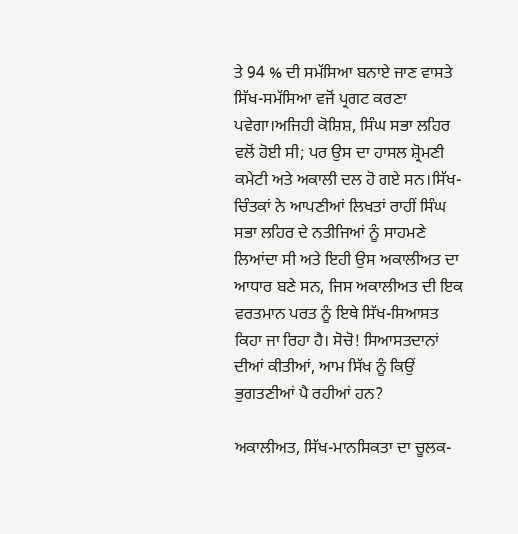ਤੇ 94 % ਦੀ ਸਮੱਸਿਆ ਬਨਾਏ ਜਾਣ ਵਾਸਤੇ ਸਿੱਖ-ਸਮੱਸਿਆ ਵਜੋਂ ਪ੍ਰਗਟ ਕਰਣਾ ਪਵੇਗਾ।ਅਜਿਹੀ ਕੋਸ਼ਿਸ਼, ਸਿੰਘ ਸਭਾ ਲਹਿਰ ਵਲੋਂ ਹੋਈ ਸੀ; ਪਰ ਉਸ ਦਾ ਹਾਸਲ ਸ਼੍ਰੋਮਣੀ ਕਮੇਟੀ ਅਤੇ ਅਕਾਲੀ ਦਲ ਹੋ ਗਏ ਸਨ।ਸਿੱਖ-ਚਿੰਤਕਾਂ ਨੇ ਆਪਣੀਆਂ ਲਿਖਤਾਂ ਰਾਹੀਂ ਸਿੰਘ ਸਭਾ ਲਹਿਰ ਦੇ ਨਤੀਜਿਆਂ ਨੂੰ ਸਾਹਮਣੇ ਲਿਆਂਦਾ ਸੀ ਅਤੇ ਇਹੀ ਉਸ ਅਕਾਲੀਅਤ ਦਾ ਆਧਾਰ ਬਣੇ ਸਨ, ਜਿਸ ਅਕਾਲੀਅਤ ਦੀ ਇਕ ਵਰਤਮਾਨ ਪਰਤ ਨੂੰ ਇਥੇ ਸਿੱਖ-ਸਿਆਸਤ ਕਿਹਾ ਜਾ ਰਿਹਾ ਹੈ। ਸੋਚੋ! ਸਿਆਸਤਦਾਨਾਂ ਦੀਆਂ ਕੀਤੀਆਂ, ਆਮ ਸਿੱਖ ਨੂੰ ਕਿਉਂ ਭੁਗਤਣੀਆਂ ਪੈ ਰਹੀਆਂ ਹਨ?

ਅਕਾਲੀਅਤ, ਸਿੱਖ-ਮਾਨਸਿਕਤਾ ਦਾ ਚੂਲਕ-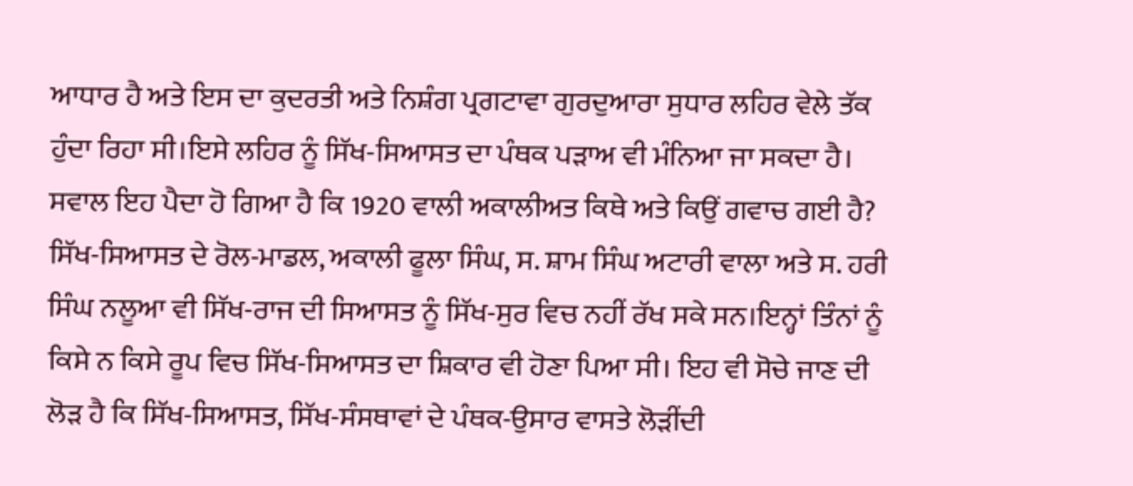ਆਧਾਰ ਹੈ ਅਤੇ ਇਸ ਦਾ ਕੁਦਰਤੀ ਅਤੇ ਨਿਸ਼ੰਗ ਪ੍ਰਗਟਾਵਾ ਗੁਰਦੁਆਰਾ ਸੁਧਾਰ ਲਹਿਰ ਵੇਲੇ ਤੱਕ ਹੁੰਦਾ ਰਿਹਾ ਸੀ।ਇਸੇ ਲਹਿਰ ਨੂੰ ਸਿੱਖ-ਸਿਆਸਤ ਦਾ ਪੰਥਕ ਪੜਾਅ ਵੀ ਮੰਨਿਆ ਜਾ ਸਕਦਾ ਹੈ। ਸਵਾਲ ਇਹ ਪੈਦਾ ਹੋ ਗਿਆ ਹੈ ਕਿ 1920 ਵਾਲੀ ਅਕਾਲੀਅਤ ਕਿਥੇ ਅਤੇ ਕਿਉਂ ਗਵਾਚ ਗਈ ਹੈ? ਸਿੱਖ-ਸਿਆਸਤ ਦੇ ਰੋਲ-ਮਾਡਲ, ਅਕਾਲੀ ਫੂਲਾ ਸਿੰਘ, ਸ. ਸ਼ਾਮ ਸਿੰਘ ਅਟਾਰੀ ਵਾਲਾ ਅਤੇ ਸ. ਹਰੀ ਸਿੰਘ ਨਲੂਆ ਵੀ ਸਿੱਖ-ਰਾਜ ਦੀ ਸਿਆਸਤ ਨੂੰ ਸਿੱਖ-ਸੁਰ ਵਿਚ ਨਹੀਂ ਰੱਖ ਸਕੇ ਸਨ।ਇਨ੍ਹਾਂ ਤਿੰਨਾਂ ਨੂੰ ਕਿਸੇ ਨ ਕਿਸੇ ਰੂਪ ਵਿਚ ਸਿੱਖ-ਸਿਆਸਤ ਦਾ ਸ਼ਿਕਾਰ ਵੀ ਹੋਣਾ ਪਿਆ ਸੀ। ਇਹ ਵੀ ਸੋਚੇ ਜਾਣ ਦੀ ਲੋੜ ਹੈ ਕਿ ਸਿੱਖ-ਸਿਆਸਤ, ਸਿੱਖ-ਸੰਸਥਾਵਾਂ ਦੇ ਪੰਥਕ-ਉਸਾਰ ਵਾਸਤੇ ਲੋੜੀਂਦੀ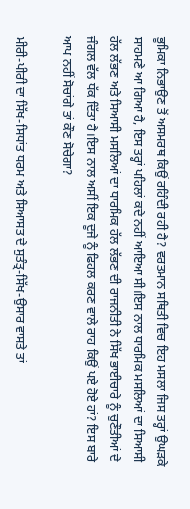ਭੂਮਿਕਾ ਨਿਭਾਉਣ ਤੋਂ ਅਸਮਰਥ ਕਿਉਂ ਰਹਿੰਦੀ ਰਹੀ ਹੈ? ਵਰਤਮਾਨ ਸਥਿਤੀ ਵਿਚ ਇਹ ਮਸਲਾ ਜਿਸ ਤਰ੍ਹਾਂ ਉਘੜਕੇ ਸਾਹਮਣੇ ਆ ਗਿਆ ਹੈ, ਇਸ ਤਰ੍ਹਾਂ ਪਹਿਲਾਂ ਕਦੇ ਨਹੀਂ ਆਇਆ ਸੀ।ਇਸ ਨਾਲ ਧਾਰਮਿਕ ਮਸਲਿਆਂ ਦਾ ਸਿਆਸੀ ਹੱਲ ਲੱਭਣ ਅਤੇ ਸਿਆਸੀ ਮਸਲਿਆਂ ਦਾ ਧਾਰਮਿਕ ਹੱਲ ਲੱਭਣ ਦੀ ਰਾਜਨੀਤੀ ਨੇ ਸਿੱਖ ਭਾਈਚਾਰੇ ਨੂੰ ਚੁਣੌਤੀਆਂ ਦੇ ਜੰਗਲ ਵੱਲ ਧੱਕ ਦਿੱਤਾ ਹੈ।ਇਸ ਨਾਲ ਅਸੀਂ ਇਕ ਦੂਜੇ ਨੂੰ ਫਿਹਲ ਕਰਣ ਵਾਲੇ ਰਾਹ ਕਿਉਂ ਪਏ ਹੋਏ ਹਾਂ? ਇਸ ਬਾਰੇ ਆਪ ਨਹੀਂ ਸੋਚਾਂਗੇ ਤਾਂ ਕੌਣ ਸੋਚੇਗਾ?

ਮੀਰੀ-ਪੀਰੀ ਦਾ ਸਿੱਖ-ਸਿਧਾਂਤ ਧਰਮ ਅਤੇ ਸਿਆਸਤ ਦੇ ਸੁਤੰਤ੍ਰ-ਸਿੱਖ-ਉਸਾਰ ਵਾਸਤੇ ਤਾਂ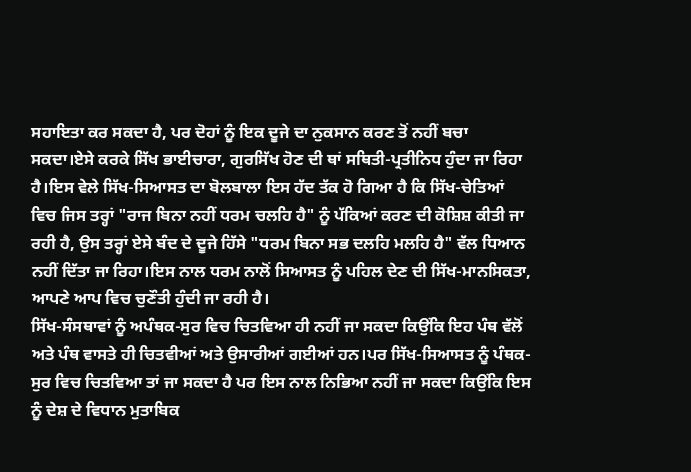ਸਹਾਇਤਾ ਕਰ ਸਕਦਾ ਹੈ, ਪਰ ਦੋਹਾਂ ਨੂੰ ਇਕ ਦੂਜੇ ਦਾ ਨੁਕਸਾਨ ਕਰਣ ਤੋਂ ਨਹੀਂ ਬਚਾ ਸਕਦਾ।ਏਸੇ ਕਰਕੇ ਸਿੱਖ ਭਾਈਚਾਰਾ, ਗੁਰਸਿੱਖ ਹੋਣ ਦੀ ਥਾਂ ਸਥਿਤੀ-ਪ੍ਰਤੀਨਿਧ ਹੁੰਦਾ ਜਾ ਰਿਹਾ ਹੈ।ਇਸ ਵੇਲੇ ਸਿੱਖ-ਸਿਆਸਤ ਦਾ ਬੋਲਬਾਲਾ ਇਸ ਹੱਦ ਤੱਕ ਹੋ ਗਿਆ ਹੈ ਕਿ ਸਿੱਖ-ਚੇਤਿਆਂ ਵਿਚ ਜਿਸ ਤਰ੍ਹਾਂ "ਰਾਜ ਬਿਨਾ ਨਹੀਂ ਧਰਮ ਚਲਹਿ ਹੈ" ਨੂੰ ਪੱਕਿਆਂ ਕਰਣ ਦੀ ਕੋਸ਼ਿਸ਼ ਕੀਤੀ ਜਾ ਰਹੀ ਹੈ, ਉਸ ਤਰ੍ਹਾਂ ਏਸੇ ਬੰਦ ਦੇ ਦੂਜੇ ਹਿੱਸੇ "ਧਰਮ ਬਿਨਾ ਸਭ ਦਲਹਿ ਮਲਹਿ ਹੈ" ਵੱਲ ਧਿਆਨ ਨਹੀਂ ਦਿੱਤਾ ਜਾ ਰਿਹਾ।ਇਸ ਨਾਲ ਧਰਮ ਨਾਲੋਂ ਸਿਆਸਤ ਨੂੰ ਪਹਿਲ ਦੇਣ ਦੀ ਸਿੱਖ-ਮਾਨਸਿਕਤਾ, ਆਪਣੇ ਆਪ ਵਿਚ ਚੁਣੌਤੀ ਹੁੰਦੀ ਜਾ ਰਹੀ ਹੈ।
ਸਿੱਖ-ਸੰਸਥਾਵਾਂ ਨੂੰ ਅਪੰਥਕ-ਸੁਰ ਵਿਚ ਚਿਤਵਿਆ ਹੀ ਨਹੀਂ ਜਾ ਸਕਦਾ ਕਿਉਂਕਿ ਇਹ ਪੰਥ ਵੱਲੋਂ ਅਤੇ ਪੰਥ ਵਾਸਤੇ ਹੀ ਚਿਤਵੀਆਂ ਅਤੇ ਉਸਾਰੀਆਂ ਗਈਆਂ ਹਨ।ਪਰ ਸਿੱਖ-ਸਿਆਸਤ ਨੂੰ ਪੰਥਕ-ਸੁਰ ਵਿਚ ਚਿਤਵਿਆ ਤਾਂ ਜਾ ਸਕਦਾ ਹੈ ਪਰ ਇਸ ਨਾਲ ਨਿਭਿਆ ਨਹੀਂ ਜਾ ਸਕਦਾ ਕਿਉਂਕਿ ਇਸ ਨੂੰ ਦੇਸ਼ ਦੇ ਵਿਧਾਨ ਮੁਤਾਬਿਕ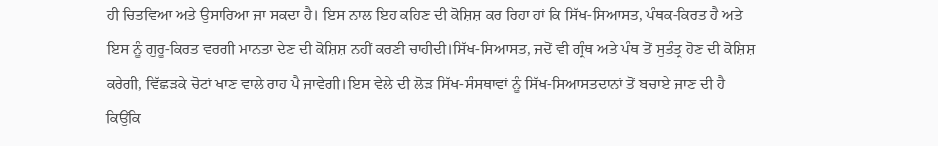ਹੀ ਚਿਤਵਿਆ ਅਤੇ ਉਸਾਰਿਆ ਜਾ ਸਕਦਾ ਹੈ। ਇਸ ਨਾਲ ਇਹ ਕਹਿਣ ਦੀ ਕੋਸ਼ਿਸ਼ ਕਰ ਰਿਹਾ ਹਾਂ ਕਿ ਸਿੱਖ-ਸਿਆਸਤ, ਪੰਥਕ-ਕਿਰਤ ਹੈ ਅਤੇ ਇਸ ਨੂੰ ਗੁਰੂ-ਕਿਰਤ ਵਰਗੀ ਮਾਨਤਾ ਦੇਣ ਦੀ ਕੋਸ਼ਿਸ਼ ਨਹੀਂ ਕਰਣੀ ਚਾਹੀਦੀ।ਸਿੱਖ-ਸਿਆਸਤ, ਜਦੋਂ ਵੀ ਗ੍ਰੰਥ ਅਤੇ ਪੰਥ ਤੋਂ ਸੁਤੰਤ੍ਰ ਹੋਣ ਦੀ ਕੋਸ਼ਿਸ਼ ਕਰੇਗੀ, ਵਿੱਛੜਕੇ ਚੋਟਾਂ ਖਾਣ ਵਾਲੇ ਰਾਹ ਪੈ ਜਾਵੇਗੀ।ਇਸ ਵੇਲੇ ਦੀ ਲੋੜ ਸਿੱਖ-ਸੰਸਥਾਵਾਂ ਨੂੰ ਸਿੱਖ-ਸਿਆਸਤਦਾਨਾਂ ਤੋਂ ਬਚਾਏ ਜਾਣ ਦੀ ਹੈ ਕਿਉਂਕਿ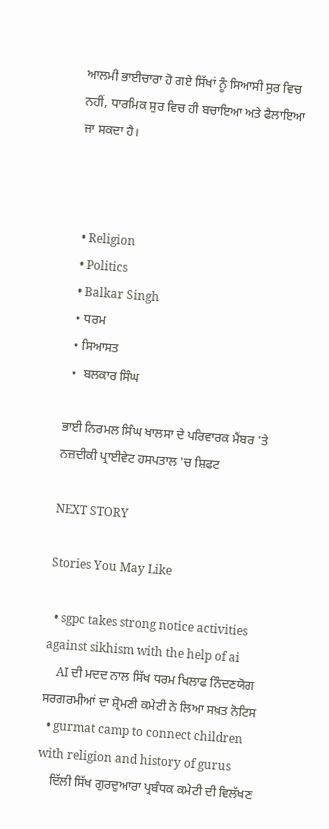ਆਲਮੀ ਭਾਈਚਾਰਾ ਹੋ ਗਏ ਸਿੱਖਾਂ ਨੂੰ ਸਿਆਸੀ ਸੁਰ ਵਿਚ ਨਹੀਂ, ਧਾਰਮਿਕ ਸੁਰ ਵਿਚ ਹੀ ਬਚਾਇਆ ਅਤੇ ਫੈਲਾਇਆ  ਜਾ ਸਕਦਾ ਹੈ।



  • Religion
  • Politics
  • Balkar Singh
  • ਧਰਮ
  • ਸਿਆਸਤ
  •  ਬਲਕਾਰ ਸਿੰਘ

ਭਾਈ ਨਿਰਮਲ ਸਿੰਘ ਖਾਲਸਾ ਦੇ ਪਰਿਵਾਰਕ ਮੈਂਬਰ 'ਤੇ ਨਜ਼ਦੀਕੀ ਪ੍ਰਾਈਵੇਟ ਹਸਪਤਾਲ 'ਚ ਸ਼ਿਫਟ

NEXT STORY

Stories You May Like

  • sgpc takes strong notice activities against sikhism with the help of ai
    AI ਦੀ ਮਦਦ ਨਾਲ ਸਿੱਖ ਧਰਮ ਖਿਲਾਫ ਨਿੰਦਣਯੋਗ ਸਰਗਰਮੀਆਂ ਦਾ ਸ਼੍ਰੋਮਣੀ ਕਮੇਟੀ ਨੇ ਲਿਆ ਸਖ਼ਤ ਨੋਟਿਸ
  • gurmat camp to connect children with religion and history of gurus
    ਦਿੱਲੀ ਸਿੱਖ ਗੁਰਦੁਆਰਾ ਪ੍ਰਬੰਧਕ ਕਮੇਟੀ ਦੀ ਵਿਲੱਖਣ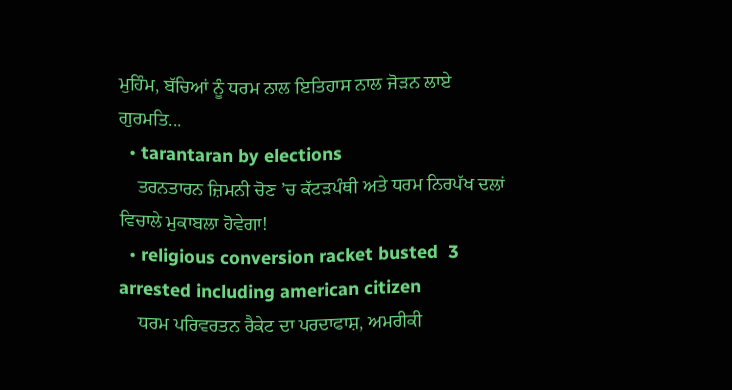ਮੁਹਿੰਮ, ਬੱਚਿਆਂ ਨੂੰ ਧਰਮ ਨਾਲ ਇਤਿਹਾਸ ਨਾਲ ਜੋੜਨ ਲਾਏ ਗੁਰਮਤਿ...
  • tarantaran by elections
    ਤਰਨਤਾਰਨ ਜ਼ਿਮਨੀ ਚੋਣ ’ਚ ਕੱਟੜਪੰਥੀ ਅਤੇ ਧਰਮ ਨਿਰਪੱਖ ਦਲਾਂ ਵਿਚਾਲੇ ਮੁਕਾਬਲਾ ਹੋਵੇਗਾ!
  • religious conversion racket busted  3 arrested including american citizen
    ਧਰਮ ਪਰਿਵਰਤਨ ਰੈਕੇਟ ਦਾ ਪਰਦਾਫਾਸ਼, ਅਮਰੀਕੀ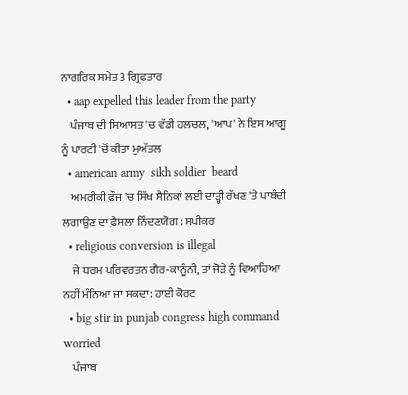ਨਾਗਰਿਕ ਸਮੇਤ 3 ਗ੍ਰਿਫਤਾਰ
  • aap expelled this leader from the party
    ਪੰਜਾਬ ਦੀ ਸਿਆਸਤ 'ਚ ਵੱਡੀ ਹਲਚਲ, 'ਆਪ' ਨੇ ਇਸ ਆਗੂ ਨੂੰ ਪਾਰਟੀ 'ਚੋਂ ਕੀਤਾ ਮੁਅੱਤਲ
  • american army  sikh soldier  beard
    ਅਮਰੀਕੀ ਫ਼ੌਜ 'ਚ ਸਿੱਖ ਸੈਨਿਕਾਂ ਲਈ ਦਾੜ੍ਹੀ ਰੱਖਣ 'ਤੇ ਪਾਬੰਦੀ ਲਗਾਉਣ ਦਾ ਫ਼ੈਸਲਾ ਨਿੰਦਣਯੋਗ : ਸਪੀਕਰ
  • religious conversion is illegal
    ਜੇ ਧਰਮ ਪਰਿਵਰਤਨ ਗੈਰ-ਕਾਨੂੰਨੀ, ਤਾਂ ਜੋੜੇ ਨੂੰ ਵਿਆਹਿਆ ਨਹੀਂ ਮੰਨਿਆ ਜਾ ਸਕਦਾ: ਹਾਈ ਕੋਰਟ
  • big stir in punjab congress high command worried
    ਪੰਜਾਬ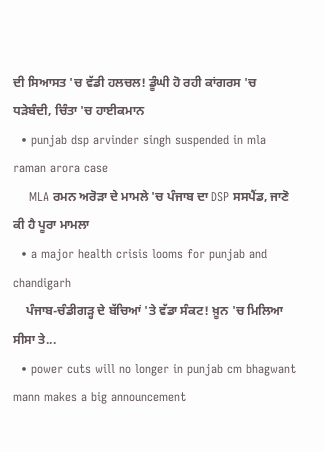ਦੀ ਸਿਆਸਤ 'ਚ ਵੱਡੀ ਹਲਚਲ! ਡੂੰਘੀ ਹੋ ਰਹੀ ਕਾਂਗਰਸ 'ਚ ਧੜੇਬੰਦੀ, ਚਿੰਤਾ 'ਚ ਹਾਈਕਮਾਨ
  • punjab dsp arvinder singh suspended in mla raman arora case
    MLA ਰਮਨ ਅਰੋੜਾ ਦੇ ਮਾਮਲੇ 'ਚ ਪੰਜਾਬ ਦਾ DSP ਸਸਪੈਂਡ, ਜਾਣੋ ਕੀ ਹੈ ਪੂਰਾ ਮਾਮਲਾ
  • a major health crisis looms for punjab and chandigarh
    ਪੰਜਾਬ-ਚੰਡੀਗੜ੍ਹ ਦੇ ਬੱਚਿਆਂ 'ਤੇ ਵੱਡਾ ਸੰਕਟ! ਖ਼ੂਨ 'ਚ ਮਿਲਿਆ ਸੀਸਾ ਤੇ...
  • power cuts will no longer in punjab cm bhagwant mann makes a big announcement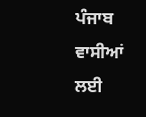ਪੰਜਾਬ ਵਾਸੀਆਂ ਲਈ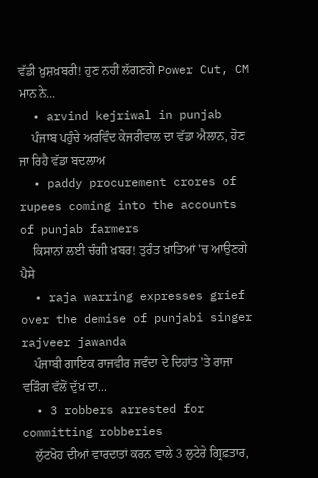ਵੱਡੀ ਖ਼ੁਸ਼ਖ਼ਬਰੀ! ਹੁਣ ਨਹੀਂ ਲੱਗਣਗੇ Power Cut, CM ਮਾਨ ਨੇ...
  • arvind kejriwal in punjab
    ਪੰਜਾਬ ਪਹੁੰਚੇ ਅਰਵਿੰਦ ਕੇਜਰੀਵਾਲ ਦਾ ਵੱਡਾ ਐਲਾਨ, ਹੋਣ ਜਾ ਰਿਹੈ ਵੱਡਾ ਬਦਲਾਅ
  • paddy procurement crores of rupees coming into the accounts of punjab farmers
    ਕਿਸਾਨਾਂ ਲਈ ਚੰਗੀ ਖ਼ਬਰ! ਤੁਰੰਤ ਖ਼ਾਤਿਆਂ 'ਚ ਆਉਣਗੇ ਪੈਸੇ
  • raja warring expresses grief over the demise of punjabi singer rajveer jawanda
    ਪੰਜਾਬੀ ਗਾਇਕ ਰਾਜਵੀਰ ਜਵੰਦਾ ਦੇ ਦਿਹਾਂਤ 'ਤੇ ਰਾਜਾ ਵੜਿੰਗ ਵੱਲੋਂ ਦੁੱਖ਼ ਦਾ...
  • 3 robbers arrested for committing robberies
    ਲੁੱਟਖੋਹ ਦੀਆਂ ਵਾਰਦਾਤਾਂ ਕਰਨ ਵਾਲੇ 3 ਲੁਟੇਰੇ ਗ੍ਰਿਫ਼ਤਾਰ,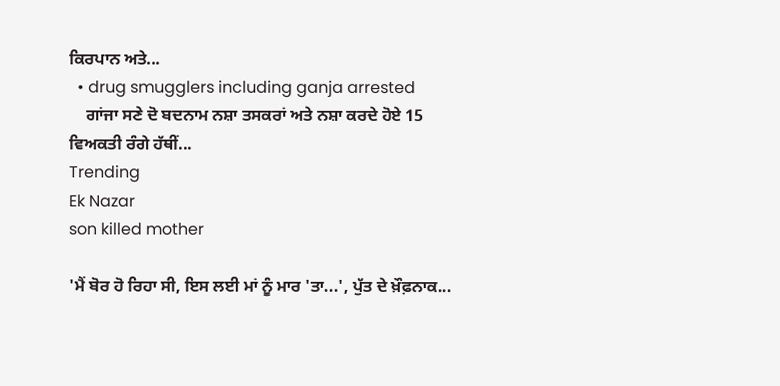ਕਿਰਪਾਨ ਅਤੇ...
  • drug smugglers including ganja arrested
    ਗਾਂਜਾ ਸਣੇ ਦੋ ਬਦਨਾਮ ਨਸ਼ਾ ਤਸਕਰਾਂ ਅਤੇ ਨਸ਼ਾ ਕਰਦੇ ਹੋਏ 15 ਵਿਅਕਤੀ ਰੰਗੇ ਹੱਥੀਂ...
Trending
Ek Nazar
son killed mother

'ਮੈਂ ਬੋਰ ਹੋ ਰਿਹਾ ਸੀ, ਇਸ ਲਈ ਮਾਂ ਨੂੰ ਮਾਰ 'ਤਾ...', ਪੁੱਤ ਦੇ ਖ਼ੌਫ਼ਨਾਕ...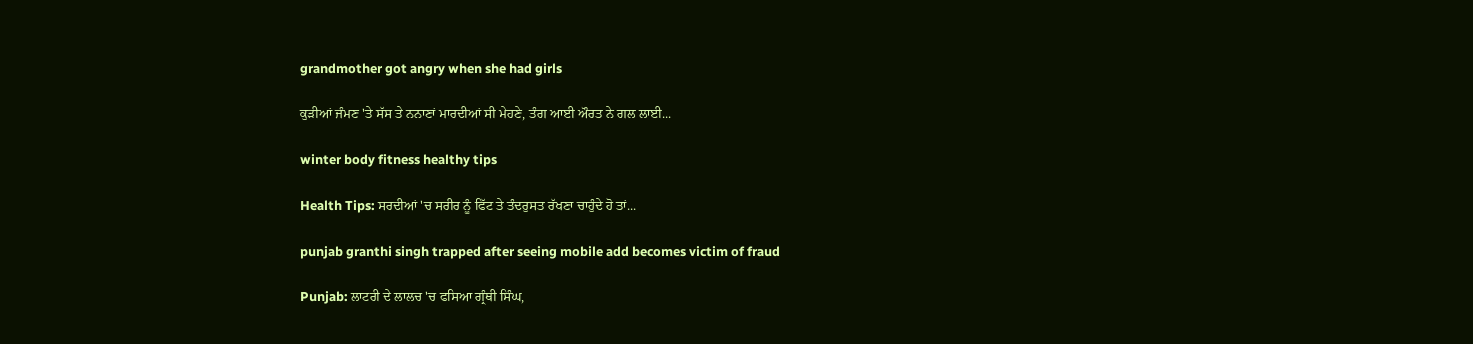grandmother got angry when she had girls

ਕੁੜੀਆਂ ਜੰਮਣ 'ਤੇ ਸੱਸ ਤੇ ਨਨਾਣਾਂ ਮਾਰਦੀਆਂ ਸੀ ਮੇਹਣੇ, ਤੰਗ ਆਈ ਔਰਤ ਨੇ ਗਲ ਲਾਈ...

winter body fitness healthy tips

Health Tips: ਸਰਦੀਆਂ 'ਚ ਸਰੀਰ ਨੂੰ ਫਿੱਟ ਤੇ ਤੰਦਰੁਸਤ ਰੱਖਣਾ ਚਾਹੁੰਦੇ ਹੋ ਤਾਂ...

punjab granthi singh trapped after seeing mobile add becomes victim of fraud

Punjab: ਲਾਟਰੀ ਦੇ ਲਾਲਚ 'ਚ ਫਸਿਆ ਗ੍ਰੰਥੀ ਸਿੰਘ,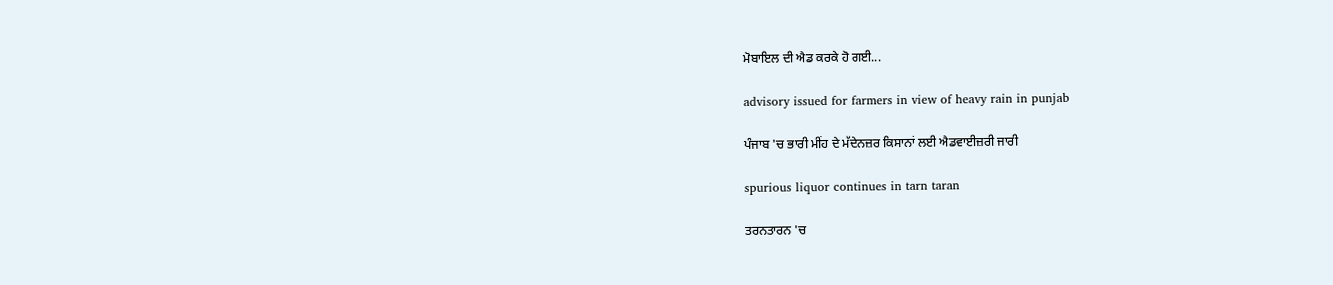ਮੋਬਾਇਲ ਦੀ ਐਡ ਕਰਕੇ ਹੋ ਗਈ...

advisory issued for farmers in view of heavy rain in punjab

ਪੰਜਾਬ 'ਚ ਭਾਰੀ ਮੀਂਹ ਦੇ ਮੱਦੇਨਜ਼ਰ ਕਿਸਾਨਾਂ ਲਈ ਐਡਵਾਈਜ਼ਰੀ ਜਾਰੀ

spurious liquor continues in tarn taran

ਤਰਨਤਾਰਨ 'ਚ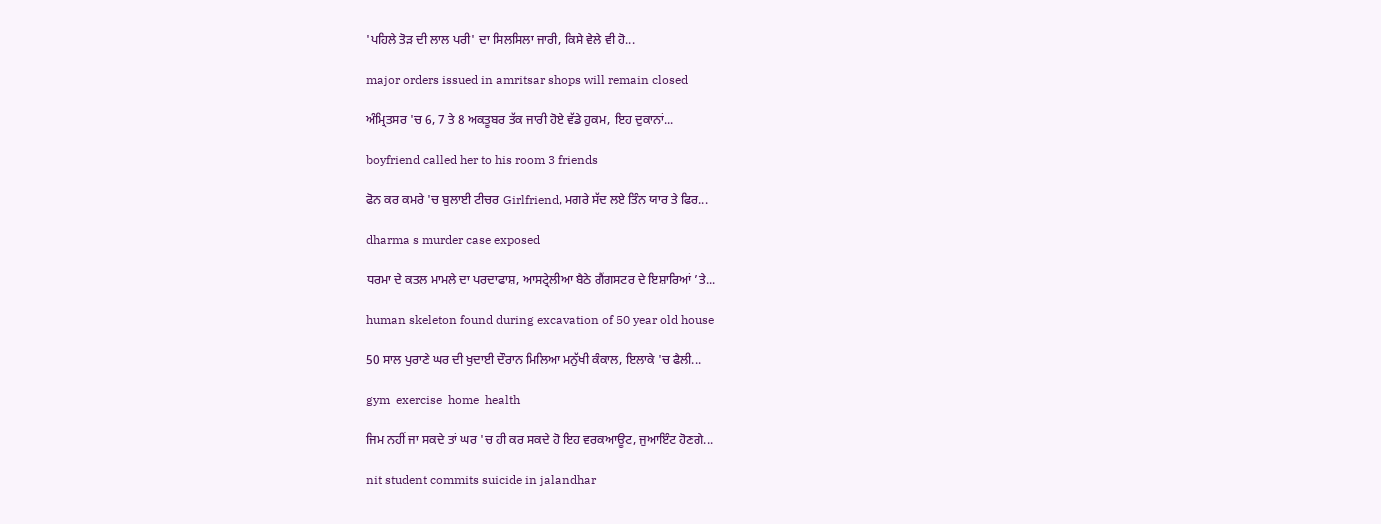'ਪਹਿਲੇ ਤੋੜ ਦੀ ਲਾਲ ਪਰੀ' ਦਾ ਸਿਲਸਿਲਾ ਜਾਰੀ, ਕਿਸੇ ਵੇਲੇ ਵੀ ਹੋ...

major orders issued in amritsar shops will remain closed

ਅੰਮ੍ਰਿਤਸਰ 'ਚ 6, 7 ਤੇ 8 ਅਕਤੂਬਰ ਤੱਕ ਜਾਰੀ ਹੋਏ ਵੱਡੇ ਹੁਕਮ, ਇਹ ਦੁਕਾਨਾਂ...

boyfriend called her to his room 3 friends

ਫੋਨ ਕਰ ਕਮਰੇ 'ਚ ਬੁਲਾਈ ਟੀਚਰ Girlfriend, ਮਗਰੇ ਸੱਦ ਲਏ ਤਿੰਨ ਯਾਰ ਤੇ ਫਿਰ...

dharma s murder case exposed

ਧਰਮਾ ਦੇ ਕਤਲ ਮਾਮਲੇ ਦਾ ਪਰਦਾਫਾਸ਼, ਆਸਟ੍ਰੇਲੀਆ ਬੈਠੇ ਗੈਂਗਸਟਰ ਦੇ ਇਸ਼ਾਰਿਆਂ ’ਤੇ...

human skeleton found during excavation of 50 year old house

50 ਸਾਲ ਪੁਰਾਣੇ ਘਰ ਦੀ ਖੁਦਾਈ ਦੌਰਾਨ ਮਿਲਿਆ ਮਨੁੱਖੀ ਕੰਕਾਲ, ਇਲਾਕੇ 'ਚ ਫੈਲੀ...

gym  exercise  home  health

ਜਿਮ ਨਹੀਂ ਜਾ ਸਕਦੇ ਤਾਂ ਘਰ 'ਚ ਹੀ ਕਰ ਸਕਦੇ ਹੋ ਇਹ ਵਰਕਆਊਟ, ਜੁਆਇੰਟ ਹੋਣਗੇ...

nit student commits suicide in jalandhar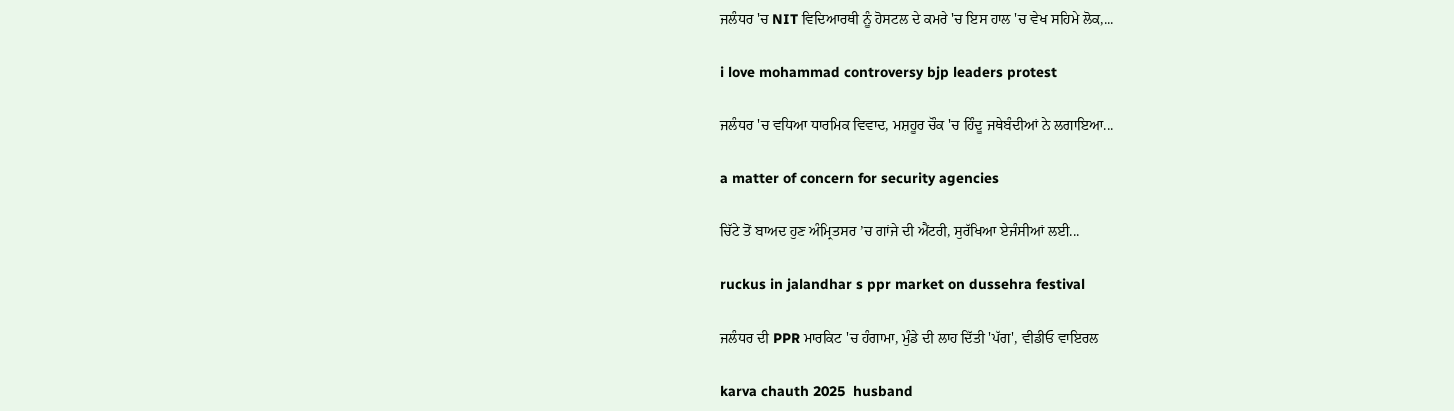ਜਲੰਧਰ 'ਚ NIT ਵਿਦਿਆਰਥੀ ਨੂੰ ਹੋਸਟਲ ਦੇ ਕਮਰੇ 'ਚ ਇਸ ਹਾਲ 'ਚ ਵੇਖ ਸਹਿਮੇ ਲੋਕ,...

i love mohammad controversy bjp leaders protest

ਜਲੰਧਰ 'ਚ ਵਧਿਆ ਧਾਰਮਿਕ ਵਿਵਾਦ, ਮਸ਼ਹੂਰ ਚੌਕ 'ਚ ਹਿੰਦੂ ਜਥੇਬੰਦੀਆਂ ਨੇ ਲਗਾਇਆ...

a matter of concern for security agencies

ਚਿੱਟੇ ਤੋਂ ਬਾਅਦ ਹੁਣ ਅੰਮ੍ਰਿਤਸਰ ’ਚ ਗਾਂਜੇ ਦੀ ਐਂਟਰੀ, ਸੁਰੱਖਿਆ ਏਜੰਸੀਆਂ ਲਈ...

ruckus in jalandhar s ppr market on dussehra festival

ਜਲੰਧਰ ਦੀ PPR ਮਾਰਕਿਟ 'ਚ ਹੰਗਾਮਾ, ਮੁੰਡੇ ਦੀ ਲਾਹ ਦਿੱਤੀ 'ਪੱਗ', ਵੀਡੀਓ ਵਾਇਰਲ

karva chauth 2025  husband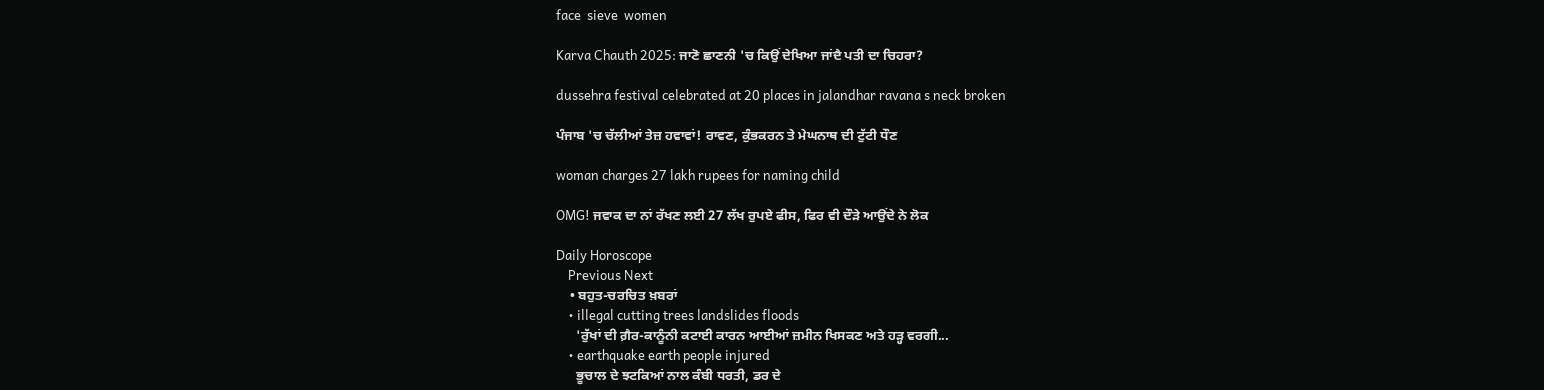face  sieve  women

Karva Chauth 2025: ਜਾਣੋ ਛਾਣਨੀ 'ਚ ਕਿਉਂ ਦੇਖਿਆ ਜਾਂਦੈ ਪਤੀ ਦਾ ਚਿਹਰਾ?

dussehra festival celebrated at 20 places in jalandhar ravana s neck broken

ਪੰਜਾਬ 'ਚ ਚੱਲੀਆਂ ਤੇਜ਼ ਹਵਾਵਾਂ! ਰਾਵਣ, ਕੁੰਭਕਰਨ ਤੇ ਮੇਘਨਾਥ ਦੀ ਟੁੱਟੀ ਧੌਣ

woman charges 27 lakh rupees for naming child

OMG! ਜਵਾਕ ਦਾ ਨਾਂ ਰੱਖਣ ਲਈ 27 ਲੱਖ ਰੁਪਏ ਫੀਸ, ਫਿਰ ਵੀ ਦੌੜੇ ਆਉਂਦੇ ਨੇ ਲੋਕ

Daily Horoscope
    Previous Next
    • ਬਹੁਤ-ਚਰਚਿਤ ਖ਼ਬਰਾਂ
    • illegal cutting trees landslides floods
      'ਰੁੱਖਾਂ ਦੀ ਗ਼ੈਰ-ਕਾਨੂੰਨੀ ਕਟਾਈ ਕਾਰਨ ਆਈਆਂ ਜ਼ਮੀਨ ਖਿਸਕਣ ਅਤੇ ਹੜ੍ਹ ਵਰਗੀ...
    • earthquake earth people injured
      ਭੂਚਾਲ ਦੇ ਝਟਕਿਆਂ ਨਾਲ ਕੰਬੀ ਧਰਤੀ, ਡਰ ਦੇ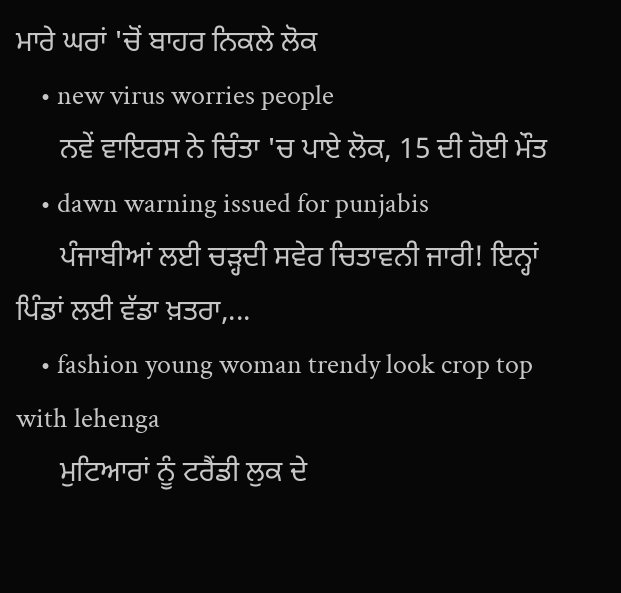ਮਾਰੇ ਘਰਾਂ 'ਚੋਂ ਬਾਹਰ ਨਿਕਲੇ ਲੋਕ
    • new virus worries people
      ਨਵੇਂ ਵਾਇਰਸ ਨੇ ਚਿੰਤਾ 'ਚ ਪਾਏ ਲੋਕ, 15 ਦੀ ਹੋਈ ਮੌਤ
    • dawn warning issued for punjabis
      ਪੰਜਾਬੀਆਂ ਲਈ ਚੜ੍ਹਦੀ ਸਵੇਰ ਚਿਤਾਵਨੀ ਜਾਰੀ! ਇਨ੍ਹਾਂ ਪਿੰਡਾਂ ਲਈ ਵੱਡਾ ਖ਼ਤਰਾ,...
    • fashion young woman trendy look crop top with lehenga
      ਮੁਟਿਆਰਾਂ ਨੂੰ ਟਰੈਂਡੀ ਲੁਕ ਦੇ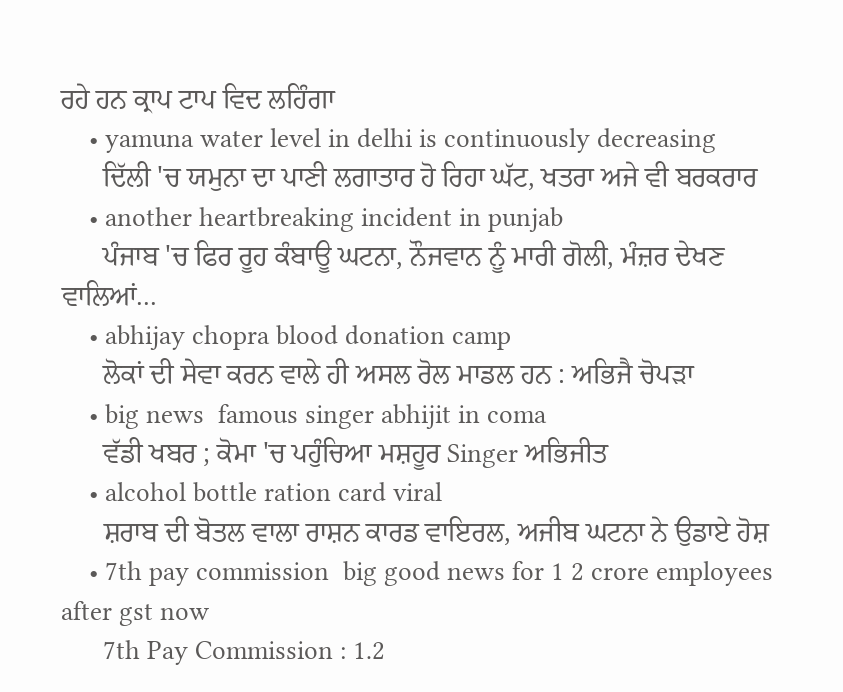ਰਹੇ ਹਨ ਕ੍ਰਾਪ ਟਾਪ ਵਿਦ ਲਹਿੰਗਾ
    • yamuna water level in delhi is continuously decreasing
      ਦਿੱਲੀ 'ਚ ਯਮੁਨਾ ਦਾ ਪਾਣੀ ਲਗਾਤਾਰ ਹੋ ਰਿਹਾ ਘੱਟ, ਖਤਰਾ ਅਜੇ ਵੀ ਬਰਕਰਾਰ
    • another heartbreaking incident in punjab
      ਪੰਜਾਬ 'ਚ ਫਿਰ ਰੂਹ ਕੰਬਾਊ ਘਟਨਾ, ਨੌਜਵਾਨ ਨੂੰ ਮਾਰੀ ਗੋਲੀ, ਮੰਜ਼ਰ ਦੇਖਣ ਵਾਲਿਆਂ...
    • abhijay chopra blood donation camp
      ਲੋਕਾਂ ਦੀ ਸੇਵਾ ਕਰਨ ਵਾਲੇ ਹੀ ਅਸਲ ਰੋਲ ਮਾਡਲ ਹਨ : ਅਭਿਜੈ ਚੋਪੜਾ
    • big news  famous singer abhijit in coma
      ਵੱਡੀ ਖਬਰ ; ਕੋਮਾ 'ਚ ਪਹੁੰਚਿਆ ਮਸ਼ਹੂਰ Singer ਅਭਿਜੀਤ
    • alcohol bottle ration card viral
      ਸ਼ਰਾਬ ਦੀ ਬੋਤਲ ਵਾਲਾ ਰਾਸ਼ਨ ਕਾਰਡ ਵਾਇਰਲ, ਅਜੀਬ ਘਟਨਾ ਨੇ ਉਡਾਏ ਹੋਸ਼
    • 7th pay commission  big good news for 1 2 crore employees  after gst now
      7th Pay Commission : 1.2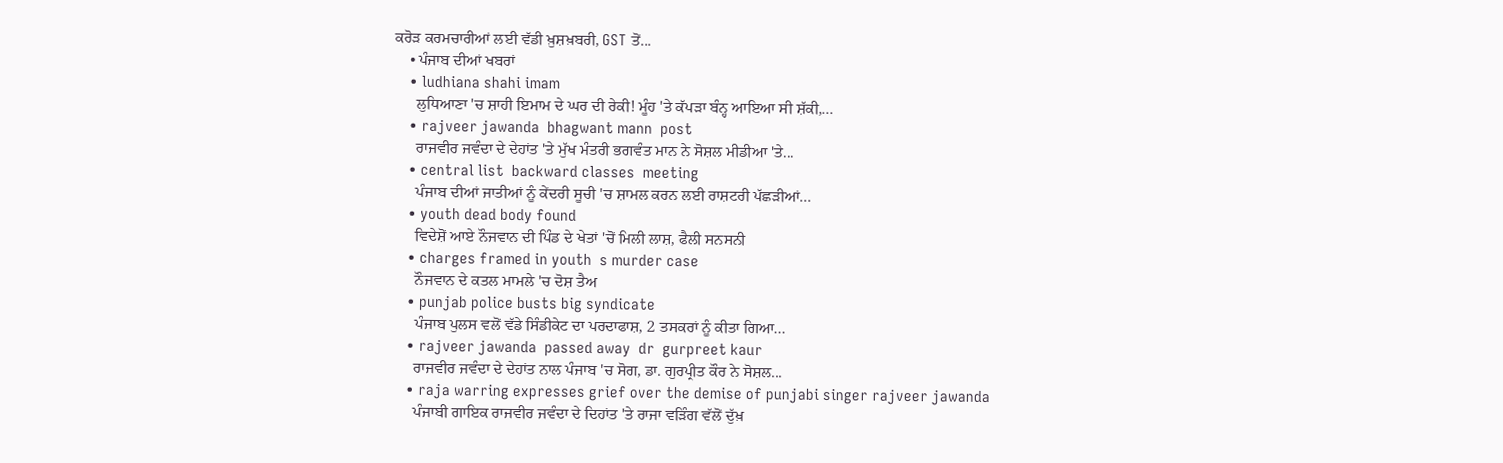ਕਰੋੜ ਕਰਮਚਾਰੀਆਂ ਲਈ ਵੱਡੀ ਖ਼ੁਸ਼ਖ਼ਬਰੀ, GST ਤੋਂ...
    • ਪੰਜਾਬ ਦੀਆਂ ਖਬਰਾਂ
    • ludhiana shahi imam
      ਲੁਧਿਆਣਾ 'ਚ ਸ਼ਾਹੀ ਇਮਾਮ ਦੇ ਘਰ ਦੀ ਰੇਕੀ! ਮੂੰਹ 'ਤੇ ਕੱਪੜਾ ਬੰਨ੍ਹ ਆਇਆ ਸੀ ਸ਼ੱਕੀ,...
    • rajveer jawanda  bhagwant mann  post
      ਰਾਜਵੀਰ ਜਵੰਦਾ ਦੇ ਦੇਹਾਂਤ 'ਤੇ ਮੁੱਖ ਮੰਤਰੀ ਭਗਵੰਤ ਮਾਨ ਨੇ ਸੋਸ਼ਲ ਮੀਡੀਆ 'ਤੇ...
    • central list  backward classes  meeting
      ਪੰਜਾਬ ਦੀਆਂ ਜਾਤੀਆਂ ਨੂੰ ਕੇਂਦਰੀ ਸੂਚੀ 'ਚ ਸ਼ਾਮਲ ਕਰਨ ਲਈ ਰਾਸ਼ਟਰੀ ਪੱਛੜੀਆਂ...
    • youth dead body found
      ਵਿਦੇਸ਼ੋਂ ਆਏ ਨੌਜਵਾਨ ਦੀ ਪਿੰਡ ਦੇ ਖੇਤਾਂ 'ਚੋਂ ਮਿਲੀ ਲਾਸ਼, ਫੈਲੀ ਸਨਸਨੀ
    • charges framed in youth  s murder case
      ਨੌਜਵਾਨ ਦੇ ਕਤਲ ਮਾਮਲੇ 'ਚ ਦੋਸ਼ ਤੈਅ
    • punjab police busts big syndicate
      ਪੰਜਾਬ ਪੁਲਸ ਵਲੋਂ ਵੱਡੇ ਸਿੰਡੀਕੇਟ ਦਾ ਪਰਦਾਫਾਸ਼, 2 ਤਸਕਰਾਂ ਨੂੰ ਕੀਤਾ ਗਿਆ...
    • rajveer jawanda  passed away  dr  gurpreet kaur
      ਰਾਜਵੀਰ ਜਵੰਦਾ ਦੇ ਦੇਹਾਂਤ ਨਾਲ ਪੰਜਾਬ 'ਚ ਸੋਗ, ਡਾ. ਗੁਰਪ੍ਰੀਤ ਕੌਰ ਨੇ ਸੋਸ਼ਲ...
    • raja warring expresses grief over the demise of punjabi singer rajveer jawanda
      ਪੰਜਾਬੀ ਗਾਇਕ ਰਾਜਵੀਰ ਜਵੰਦਾ ਦੇ ਦਿਹਾਂਤ 'ਤੇ ਰਾਜਾ ਵੜਿੰਗ ਵੱਲੋਂ ਦੁੱਖ਼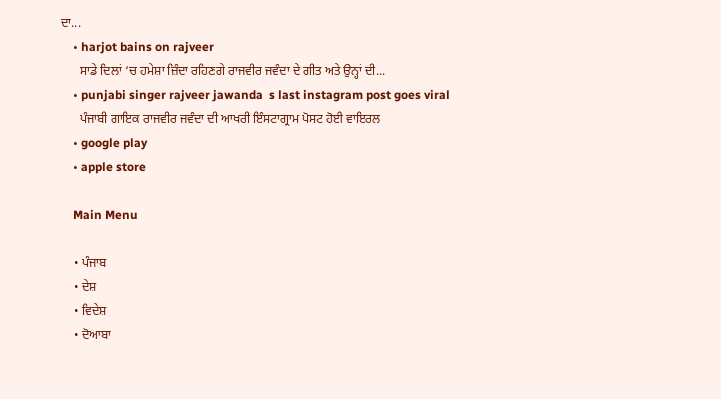ਦਾ...
    • harjot bains on rajveer
      ਸਾਡੇ ਦਿਲਾਂ ‘ਚ ਹਮੇਸ਼ਾ ਜ਼ਿੰਦਾ ਰਹਿਣਗੇ ਰਾਜਵੀਰ ਜਵੰਦਾ ਦੇ ਗੀਤ ਅਤੇ ਉਨ੍ਹਾਂ ਦੀ...
    • punjabi singer rajveer jawanda  s last instagram post goes viral
      ਪੰਜਾਬੀ ਗਾਇਕ ਰਾਜਵੀਰ ਜਵੰਦਾ ਦੀ ਆਖਰੀ ਇੰਸਟਾਗ੍ਰਾਮ ਪੋਸਟ ਹੋਈ ਵਾਇਰਲ
    • google play
    • apple store

    Main Menu

    • ਪੰਜਾਬ
    • ਦੇਸ਼
    • ਵਿਦੇਸ਼
    • ਦੋਆਬਾ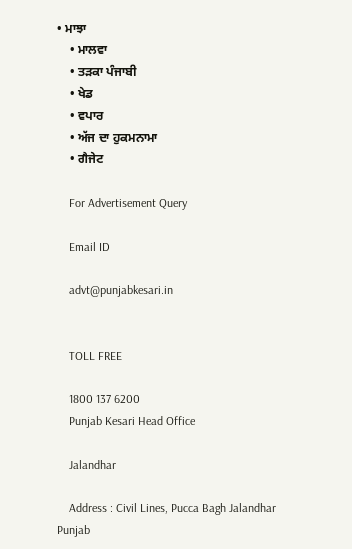• ਮਾਝਾ
    • ਮਾਲਵਾ
    • ਤੜਕਾ ਪੰਜਾਬੀ
    • ਖੇਡ
    • ਵਪਾਰ
    • ਅੱਜ ਦਾ ਹੁਕਮਨਾਮਾ
    • ਗੈਜੇਟ

    For Advertisement Query

    Email ID

    advt@punjabkesari.in


    TOLL FREE

    1800 137 6200
    Punjab Kesari Head Office

    Jalandhar

    Address : Civil Lines, Pucca Bagh Jalandhar Punjab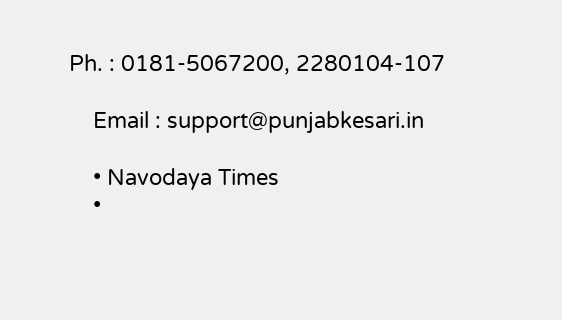Ph. : 0181-5067200, 2280104-107

    Email : support@punjabkesari.in

    • Navodaya Times
    •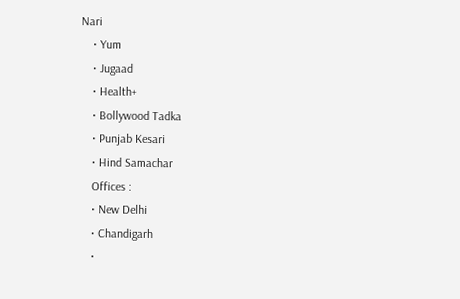Nari
    • Yum
    • Jugaad
    • Health+
    • Bollywood Tadka
    • Punjab Kesari
    • Hind Samachar
    Offices :
    • New Delhi
    • Chandigarh
    •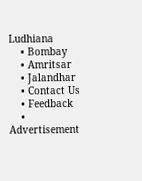Ludhiana
    • Bombay
    • Amritsar
    • Jalandhar
    • Contact Us
    • Feedback
    • Advertisement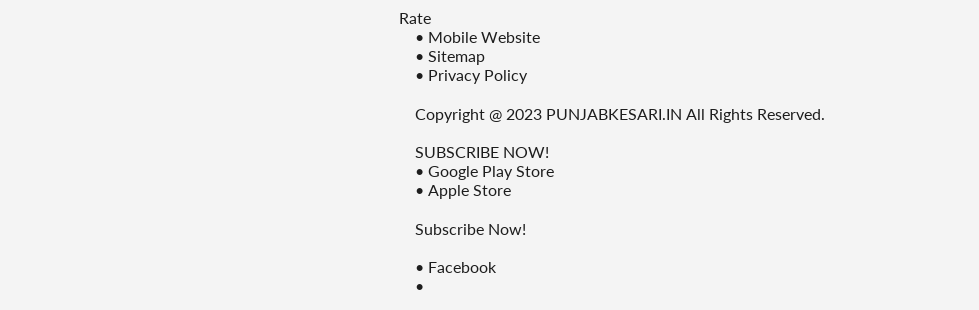Rate
    • Mobile Website
    • Sitemap
    • Privacy Policy

    Copyright @ 2023 PUNJABKESARI.IN All Rights Reserved.

    SUBSCRIBE NOW!
    • Google Play Store
    • Apple Store

    Subscribe Now!

    • Facebook
    •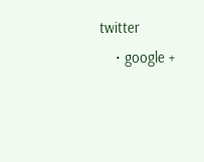twitter
    • google +